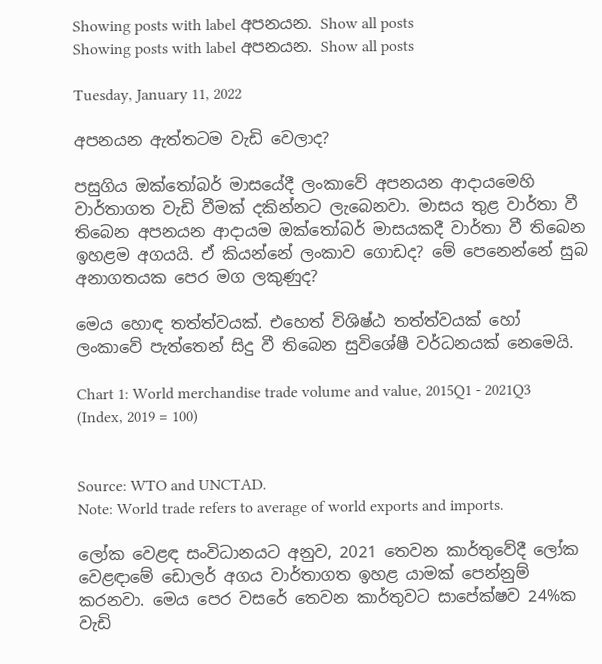Showing posts with label අපනයන. Show all posts
Showing posts with label අපනයන. Show all posts

Tuesday, January 11, 2022

අපනයන ඇත්තටම වැඩි වෙලාද?

පසුගිය ඔක්තෝබර් මාසයේදී ලංකාවේ අපනයන ආදායමෙහි වාර්තාගත වැඩි වීමක් දකින්නට ලැබෙනවා. මාසය තුළ වාර්තා වී තිබෙන අපනයන ආදායම ඔක්තෝබර් මාසයකදී වාර්තා වී තිබෙන ඉහළම අගයයි. ඒ කියන්නේ ලංකාව ගොඩද? මේ පෙනෙන්නේ සුබ අනාගතයක පෙර මග ලකුණුද?

මෙය හොඳ තත්ත්වයක්. එහෙත් විශිෂ්ඨ තත්ත්වයක් හෝ ලංකාවේ පැත්තෙන් සිදු වී තිබෙන සුවිශේෂී වර්ධනයක් නෙමෙයි.

Chart 1: World merchandise trade volume and value, 2015Q1 - 2021Q3
(Index, 2019 = 100)


Source: WTO and UNCTAD.
Note: World trade refers to average of world exports and imports.

ලෝක වෙළඳ සංවිධානයට අනුව, 2021 තෙවන කාර්තුවේදී ලෝක වෙළඳාමේ ඩොලර් අගය වාර්තාගත ඉහළ යාමක් පෙන්නුම් කරනවා. මෙය පෙර වසරේ තෙවන කාර්තුවට සාපේක්ෂව 24%ක වැඩි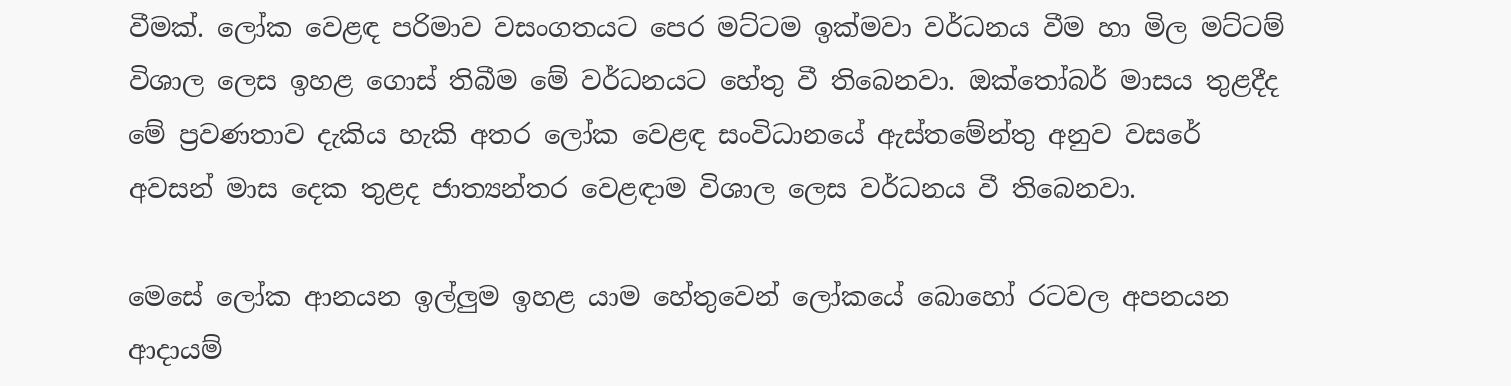වීමක්. ලෝක වෙළඳ පරිමාව වසංගතයට පෙර මට්ටම ඉක්මවා වර්ධනය වීම හා මිල මට්ටම් විශාල ලෙස ඉහළ ගොස් තිබීම මේ වර්ධනයට හේතු වී තිබෙනවා. ඔක්තෝබර් මාසය තුළදීද මේ ප්‍රවණතාව දැකිය හැකි අතර ලෝක වෙළඳ සංවිධානයේ ඇස්තමේන්තු අනුව වසරේ අවසන් මාස දෙක තුළද ජාත්‍යන්තර වෙළඳාම විශාල ලෙස වර්ධනය වී තිබෙනවා.

මෙසේ ලෝක ආනයන ඉල්ලුම ඉහළ යාම හේතුවෙන් ලෝකයේ බොහෝ රටවල අපනයන ආදායම්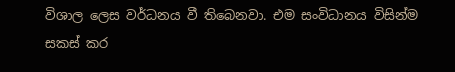විශාල ලෙස වර්ධනය වී තිබෙනවා. එම සංවිධානය විසින්ම සකස් කර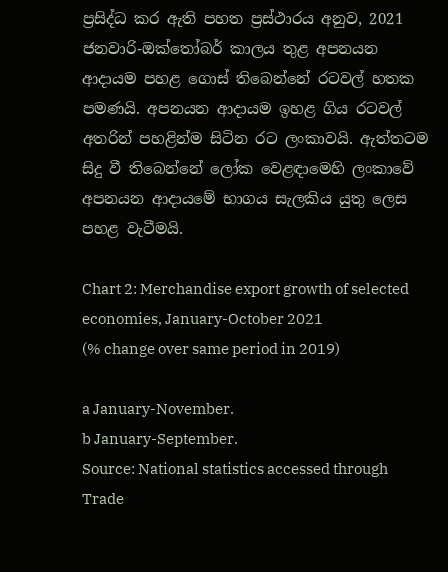ප්‍රසිද්ධ කර ඇති පහත ප්‍රස්ථාරය අනුව, 2021 ජනවාරි-ඔක්තෝබර් කාලය තුළ අපනයන ආදායම පහළ ගොස් තිබෙන්නේ රටවල් හතක පමණයි. අපනයන ආදායම ඉහළ ගිය රටවල් අතරින් පහළින්ම සිටින රට ලංකාවයි. ඇත්තටම සිදු වී තිබෙන්නේ ලෝක වෙළඳාමෙහි ලංකාවේ අපනයන ආදායමේ භාගය සැලකිය යුතු ලෙස පහළ වැටීමයි.

Chart 2: Merchandise export growth of selected economies, January-October 2021
(% change over same period in 2019)

a January-November.
b January-September.
Source: National statistics accessed through Trade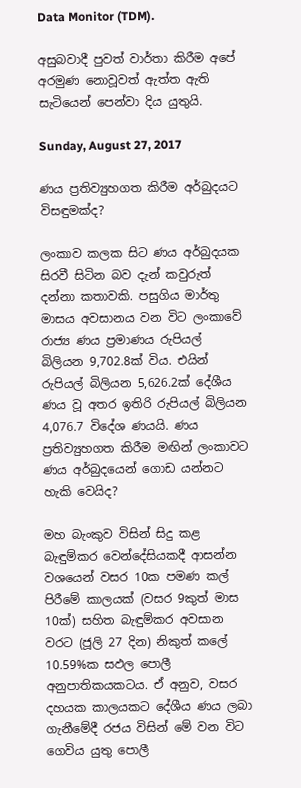Data Monitor (TDM).

අසුබවාදී පුවත් වාර්තා කිරීම අපේ අරමුණ නොවූවත් ඇත්ත ඇති සැටියෙන් පෙන්වා දිය යුතුයි.

Sunday, August 27, 2017

ණය ප්‍රතිව්‍යුහගත කිරීම අර්බුදයට විසඳුමක්ද?

ලංකාව කලක සිට ණය අර්බුදයක සිරවී සිටින බව දැන් කවුරුත් දන්නා කතාවකි. පසුගිය මාර්තු මාසය අවසානය වන විට ලංකාවේ රාජ්‍ය ණය ප්‍රමාණය රුපියල් බිලියන 9,702.8ක් විය. එයින් රුපියල් බිලියන 5,626.2ක් දේශීය ණය වූ අතර ඉතිරි රුපියල් බිලියන 4,076.7 විදේශ ණයයි. ණය ප්‍රතිව්‍යුහගත කිරීම මඟින් ලංකාවට ණය අර්බුදයෙන් ගොඩ යන්නට හැකි වෙයිද?

මහ බැංකුව විසින් සිදු කළ බැඳුම්කර වෙන්දේසියකදී ආසන්න වශයෙන් වසර 10ක පමණ කල් පිරීමේ කාලයක් (වසර 9කුත් මාස 10ක්) සහිත බැඳුම්කර අවසාන වරට (ජූලි 27 දින) නිකුත් කලේ 10.59%ක සඵල පොලී අනුපාතිකයකටය. ඒ අනුව, වසර දහයක කාලයකට දේශීය ණය ලබා ගැනීමේදී රජය විසින් මේ වන විට ගෙවිය යුතු පොලී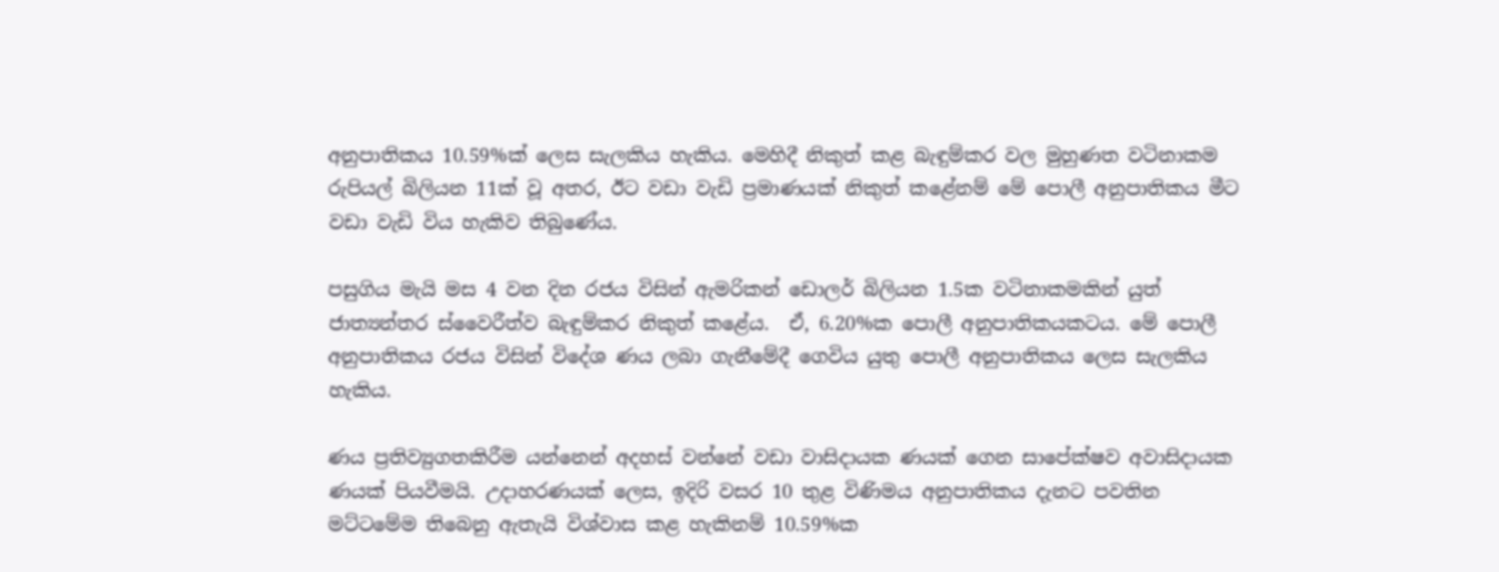අනුපාතිකය 10.59%ක් ලෙස සැලකිය හැකිය. මෙහිදී නිකුත් කළ බැඳුම්කර වල මුහුණත වටිනාකම රුපියල් බිලියන 11ක් වූ අතර, ඊට වඩා වැඩි ප්‍රමාණයක් නිකුත් කළේනම් මේ පොලී අනුපාතිකය මීට වඩා වැඩි විය හැකිව තිබුණේය.

පසුගිය මැයි මස 4 වන දින රජය විසින් ඇමරිකන් ඩොලර් බිලියන 1.5ක වටිනාකමකින් යුත් ජාත්‍යන්තර ස්වෛරීත්ව බැඳුම්කර නිකුත් කළේය.  ඒ, 6.20%ක පොලී අනුපාතිකයකටය. මේ පොලී අනුපාතිකය රජය විසින් විදේශ ණය ලබා ගැනීමේදී ගෙවිය යුතු පොලී අනුපාතිකය ලෙස සැලකිය හැකිය.

ණය ප්‍රතිව්‍යුගතකිරීම යන්නෙන් අදහස් වන්නේ වඩා වාසිදායක ණයක් ගෙන සාපේක්ෂව අවාසිදායක ණයක් පියවීමයි. උදාහරණයක් ලෙස, ඉදිරි වසර 10 තුළ විණිමය අනුපාතිකය දැනට පවතින මට්ටමේම තිබෙනු ඇතැයි විශ්වාස කළ හැකිනම් 10.59%ක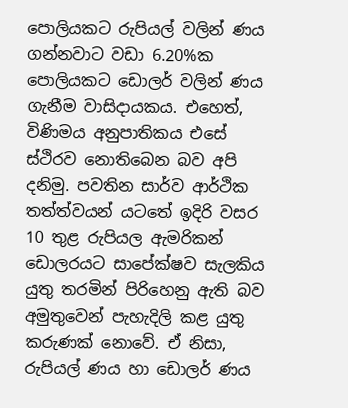පොලියකට රුපියල් වලින් ණය ගන්නවාට වඩා 6.20%ක පොලියකට ඩොලර් වලින් ණය ගැනීම වාසිදායකය. එහෙත්, විණිමය අනුපාතිකය එසේ ස්ථිරව නොතිබෙන බව අපි දනිමු. පවතින සාර්ව ආර්ථික තත්ත්වයන් යටතේ ඉදිරි වසර 10 තුළ රුපියල ඇමරිකන් ඩොලරයට සාපේක්ෂව සැලකිය යුතු තරමින් පිරිහෙනු ඇති බව අමුතුවෙන් පැහැදිලි කළ යුතු කරුණක් නොවේ. ඒ නිසා, රුපියල් ණය හා ඩොලර් ණය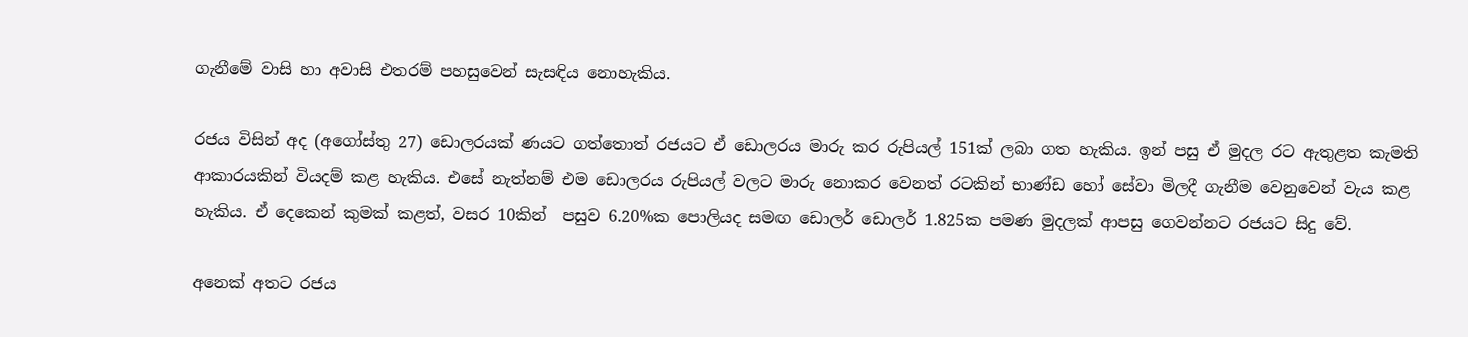ගැනීමේ වාසි හා අවාසි එතරම් පහසුවෙන් සැසඳිය නොහැකිය.

රජය විසින් අද (අගෝස්තු 27) ඩොලරයක් ණයට ගත්තොත් රජයට ඒ ඩොලරය මාරු කර රුපියල් 151ක් ලබා ගත හැකිය. ඉන් පසු ඒ මුදල රට ඇතුළත කැමති ආකාරයකින් වියදම් කළ හැකිය. එසේ නැත්නම් එම ඩොලරය රුපියල් වලට මාරු නොකර වෙනත් රටකින් භාණ්ඩ හෝ සේවා මිලදී ගැනීම වෙනුවෙන් වැය කළ හැකිය. ඒ දෙකෙන් කුමක් කළත්, වසර 10කින්  පසුව 6.20%ක පොලියද සමඟ ඩොලර් ඩොලර් 1.825ක පමණ මුදලක් ආපසු ගෙවන්නට රජයට සිදු වේ.

අනෙක් අතට රජය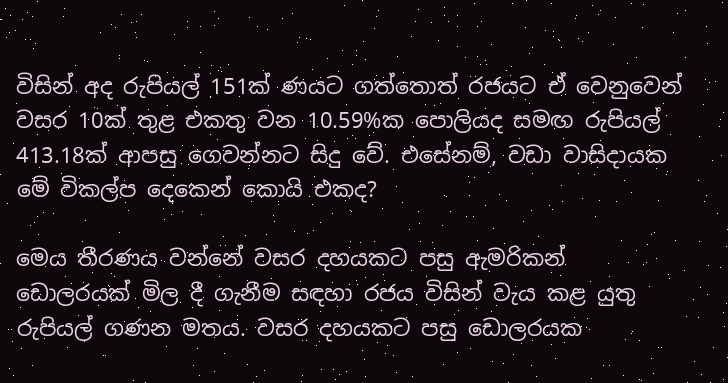විසින් අද රුපියල් 151ක් ණයට ගත්තොත් රජයට ඒ වෙනුවෙන් වසර 10ක් තුළ එකතු වන 10.59%ක පොලියද සමඟ රුපියල් 413.18ක් ආපසු ගෙවන්නට සිදු වේ. එසේනම්, වඩා වාසිදායක මේ විකල්ප දෙකෙන් කොයි එකද?

මෙය තීරණය වන්නේ වසර දහයකට පසු ඇමරිකන් ඩොලරයක් මිල දී ගැනීම සඳහා රජය විසින් වැය කළ යුතු රුපියල් ගණන මතය. වසර දහයකට පසු ඩොලරයක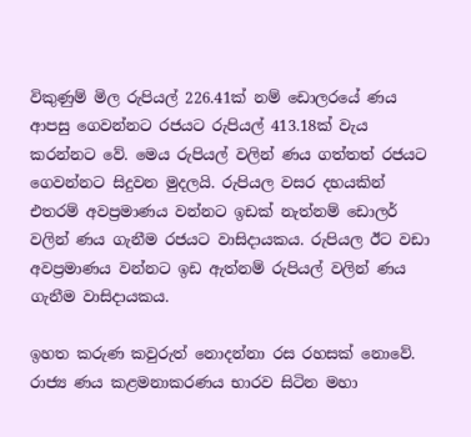විකුණුම් මිල රුපියල් 226.41ක් නම් ඩොලරයේ ණය ආපසු ගෙවන්නට රජයට රුපියල් 413.18ක් වැය කරන්නට වේ. මෙය රුපියල් වලින් ණය ගත්තත් රජයට ගෙවන්නට සිදුවන මුදලයි. රුපියල වසර දහයකින් එතරම් අවප්‍රමාණය වන්නට ඉඩක් නැත්නම් ඩොලර් වලින් ණය ගැනීම රජයට වාසිදායකය. රුපියල ඊට වඩා අවප්‍රමාණය වන්නට ඉඩ ඇත්නම් රුපියල් වලින් ණය ගැනීම වාසිදායකය.

ඉහත කරුණ කවුරුත් නොදන්නා රස රහසක් නොවේ. රාජ්‍ය ණය කළමනාකරණය භාරව සිටින මහා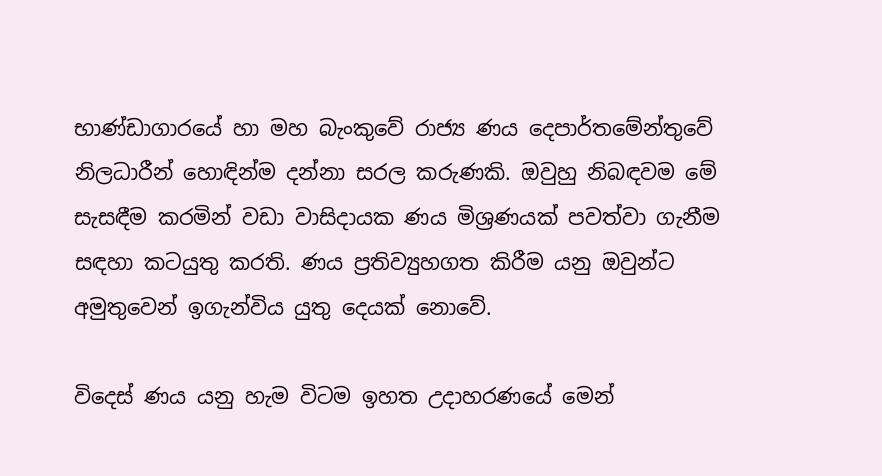භාණ්ඩාගාරයේ හා මහ බැංකුවේ රාජ්‍ය ණය දෙපාර්තමේන්තුවේ නිලධාරීන් හොඳින්ම දන්නා සරල කරුණකි. ඔවුහු නිබඳවම මේ සැසඳීම කරමින් වඩා වාසිදායක ණය මිශ්‍රණයක් පවත්වා ගැනීම සඳහා කටයුතු කරති. ණය ප්‍රතිව්‍යුහගත කිරීම යනු ඔවුන්ට අමුතුවෙන් ඉගැන්විය යුතු දෙයක් නොවේ.

විදෙස් ණය යනු හැම විටම ඉහත උදාහරණයේ මෙන්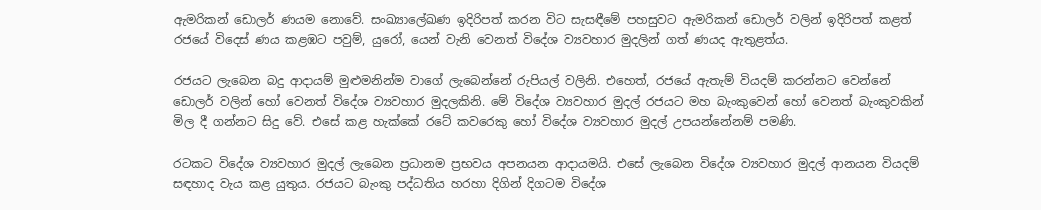ඇමරිකන් ඩොලර් ණයම නොවේ. සංඛ්‍යාලේඛණ ඉදිරිපත් කරන විට සැසඳීමේ පහසුවට ඇමරිකන් ඩොලර් වලින් ඉදිරිපත් කළත් රජයේ විදෙස් ණය කළඹට පවුම්, යුරෝ, යෙන් වැනි වෙනත් විදේශ ව්‍යවහාර මුදලින් ගත් ණයද ඇතුළත්ය.

රජයට ලැබෙන බදු ආදායම් මුළුමනින්ම වාගේ ලැබෙන්නේ රුපියල් වලිනි. එහෙත්, රජයේ ඇතැම් වියදම් කරන්නට වෙන්නේ ඩොලර් වලින් හෝ වෙනත් විදේශ ව්‍යවහාර මුදලකිනි. මේ විදේශ ව්‍යවහාර මුදල් රජයට මහ බැංකුවෙන් හෝ වෙනත් බැංකුවකින් මිල දී ගන්නට සිදු වේ. එසේ කළ හැක්කේ රටේ කවරෙකු හෝ විදේශ ව්‍යවහාර මුදල් උපයන්නේනම් පමණි.

රටකට විදේශ ව්‍යවහාර මුදල් ලැබෙන ප්‍රධානම ප්‍රභවය අපනයන ආදායමයි. එසේ ලැබෙන විදේශ ව්‍යවහාර මුදල් ආනයන වියදම් සඳහාද වැය කළ යුතුය. රජයට බැංකු පද්ධතිය හරහා දිගින් දිගටම විදේශ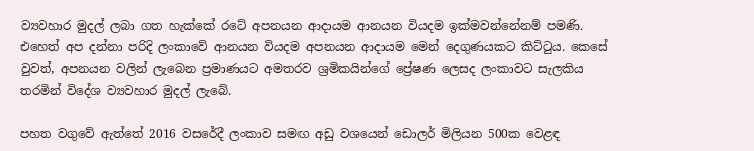ව්‍යවහාර මුදල් ලබා ගත හැක්කේ රටේ අපනයන ආදායම ආනයන වියදම ඉක්මවන්නේනම් පමණි. එහෙත් අප දන්නා පරිදි ලංකාවේ ආනයන වියදම අපනයන ආදායම මෙන් දෙගුණයකට කිට්ටුය. කෙසේ වුවත්, අපනයන වලින් ලැබෙන ප්‍රමාණයට අමතරව ශ්‍රමිකයින්ගේ ප්‍රේෂණ ලෙසද ලංකාවට සැලකිය තරමින් විදේශ ව්‍යවහාර මුදල් ලැබේ.

පහත වගුවේ ඇත්තේ 2016 වසරේදී ලංකාව සමඟ අඩු වශයෙන් ඩොලර් මිලියන 500ක වෙළඳ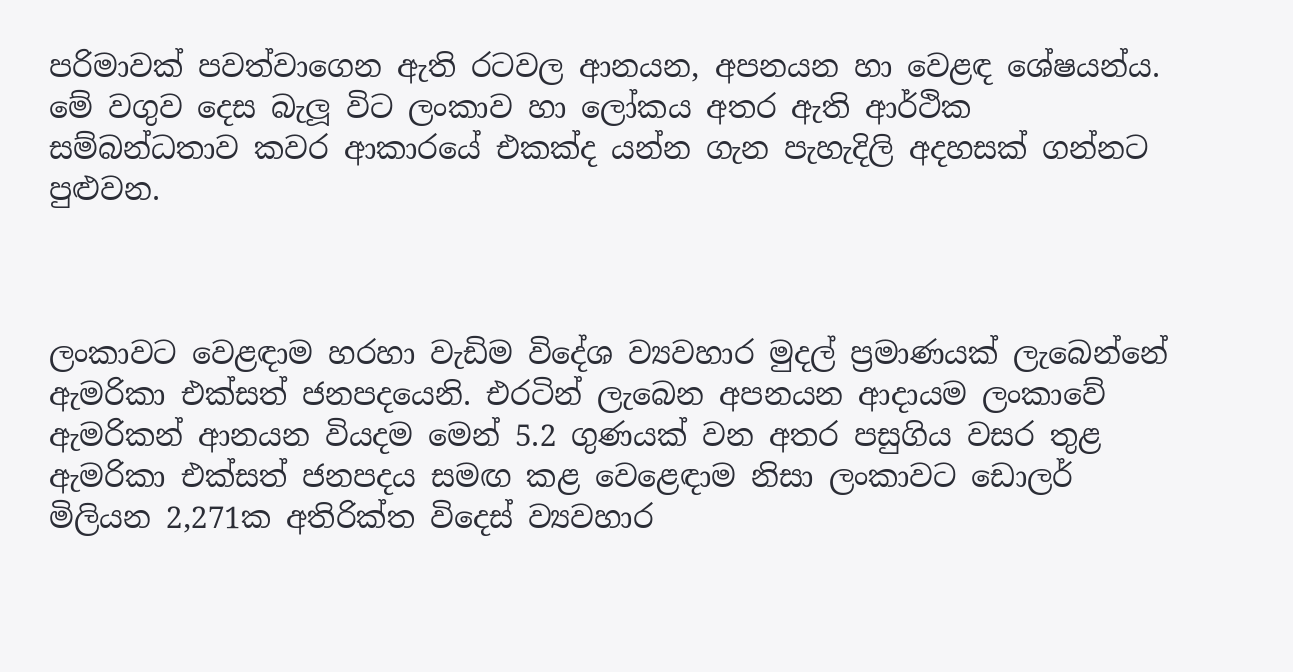පරිමාවක් පවත්වාගෙන ඇති රටවල ආනයන, අපනයන හා වෙළඳ ශේෂයන්ය. මේ වගුව දෙස බැලූ විට ලංකාව හා ලෝකය අතර ඇති ආර්ථික සම්බන්ධතාව කවර ආකාරයේ එකක්ද යන්න ගැන පැහැදිලි අදහසක් ගන්නට පුළුවන.



ලංකාවට වෙළඳාම හරහා වැඩිම විදේශ ව්‍යවහාර මුදල් ප්‍රමාණයක් ලැබෙන්නේ ඇමරිකා එක්සත් ජනපදයෙනි. එරටින් ලැබෙන අපනයන ආදායම ලංකාවේ ඇමරිකන් ආනයන වියදම මෙන් 5.2 ගුණයක් වන අතර පසුගිය වසර තුළ ඇමරිකා එක්සත් ජනපදය සමඟ කළ වෙළෙඳාම නිසා ලංකාවට ඩොලර් මිලියන 2,271ක අතිරික්ත විදෙස් ව්‍යවහාර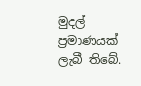මුදල් ප්‍රමාණයක් ලැබී තිබේ.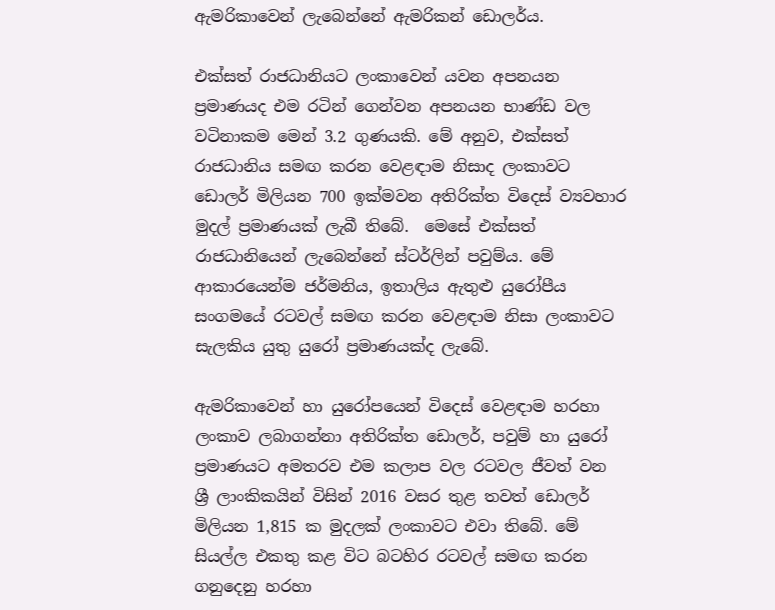ඇමරිකාවෙන් ලැබෙන්නේ ඇමරිකන් ඩොලර්ය.

එක්සත් රාජධානියට ලංකාවෙන් යවන අපනයන ප්‍රමාණයද එම රටින් ගෙන්වන අපනයන භාණ්ඩ වල වටිනාකම මෙන් 3.2 ගුණයකි. මේ අනුව, එක්සත් රාජධානිය සමඟ කරන වෙළඳාම නිසාද ලංකාවට ඩොලර් මිලියන 700 ඉක්මවන අතිරික්ත විදෙස් ව්‍යවහාර මුදල් ප්‍රමාණයක් ලැබී තිබේ.  මෙසේ එක්සත් රාජධානියෙන් ලැබෙන්නේ ස්ටර්ලින් පවුම්ය. මේ ආකාරයෙන්ම ජර්මනිය, ඉතාලිය ඇතුළු යුරෝපීය සංගමයේ රටවල් සමඟ කරන වෙළඳාම නිසා ලංකාවට සැලකිය යුතු යුරෝ ප්‍රමාණයක්ද ලැබේ.

ඇමරිකාවෙන් හා යුරෝපයෙන් විදෙස් වෙළඳාම හරහා ලංකාව ලබාගන්නා අතිරික්ත ඩොලර්, පවුම් හා යුරෝ ප්‍රමාණයට අමතරව එම කලාප වල රටවල ජීවත් වන ශ්‍රී ලාංකිකයින් විසින් 2016 වසර තුළ තවත් ඩොලර් මිලියන 1,815 ක මුදලක් ලංකාවට එවා තිබේ. මේ සියල්ල එකතු කළ විට බටහිර රටවල් සමඟ කරන ගනුදෙනු හරහා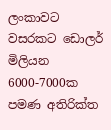ලංකාවට වසරකට ඩොලර් මිලියන 6000-7000ක පමණ අතිරික්ත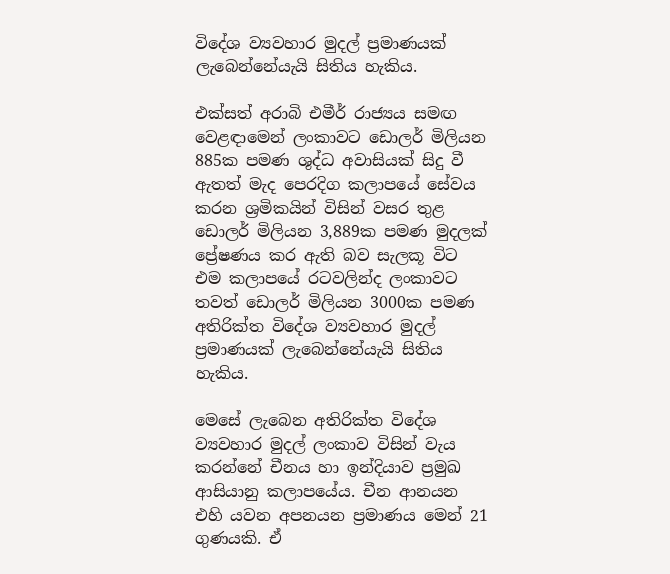විදේශ ව්‍යවහාර මුදල් ප්‍රමාණයක් ලැබෙන්නේයැයි සිතිය හැකිය.

එක්සත් අරාබි එමීර් රාජ්‍යය සමඟ වෙළඳාමෙන් ලංකාවට ඩොලර් මිලියන 885ක පමණ ශුද්ධ අවාසියක් සිදු වී ඇතත් මැද පෙරදිග කලාපයේ සේවය කරන ශ්‍රමිකයින් විසින් වසර තුළ ඩොලර් මිලියන 3,889ක පමණ මුදලක් ප්‍රේෂණය කර ඇති බව සැලකූ විට එම කලාපයේ රටවලින්ද ලංකාවට තවත් ඩොලර් මිලියන 3000ක පමණ අතිරික්ත විදේශ ව්‍යවහාර මුදල් ප්‍රමාණයක් ලැබෙන්නේයැයි සිතිය හැකිය.

මෙසේ ලැබෙන අතිරික්ත විදේශ ව්‍යවහාර මුදල් ලංකාව විසින් වැය කරන්නේ චීනය හා ඉන්දියාව ප්‍රමුඛ ආසියානු කලාපයේය. චීන ආනයන එහි යවන අපනයන ප්‍රමාණය මෙන් 21 ගුණයකි. ඒ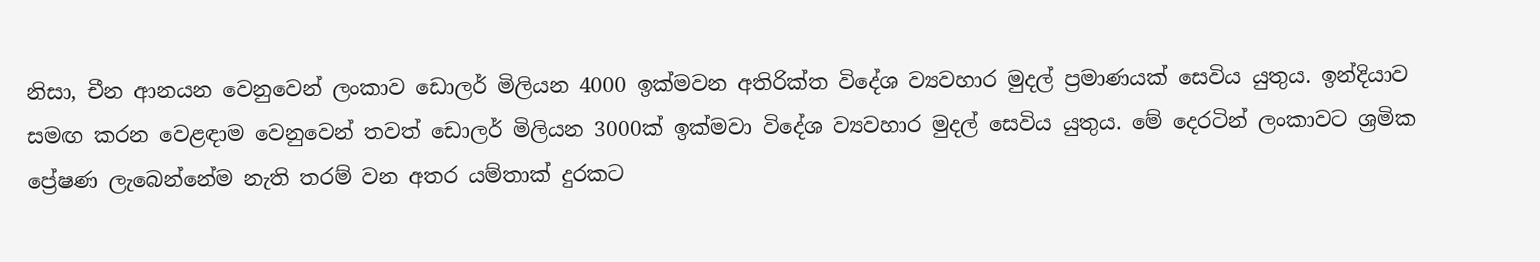නිසා, චීන ආනයන වෙනුවෙන් ලංකාව ඩොලර් මිලියන 4000 ඉක්මවන අතිරික්ත විදේශ ව්‍යවහාර මුදල් ප්‍රමාණයක් සෙවිය යුතුය. ඉන්දියාව සමඟ කරන වෙළඳාම වෙනුවෙන් තවත් ඩොලර් මිලියන 3000ක් ඉක්මවා විදේශ ව්‍යවහාර මුදල් සෙවිය යුතුය. මේ දෙරටින් ලංකාවට ශ්‍රමික ප්‍රේෂණ ලැබෙන්නේම නැති තරම් වන අතර යම්තාක් දුරකට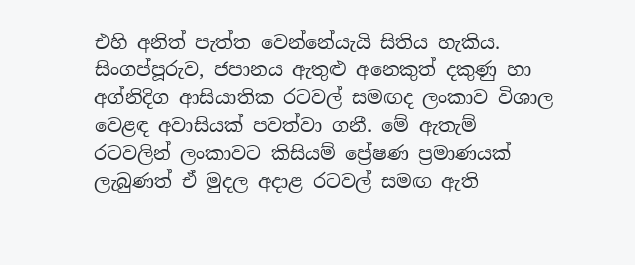එහි අනිත් පැත්ත වෙන්නේයැයි සිතිය හැකිය. සිංගප්පූරුව, ජපානය ඇතුළු අනෙකුත් දකුණු හා අග්නිදිග ආසියාතික රටවල් සමඟද ලංකාව විශාල වෙළඳ අවාසියක් පවත්වා ගනී. මේ ඇතැම් රටවලින් ලංකාවට කිසියම් ප්‍රේෂණ ප්‍රමාණයක් ලැබුණත් ඒ මුදල අදාළ රටවල් සමඟ ඇති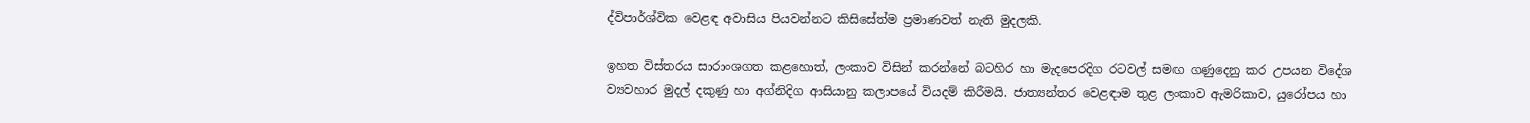ද්විපාර්ශ්වික වෙළඳ අවාසිය පියවන්නට කිසිසේත්ම ප්‍රමාණවත් නැති මුදලකි.

ඉහත විස්තරය සාරාංශගත කළහොත්, ලංකාව විසින් කරන්නේ බටහිර හා මැදපෙරදිග රටවල් සමඟ ගණුදෙනු කර උපයන විදේශ ව්‍යවහාර මුදල් දකුණු හා අග්නිදිග ආසියානු කලාපයේ වියදම් කිරීමයි. ජාත්‍යන්තර වෙළඳාම තුළ ලංකාව ඇමරිකාව, යුරෝපය හා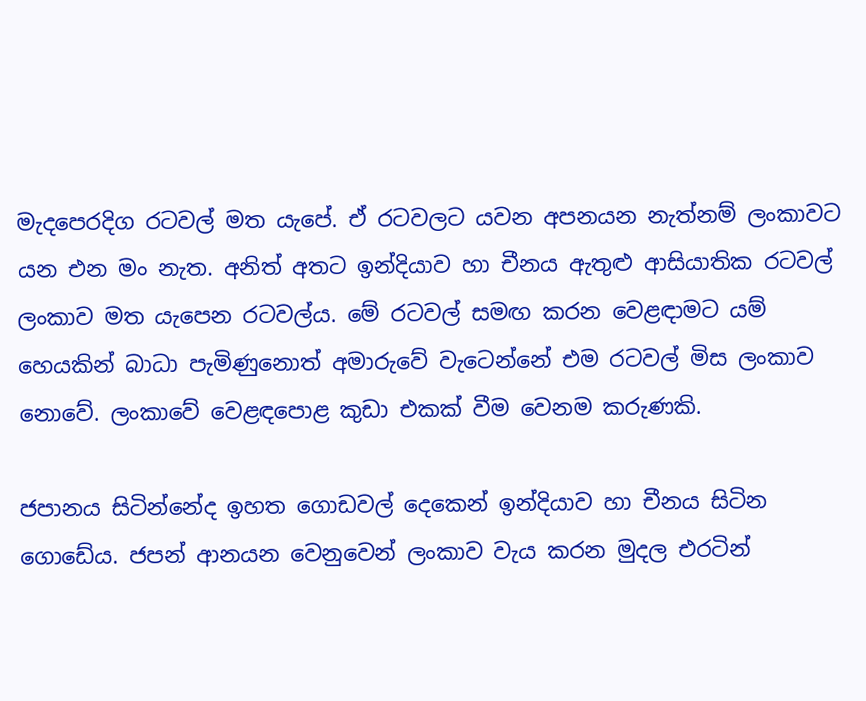මැදපෙරදිග රටවල් මත යැපේ. ඒ රටවලට යවන අපනයන නැත්නම් ලංකාවට යන එන මං නැත. අනිත් අතට ඉන්දියාව හා චීනය ඇතුළු ආසියාතික රටවල් ලංකාව මත යැපෙන රටවල්ය. මේ රටවල් සමඟ කරන වෙළඳාමට යම් හෙයකින් බාධා පැමිණුනොත් අමාරුවේ වැටෙන්නේ එම රටවල් මිස ලංකාව නොවේ. ලංකාවේ වෙළඳපොළ කුඩා එකක් වීම වෙනම කරුණකි.

ජපානය සිටින්නේද ඉහත ගොඩවල් දෙකෙන් ඉන්දියාව හා චීනය සිටින ගොඩේය. ජපන් ආනයන වෙනුවෙන් ලංකාව වැය කරන මුදල එරටින්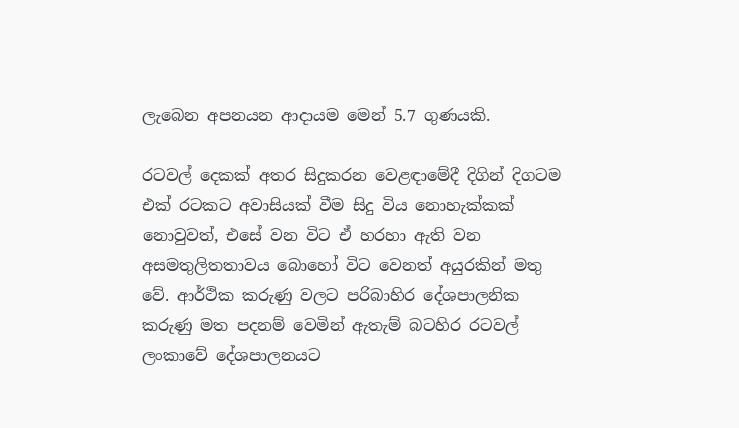ලැබෙන අපනයන ආදායම මෙන් 5.7 ගුණයකි.

රටවල් දෙකක් අතර සිදුකරන වෙළඳාමේදී දිගින් දිගටම එක් රටකට අවාසියක් වීම සිදු විය නොහැක්කක් නොවුවත්, එසේ වන විට ඒ හරහා ඇති වන අසමතුලිතතාවය බොහෝ විට වෙනත් අයුරකින් මතු වේ. ආර්ථික කරුණු වලට පරිබාහිර දේශපාලනික කරුණු මත පදනම් වෙමින් ඇතැම් බටහිර රටවල් ලංකාවේ දේශපාලනයට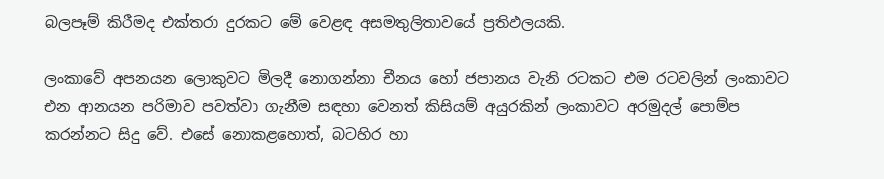බලපෑම් කිරීමද එක්තරා දුරකට මේ වෙළඳ අසමතුලිතාවයේ ප්‍රතිඵලයකි.

ලංකාවේ අපනයන ලොකුවට මිලදී නොගන්නා චීනය හෝ ජපානය වැනි රටකට එම රටවලින් ලංකාවට එන ආනයන පරිමාව පවත්වා ගැනීම සඳහා වෙනත් කිසියම් අයුරකින් ලංකාවට අරමුදල් පොම්ප කරන්නට සිදු වේ. එසේ නොකළහොත්, බටහිර හා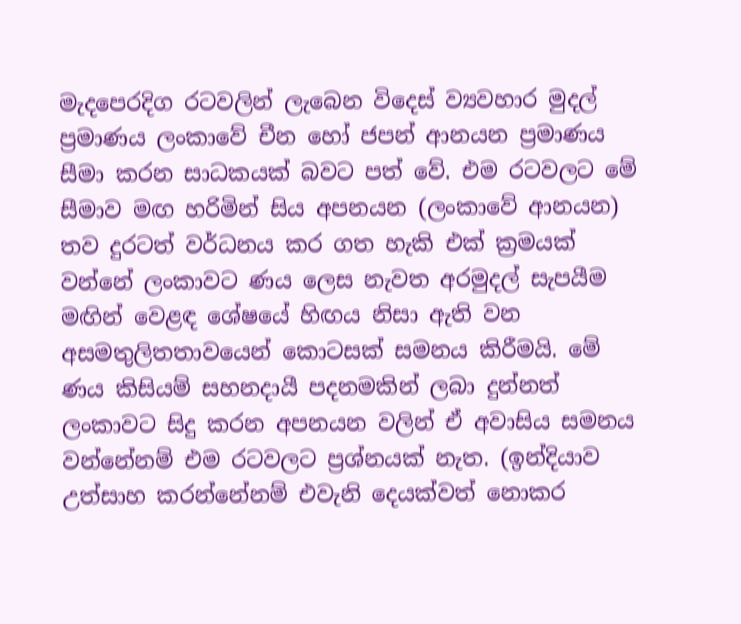මැදපෙරදිග රටවලින් ලැබෙන විදෙස් ව්‍යවහාර මුදල් ප්‍රමාණය ලංකාවේ චීන හෝ ජපන් ආනයන ප්‍රමාණය සීමා කරන සාධකයක් බවට පත් වේ. එම රටවලට මේ සීමාව මඟ හරිමින් සිය අපනයන (ලංකාවේ ආනයන) තව දුරටත් වර්ධනය කර ගත හැකි එක් ක්‍රමයක් වන්නේ ලංකාවට ණය ලෙස නැවත අරමුදල් සැපයීම මඟින් වෙළඳ ශේෂයේ හිඟය නිසා ඇති වන අසමතුලිතතාවයෙන් කොටසක් සමනය කිරීමයි. මේ ණය කිසියම් සහනදායී පදනමකින් ලබා දුන්නත් ලංකාවට සිදු කරන අපනයන වලින් ඒ අවාසිය සමනය වන්නේනම් එම රටවලට ප්‍රශ්නයක් නැත. (ඉන්දියාව උත්සාහ කරන්නේනම් එවැනි දෙයක්වත් නොකර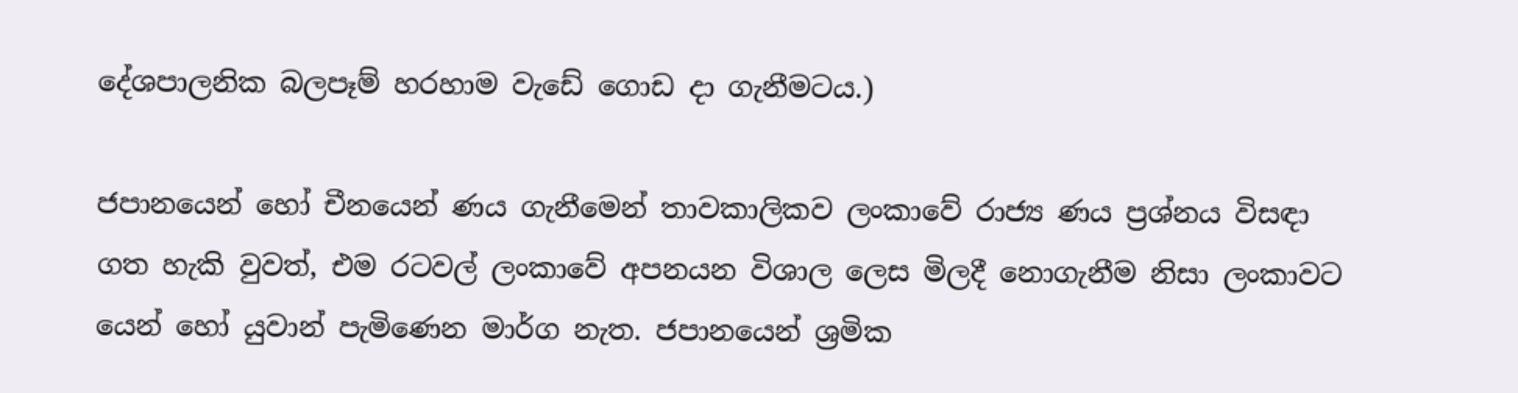දේශපාලනික බලපෑම් හරහාම වැඩේ ගොඩ දා ගැනීමටය.)

ජපානයෙන් හෝ චීනයෙන් ණය ගැනීමෙන් තාවකාලිකව ලංකාවේ රාජ්‍ය ණය ප්‍රශ්නය විසඳා ගත හැකි වුවත්, එම රටවල් ලංකාවේ අපනයන විශාල ලෙස මිලදී නොගැනීම නිසා ලංකාවට යෙන් හෝ යුවාන් පැමිණෙන මාර්ග නැත. ජපානයෙන් ශ්‍රමික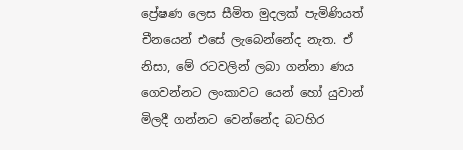ප්‍රේෂණ ලෙස සීමිත මුදලක් පැමිණියත් චීනයෙන් එසේ ලැබෙන්නේද නැත. ඒ නිසා, මේ රටවලින් ලබා ගන්නා ණය ගෙවන්නට ලංකාවට යෙන් හෝ යුවාන් මිලදී ගන්නට වෙන්නේද බටහිර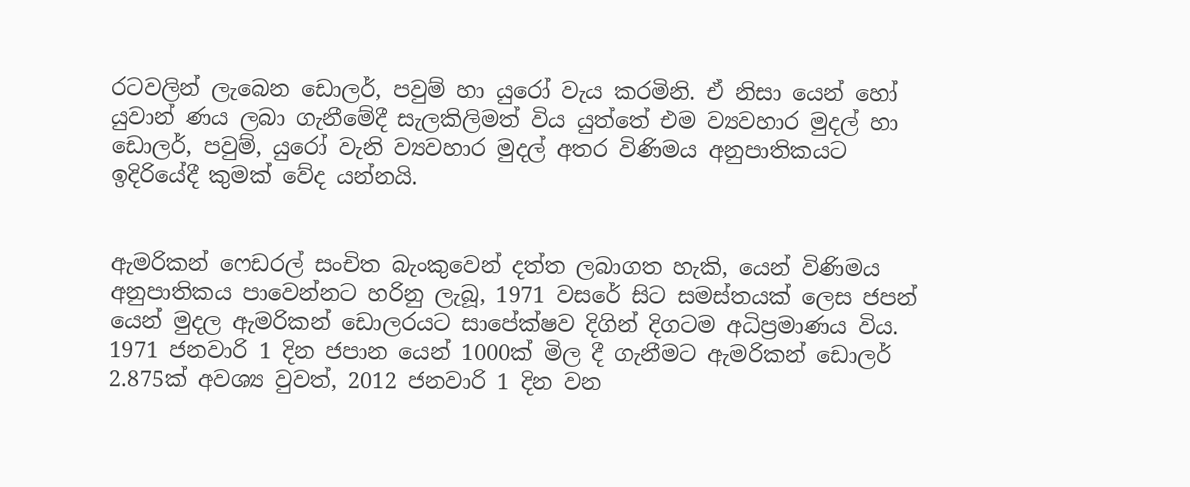රටවලින් ලැබෙන ඩොලර්, පවුම් හා යුරෝ වැය කරමිනි. ඒ නිසා යෙන් හෝ යුවාන් ණය ලබා ගැනීමේදී සැලකිලිමත් විය යුත්තේ එම ව්‍යවහාර මුදල් හා ඩොලර්, පවුම්, යුරෝ වැනි ව්‍යවහාර මුදල් අතර විණිමය අනුපාතිකයට ඉදිරියේදී කුමක් වේද යන්නයි.


ඇමරිකන් ෆෙඩරල් සංචිත බැංකුවෙන් දත්ත ලබාගත හැකි, යෙන් විණිමය අනුපාතිකය පාවෙන්නට හරිනු ලැබූ, 1971 වසරේ සිට සමස්තයක් ලෙස ජපන් යෙන් මුදල ඇමරිකන් ඩොලරයට සාපේක්ෂව දිගින් දිගටම අධිප්‍රමාණය විය. 1971 ජනවාරි 1 දින ජපාන යෙන් 1000ක් මිල දී ගැනීමට ඇමරිකන් ඩොලර් 2.875ක් අවශ්‍ය වුවත්, 2012 ජනවාරි 1 දින වන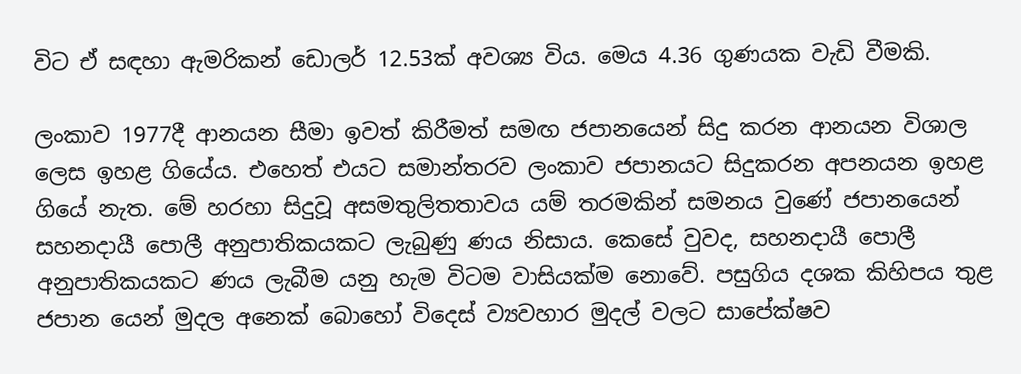විට ඒ සඳහා ඇමරිකන් ඩොලර් 12.53ක් අවශ්‍ය විය. මෙය 4.36 ගුණයක වැඩි වීමකි.

ලංකාව 1977දී ආනයන සීමා ඉවත් කිරීමත් සමඟ ජපානයෙන් සිදු කරන ආනයන විශාල ලෙස ඉහළ ගියේය. එහෙත් එයට සමාන්තරව ලංකාව ජපානයට සිදුකරන අපනයන ඉහළ ගියේ නැත. මේ හරහා සිදුවූ අසමතුලිතතාවය යම් තරමකින් සමනය වුණේ ජපානයෙන් සහනදායී පොලී අනුපාතිකයකට ලැබුණු ණය නිසාය. කෙසේ වුවද, සහනදායී පොලී අනුපාතිකයකට ණය ලැබීම යනු හැම විටම වාසියක්ම නොවේ. පසුගිය දශක කිහිපය තුළ ජපාන යෙන් මුදල අනෙක් බොහෝ විදෙස් ව්‍යවහාර මුදල් වලට සාපේක්ෂව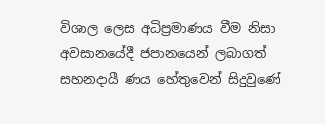විශාල ලෙස අධිප්‍රමාණය වීම නිසා අවසානයේදී ජපානයෙන් ලබාගත් සහනදායී ණය හේතුවෙන් සිදුවුණේ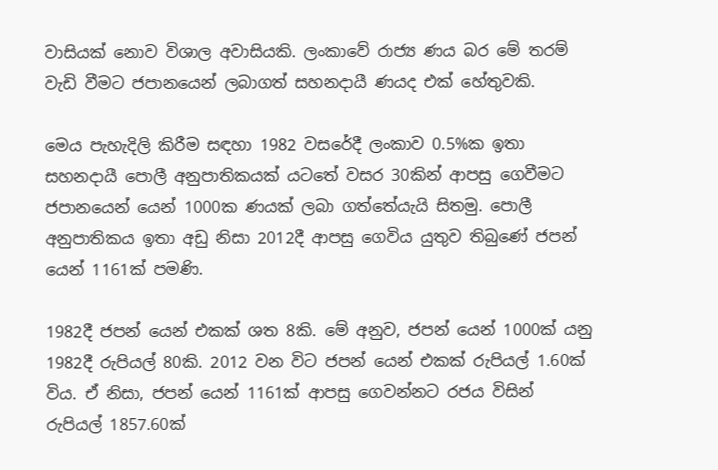වාසියක් නොව විශාල අවාසියකි. ලංකාවේ රාජ්‍ය ණය බර මේ තරම් වැඩි වීමට ජපානයෙන් ලබාගත් සහනදායී ණයද එක් හේතුවකි.

මෙය පැහැදිලි කිරීම සඳහා 1982 වසරේදී ලංකාව 0.5%ක ඉතා සහනදායී පොලී අනුපාතිකයක් යටතේ වසර 30කින් ආපසු ගෙවීමට ජපානයෙන් යෙන් 1000ක ණයක් ලබා ගත්තේයැයි සිතමු. පොලී අනුපාතිකය ඉතා අඩු නිසා 2012දී ආපසු ගෙවිය යුතුව තිබුණේ ජපන් යෙන් 1161ක් පමණි.

1982දී ජපන් යෙන් එකක් ශත 8කි. මේ අනුව, ජපන් යෙන් 1000ක් යනු 1982දී රුපියල් 80කි. 2012 වන විට ජපන් යෙන් එකක් රුපියල් 1.60ක් විය. ඒ නිසා, ජපන් යෙන් 1161ක් ආපසු ගෙවන්නට රජය විසින් රුපියල් 1857.60ක්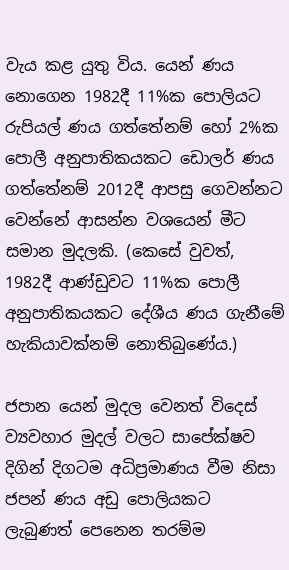වැය කළ යුතු විය. යෙන් ණය නොගෙන 1982දී 11%ක පොලියට රුපියල් ණය ගත්තේනම් හෝ 2%ක පොලී අනුපාතිකයකට ඩොලර් ණය ගත්තේනම් 2012දී ආපසු ගෙවන්නට වෙන්නේ ආසන්න වශයෙන් මීට සමාන මුදලකි. (කෙසේ වුවත්, 1982දී ආණ්ඩුවට 11%ක පොලී අනුපාතිකයකට දේශීය ණය ගැනීමේ හැකියාවක්නම් නොතිබුණේය.)

ජපාන යෙන් මුදල වෙනත් විදෙස් ව්‍යවහාර මුදල් වලට සාපේක්ෂව දිගින් දිගටම අධිප්‍රමාණය වීම නිසා ජපන් ණය අඩු පොලියකට ලැබුණත් පෙනෙන තරම්ම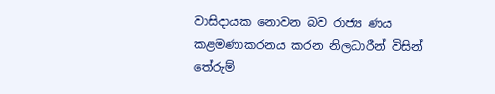වාසිදායක නොවන බව රාජ්‍ය ණය කළමණාකරනය කරන නිලධාරීන් විසින් තේරුම්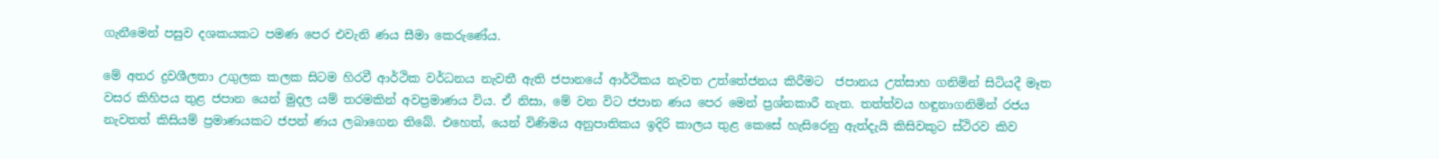ගැනීමෙන් පසුව දශකයකට පමණ පෙර එවැනි ණය සීමා කෙරුණේය.

මේ අතර ද්‍රවශීලතා උගුලක කලක සිටම හිරවී ආර්ථික වර්ධනය නැවතී ඇති ජපානයේ ආර්ථිකය නැවත උත්තේජනය කිරීමට  ජපානය උත්සාහ ගනිමින් සිටියදී මෑත වසර කිහිපය තුළ ජපාන යෙන් මුදල යම් තරමකින් අවප්‍රමාණය විය. ඒ නිසා, මේ වන විට ජපාන ණය පෙර මෙන් ප්‍රශ්නකාරී නැත. තත්ත්වය හඳුනාගනිමින් රජය නැවතත් කිසියම් ප්‍රමාණයකට ජපන් ණය ලබාගෙන තිබේ. එහෙත්, යෙන් විණිමය අනුපාතිකය ඉදිරි කාලය තුළ කෙසේ හැසිරෙනු ඇත්දැයි කිසිවකුට ස්ථිරව කිව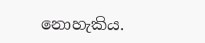නොහැකිය.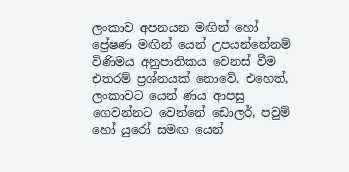ලංකාව අපනයන මඟින් හෝ ප්‍රේෂණ මඟින් යෙන් උපයන්නේනම් විණිමය අනුපාතිකය වෙනස් වීම එතරම් ප්‍රශ්නයක් නොවේ. එහෙත්, ලංකාවට යෙන් ණය ආපසු ගෙවන්නට වෙන්නේ ඩොලර්, පවුම් හෝ යුරෝ සමඟ යෙන්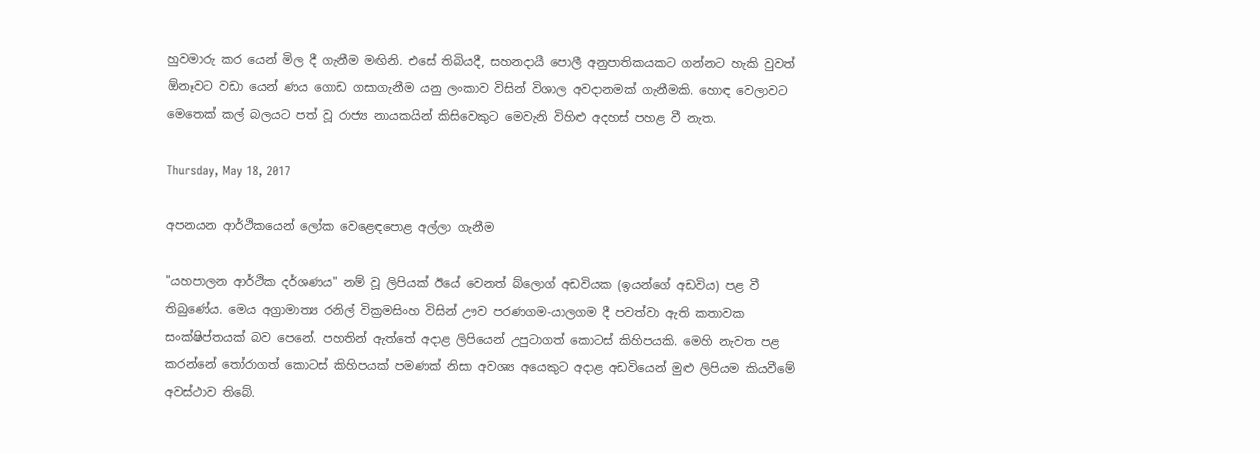හුවමාරු කර යෙන් මිල දී ගැනීම මඟිනි. එසේ තිබියදී, සහනදායී පොලී අනුපාතිකයකට ගන්නට හැකි වුවත් ඕනෑවට වඩා යෙන් ණය ගොඩ ගසාගැනීම යනු ලංකාව විසින් විශාල අවදානමක් ගැනීමකි. හොඳ වෙලාවට මෙතෙක් කල් බලයට පත් වූ රාජ්‍ය නායකයින් කිසිවෙකුට මෙවැනි විහිළු අදහස් පහළ වී නැත.

Thursday, May 18, 2017

අපනයන ආර්ථිකයෙන් ලෝක වෙළෙඳපොළ අල්ලා ගැනීම

"යහපාලන ආර්ථික දර්ශණය" නම් වූ ලිපියක් ඊයේ වෙනත් බ්ලොග් අඩවියක (ඉයන්ගේ අඩවිය) පළ වී තිබුණේය. මෙය අග්‍රාමාත්‍ය රනිල් වික්‍රමසිංහ විසින් ඌව පරණගම-යාලගම දී පවත්වා ඇති කතාවක සංක්ෂිප්තයක් බව පෙනේ. පහතින් ඇත්තේ අදාළ ලිපියෙන් උපුටාගත් කොටස් කිහිපයකි. මෙහි නැවත පළ කරන්නේ තෝරාගත් කොටස් කිහිපයක් පමණක් නිසා අවශ්‍ය අයෙකුට අදාළ අඩවියෙන් මුළු ලිපියම කියවීමේ අවස්ථාව තිබේ.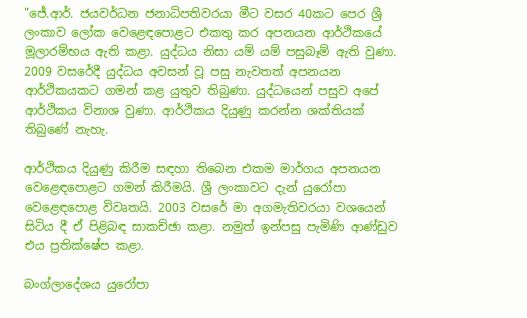"ජේ.ආර්. ජයවර්ධන ජනාධිපතිවරයා මීට වසර 40කට පෙර ශ්‍රී ලංකාව ලෝක වෙළෙඳපොළට එකතු කර අපනයන ආර්ථිකයේ මූලාරම්භය ඇති කළා. යුද්ධය නිසා යම් යම් පසුබෑම් ඇති වුණා. 2009 වසරේදී යුද්ධය අවසන් වූ පසු නැවතත් අපනයන ආර්ථිකයකට ගමන් කළ යුතුව තිබුණා. යුද්ධයෙන් පසුව අපේ ආර්ථිකය විනාශ වුණා. ආර්ථිකය දියුණු කරන්න ශක්තියක් තිබුණේ නැහැ.

ආර්ථිකය දියුණු කිරීම සඳහා තිබෙන එකම මාර්ගය අපනයන වෙළෙඳපොළට ගමන් කිරීමයි. ශ්‍රී ලංකාවට දැන් යුරෝපා වෙළෙඳපොළ විවෘතයි. 2003 වසරේ මා අගමැතිවරයා වශයෙන් සිටිය දී ඒ පිළිබඳ සාකච්ඡා කළා. නමුත් ඉන්පසු පැමිණි ආණ්ඩුව එය ප්‍රතික්ෂේප කළා.

බංග්ලාදේශය යුරෝපා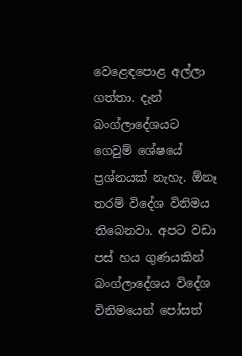වෙළෙඳපොළ අල්ලා ගත්තා. දැන් බංග්ලාදේශයට ගෙවුම් ශේෂයේ ප්‍රශ්නයක් නැහැ. ඕනෑ තරම් විදේශ විනිමය තිබෙනවා. අපට වඩා පස් හය ගුණයකින් බංග්ලාදේශය විදේශ විනිමයෙන් පෝසත්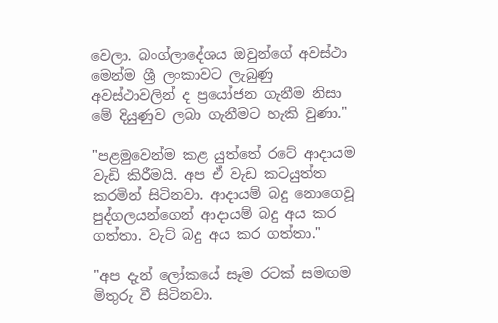වෙලා. බංග්ලාදේශය ඔවුන්ගේ අවස්ථා මෙන්ම ශ්‍රී ලංකාවට ලැබුණු අවස්ථාවලින් ද ප්‍රයෝජන ගැනීම නිසා මේ දියුණුව ලබා ගැනීමට හැකි වුණා."

"පළමුවෙන්ම කළ යුත්තේ රටේ ආදායම වැඩි කිරීමයි. අප ඒ වැඩ කටයුත්ත කරමින් සිටිනවා. ආදායම් බදු නොගෙවූ පුද්ගලයන්ගෙන් ආදායම් බදු අය කර ගත්තා. වැට් බදු අය කර ගත්තා."

"අප දැන් ලෝකයේ සෑම රටක් සමඟම මිතුරු වී සිටිනවා.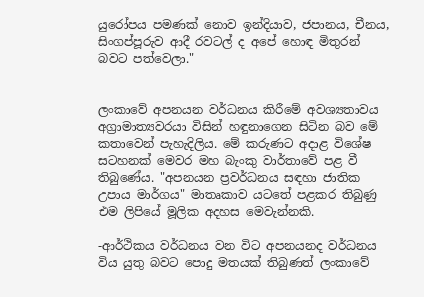යුරෝපය පමණක් නොව ඉන්දියාව, ජපානය, චීනය, සිංගප්පූරුව ආදී රවටල් ද අපේ හොඳ මිතුරන් බවට පත්වෙලා."


ලංකාවේ අපනයන වර්ධනය කිරීමේ අවශ්‍යතාවය අග්‍රාමාත්‍යවරයා විසින් හඳුනාගෙන සිටින බව මේ කතාවෙන් පැහැදිලිය. මේ කරුණට අදාළ විශේෂ සටහනක් මෙවර මහ බැංකු වාර්තාවේ පළ වී තිබුණේය. "අපනයන ප්‍රවර්ධනය සඳහා ජාතික උපාය මාර්ගය" මාතෘකාව යටතේ පළකර තිබුණු එම ලිපියේ මූලික අදහස මෙවැන්නකි.

-ආර්ථිකය වර්ධනය වන විට අපනයනද වර්ධනය විය යුතු බවට පොදු මතයක් තිබුණත් ලංකාවේ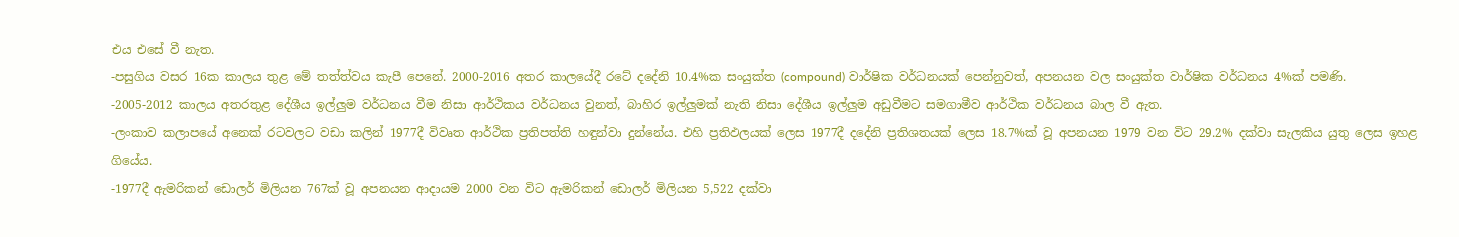එය එසේ වී නැත.
-පසුගිය වසර 16ක කාලය තුළ මේ තත්ත්වය කැපී පෙනේ. 2000-2016 අතර කාලයේදී රටේ දදේනි 10.4%ක සංයුක්ත (compound) වාර්ෂික වර්ධනයක් පෙන්නුවත්, අපනයන වල සංයුක්ත වාර්ෂික වර්ධනය 4%ක් පමණි.
-2005-2012 කාලය අතරතුළ දේශීය ඉල්ලුම වර්ධනය වීම නිසා ආර්ථිකය වර්ධනය වුනත්, බාහිර ඉල්ලුමක් නැති නිසා දේශීය ඉල්ලුම අඩුවීමට සමගාමීව ආර්ථික වර්ධනය බාල වී ඇත.
-ලංකාව කලාපයේ අනෙක් රටවලට වඩා කලින් 1977දී විවෘත ආර්ථික ප්‍රතිපත්ති හඳුන්වා දුන්නේය. එහි ප්‍රතිඵලයක් ලෙස 1977දී දදේනි ප්‍රතිශතයක් ලෙස 18.7%ක් වූ අපනයන 1979 වන විට 29.2% දක්වා සැලකිය යුතු ලෙස ඉහළ ගියේය.
-1977දී ඇමරිකන් ඩොලර් මිලියන 767ක් වූ අපනයන ආදායම 2000 වන විට ඇමරිකන් ඩොලර් මිලියන 5,522 දක්වා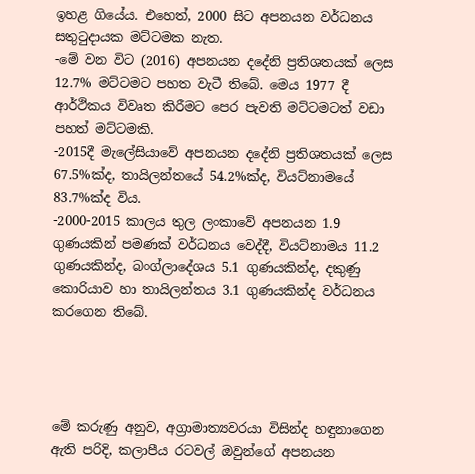ඉහළ ගියේය. එහෙත්, 2000 සිට අපනයන වර්ධනය සතුටුදායක මට්ටමක නැත.
-මේ වන විට (2016) අපනයන දදේනි ප්‍රතිශතයක් ලෙස 12.7% මට්ටමට පහත වැටී තිබේ. මෙය 1977 දී ආර්ථිකය විවෘත කිරීමට පෙර පැවති මට්ටමටත් වඩා පහත් මට්ටමකි.
-2015දී මැලේසියාවේ අපනයන දදේනි ප්‍රතිශතයක් ලෙස 67.5%ක්ද, තායිලන්තයේ 54.2%ක්ද, වියට්නාමයේ 83.7%ක්ද විය.
-2000-2015 කාලය තුල ලංකාවේ අපනයන 1.9 ගුණයකින් පමණක් වර්ධනය වෙද්දී, වියට්නාමය 11.2 ගුණයකින්ද, බංග්ලාදේශය 5.1 ගුණයකින්ද, දකුණු කොරියාව හා තායිලන්තය 3.1 ගුණයකින්ද වර්ධනය කරගෙන තිබේ.




මේ කරුණු අනුව, අග්‍රාමාත්‍යවරයා විසින්ද හඳුනාගෙන ඇති පරිදි, කලාපීය රටවල් ඔවුන්ගේ අපනයන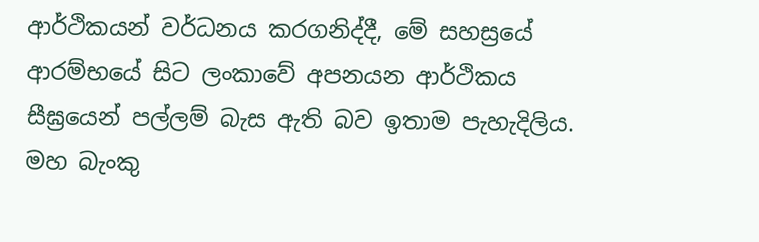ආර්ථිකයන් වර්ධනය කරගනිද්දී, මේ සහස්‍රයේ ආරම්භයේ සිට ලංකාවේ අපනයන ආර්ථිකය සීඝ්‍රයෙන් පල්ලම් බැස ඇති බව ඉතාම පැහැදිලිය. මහ බැංකු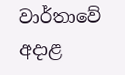වාර්තාවේ අදාළ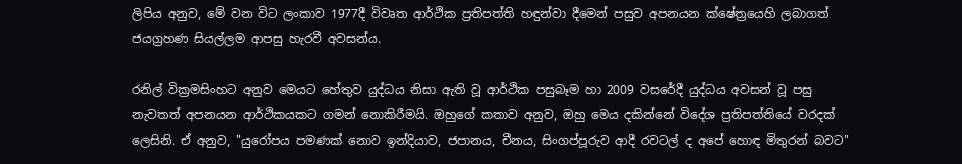ලිපිය අනුව, මේ වන විට ලංකාව 1977දී විවෘත ආර්ථික ප්‍රතිපත්ති හඳුන්වා දීමෙන් පසුව අපනයන ක්ෂේත්‍රයෙහි ලබාගත් ජයග්‍රහණ සියල්ලම ආපසු හැරවී අවසන්ය.

රනිල් වික්‍රමසිංහට අනුව මෙයට හේතුව යුද්ධය නිසා ඇති වූ ආර්ථික පසුබෑම හා 2009 වසරේදී යුද්ධය අවසන් වූ පසු නැවතත් අපනයන ආර්ථිකයකට ගමන් නොකිරීමයි. ඔහුගේ කතාව අනුව, ඔහු මෙය දකින්නේ විදේශ ප්‍රතිපත්තියේ වරදක් ලෙසිනි. ඒ අනුව, "යුරෝපය පමණක් නොව ඉන්දියාව, ජපානය, චීනය, සිංගප්පූරුව ආදී රවටල් ද අපේ හොඳ මිතුරන් බවට"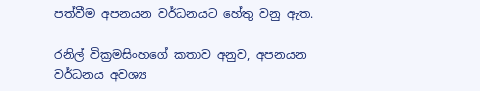පත්වීම අපනයන වර්ධනයට හේතු වනු ඇත.

රනිල් වික්‍රමසිංහගේ කතාව අනුව, අපනයන වර්ධනය අවශ්‍ය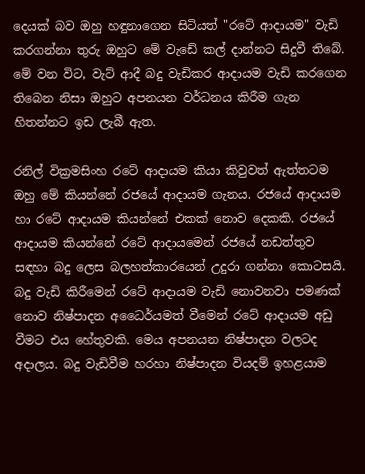දෙයක් බව ඔහු හඳුනාගෙන සිටියත් "රටේ ආදායම" වැඩි කරගන්නා තුරු ඔහුට මේ වැඩේ කල් දාන්නට සිදුවී තිබේ. මේ වන විට, වැට් ආදී බදු වැඩිකර ආදායම වැඩි කරගෙන තිබෙන නිසා ඔහුට අපනයන වර්ධනය කිරීම ගැන හිතන්නට ඉඩ ලැබී ඇත.

රනිල් වික්‍රමසිංහ රටේ ආදායම කියා කිවුවත් ඇත්තටම ඔහු මේ කියන්නේ රජයේ ආදායම ගැනය. රජයේ ආදායම හා රටේ ආදායම කියන්නේ එකක් නොව දෙකකි. රජයේ ආදායම කියන්නේ රටේ ආදායමෙන් රජයේ නඩත්තුව සඳහා බදු ලෙස බලහත්කාරයෙන් උදුරා ගන්නා කොටසයි. බදු වැඩි කිරීමෙන් රටේ ආදායම වැඩි නොවනවා පමණක් නොව නිෂ්පාදන අධෛර්යමත් වීමෙන් රටේ ආදායම අඩු වීමට එය හේතුවකි. මෙය අපනයන නිෂ්පාදන වලටද අදාලය. බදු වැඩිවීම හරහා නිෂ්පාදන වියදම් ඉහළයාම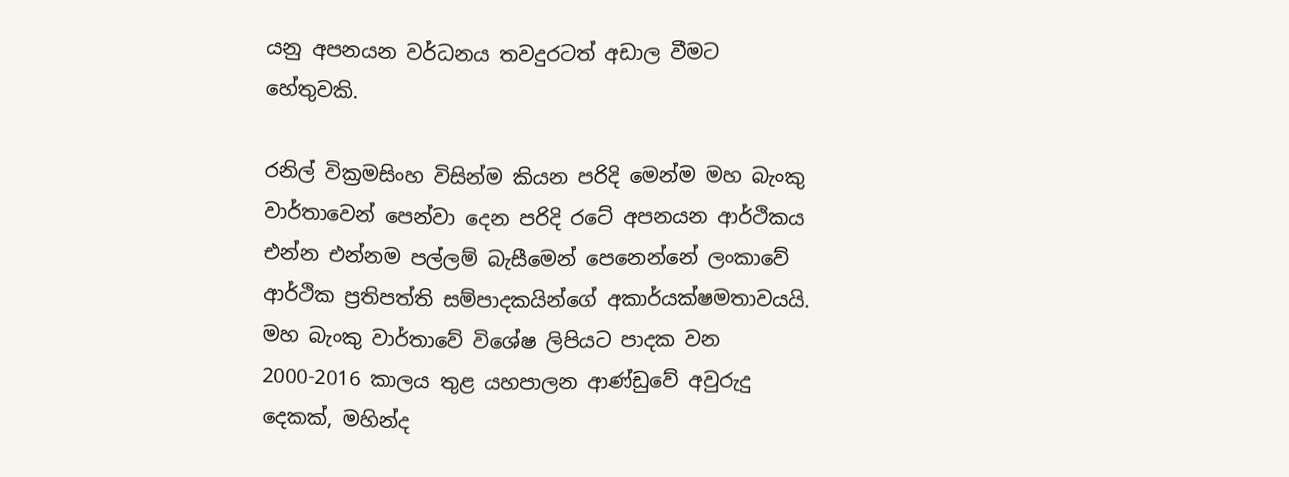යනු අපනයන වර්ධනය තවදුරටත් අඩාල වීමට හේතුවකි.

රනිල් වික්‍රමසිංහ විසින්ම කියන පරිදි මෙන්ම මහ බැංකු වාර්තාවෙන් පෙන්වා දෙන පරිදි රටේ අපනයන ආර්ථිකය එන්න එන්නම පල්ලම් බැසීමෙන් පෙනෙන්නේ ලංකාවේ ආර්ථික ප්‍රතිපත්ති සම්පාදකයින්ගේ අකාර්යක්ෂමතාවයයි. මහ බැංකු වාර්තාවේ විශේෂ ලිපියට පාදක වන 2000-2016 කාලය තුළ යහපාලන ආණ්ඩුවේ අවුරුදු දෙකක්, මහින්ද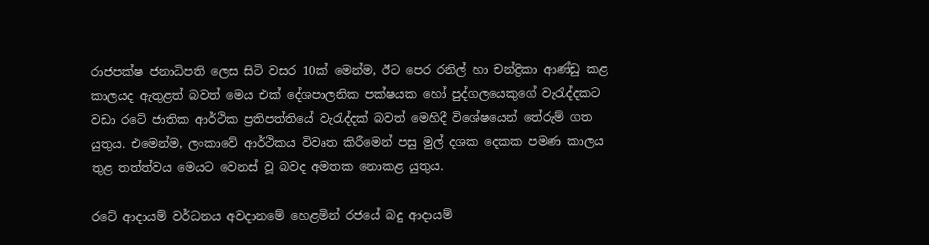රාජපක්ෂ ජනාධිපති ලෙස සිටි වසර 10ක් මෙන්ම, ඊට පෙර රනිල් හා චන්ද්‍රිකා ආණ්ඩු කළ කාලයද ඇතුළත් බවත් මෙය එක් දේශපාලනික පක්ෂයක හෝ පුද්ගලයෙකුගේ වැරැද්දකට වඩා රටේ ජාතික ආර්ථික ප්‍රතිපත්තියේ වැරැද්දක් බවත් මෙහිදී විශේෂයෙන් තේරුම් ගත යුතුය. එමෙන්ම, ලංකාවේ ආර්ථිකය විවෘත කිරීමෙන් පසු මුල් දශක දෙකක පමණ කාලය තුළ තත්ත්වය මෙයට වෙනස් වූ බවද අමතක නොකළ යුතුය.

රටේ ආදායම් වර්ධනය අවදානමේ හෙළමින් රජයේ බදු ආදායම්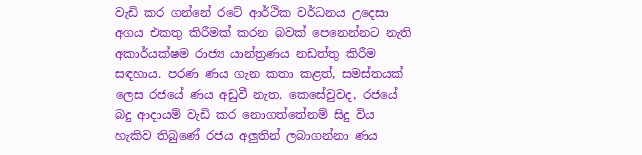වැඩි කර ගන්නේ රටේ ආර්ථික වර්ධනය උදෙසා අගය එකතු කිරීමක් කරන බවක් පෙනෙන්නට නැති  අකාර්යක්ෂම රාජ්‍ය යාන්ත්‍රණය නඩත්තු කිරීම සඳහාය. පරණ ණය ගැන කතා කළත්, සමස්තයක් ලෙස රජයේ ණය අඩුවී නැත. කෙසේවුවද, රජයේ බදු ආදායම් වැඩි කර නොගත්තේනම් සිදු විය හැකිව තිබුණේ රජය අලුතින් ලබාගන්නා ණය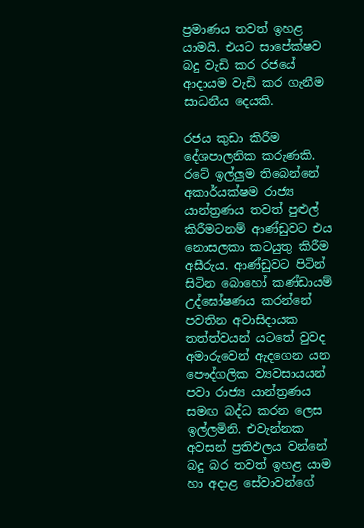ප්‍රමාණය තවත් ඉහළ යාමයි. එයට සාපේක්ෂව බදු වැඩි කර රජයේ ආදායම වැඩි කර ගැනීම සාධනීය දෙයකි.

රජය කුඩා කිරීම දේශපාලනික කරුණකි. රටේ ඉල්ලුම තිබෙන්නේ අකාර්යක්ෂම රාජ්‍ය යාන්ත්‍රණය තවත් පුළුල් කිරීමටනම් ආණ්ඩුවට එය නොසලකා කටයුතු කිරීම අසීරුය. ආණ්ඩුවට පිටින් සිටින බොහෝ කණ්ඩායම් උද්ඝෝෂණය කරන්නේ පවතින අවාසිදායක තත්ත්වයන් යටතේ වුවද අමාරුවෙන් ඇදගෙන යන පෞද්ගලික ව්‍යවසායයන් පවා රාජ්‍ය යාන්ත්‍රණය සමඟ බද්ධ කරන ලෙස ඉල්ලමිනි. එවැන්නක අවසන් ප්‍රතිඵලය වන්නේ බදු බර තවත් ඉහළ යාම හා අදාළ සේවාවන්ගේ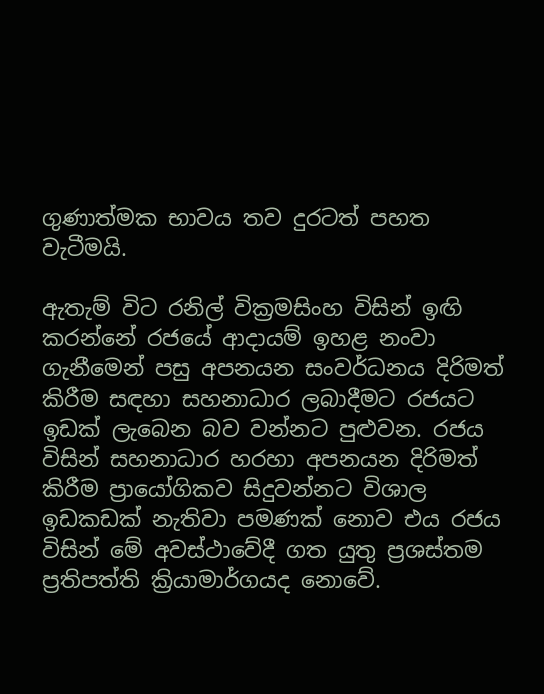ගුණාත්මක භාවය තව දුරටත් පහත වැටීමයි.

ඇතැම් විට රනිල් වික්‍රමසිංහ විසින් ඉඟි කරන්නේ රජයේ ආදායම් ඉහළ නංවා ගැනීමෙන් පසු අපනයන සංවර්ධනය දිරිමත් කිරීම සඳහා සහනාධාර ලබාදීමට රජයට ඉඩක් ලැබෙන බව වන්නට පුළුවන. රජය විසින් සහනාධාර හරහා අපනයන දිරිමත් කිරීම ප්‍රායෝගිකව සිදුවන්නට විශාල ඉඩකඩක් නැතිවා පමණක් නොව එය රජය විසින් මේ අවස්ථාවේදී ගත යුතු ප්‍රශස්තම ප්‍රතිපත්ති ක්‍රියාමාර්ගයද නොවේ.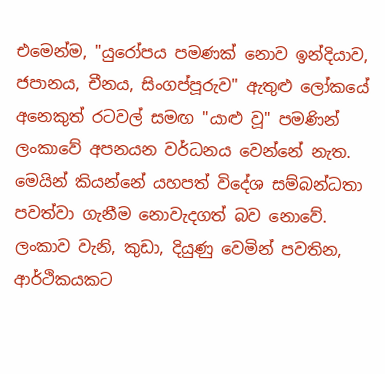එමෙන්ම, "යුරෝපය පමණක් නොව ඉන්දියාව, ජපානය, චීනය, සිංගප්පූරුව" ඇතුළු ලෝකයේ අනෙකුත් රටවල් සමඟ "යාළු වූ" පමණින් ලංකාවේ අපනයන වර්ධනය වෙන්නේ නැත. මෙයින් කියන්නේ යහපත් විදේශ සම්බන්ධතා පවත්වා ගැනීම නොවැදගත් බව නොවේ. ලංකාව වැනි, කුඩා, දියුණු වෙමින් පවතින, ආර්ථිකයකට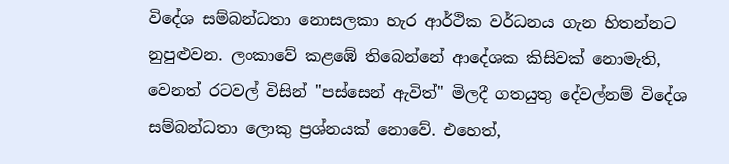විදේශ සම්බන්ධතා නොසලකා හැර ආර්ථික වර්ධනය ගැන හිතන්නට නුපුළුවන. ලංකාවේ කළඹේ තිබෙන්නේ ආදේශක කිසිවක් නොමැති, වෙනත් රටවල් විසින් "පස්සෙන් ඇවිත්" මිලදී ගතයුතු දේවල්නම් විදේශ සම්බන්ධතා ලොකු ප්‍රශ්නයක් නොවේ. එහෙත්,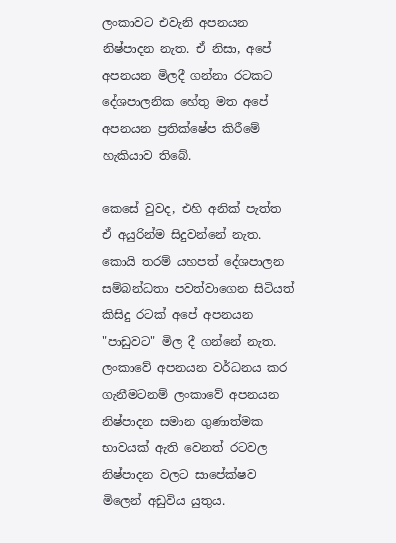ලංකාවට එවැනි අපනයන නිෂ්පාදන නැත. ඒ නිසා, අපේ අපනයන මිලදී ගන්නා රටකට දේශපාලනික හේතු මත අපේ අපනයන ප්‍රතික්ෂේප කිරීමේ හැකියාව තිබේ.

කෙසේ වුවද, එහි අනික් පැත්ත ඒ අයුරින්ම සිදුවන්නේ නැත. කොයි තරම් යහපත් දේශපාලන සම්බන්ධතා පවත්වාගෙන සිටියත් කිසිදු රටක් අපේ අපනයන "පාඩුවට" මිල දී ගන්නේ නැත. ලංකාවේ අපනයන වර්ධනය කර ගැනීමටනම් ලංකාවේ අපනයන නිෂ්පාදන සමාන ගුණාත්මක භාවයක් ඇති වෙනත් රටවල නිෂ්පාදන වලට සාපේක්ෂව මිලෙන් අඩුවිය යුතුය.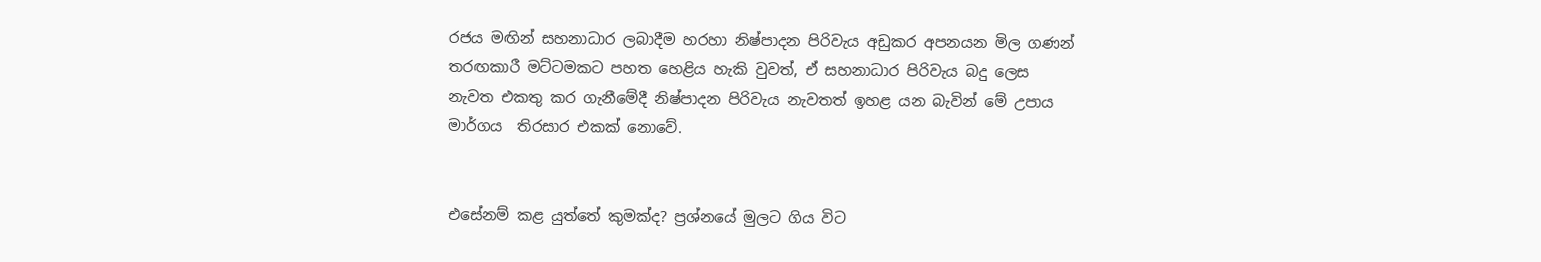රජය මඟින් සහනාධාර ලබාදීම හරහා නිෂ්පාදන පිරිවැය අඩුකර අපනයන මිල ගණන් තරඟකාරී මට්ටමකට පහත හෙළිය හැකි වුවත්, ඒ සහනාධාර පිරිවැය බදු ලෙස නැවත එකතු කර ගැනීමේදී නිෂ්පාදන පිරිවැය නැවතත් ඉහළ යන බැවින් මේ උපාය මාර්ගය  තිරසාර එකක් නොවේ.


එසේනම් කළ යුත්තේ කුමක්ද? ප්‍රශ්නයේ මුලට ගිය විට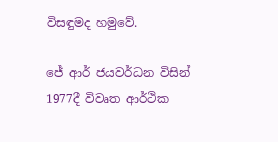විසඳුමද හමුවේ.

ජේ ආර් ජයවර්ධන විසින් 1977දී විවෘත ආර්ථික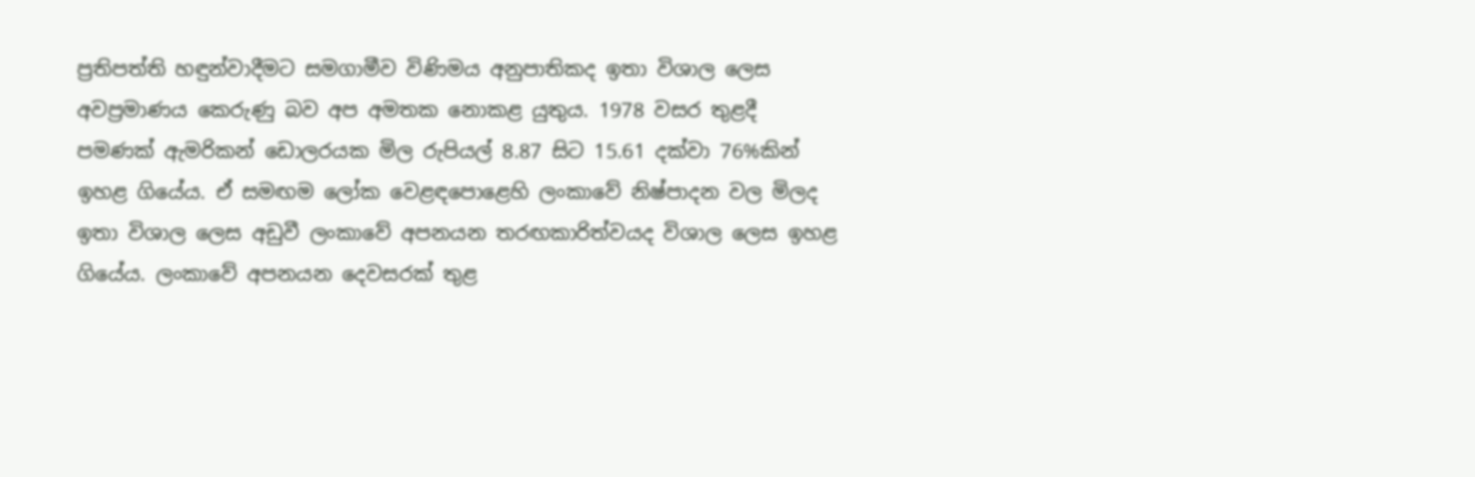ප්‍රතිපත්ති හඳුන්වාදීමට සමගාමීව විණිමය අනුපාතිකද ඉතා විශාල ලෙස අවප්‍රමාණය කෙරුණු බව අප අමතක නොකළ යුතුය. 1978 වසර තුළදී පමණක් ඇමරිකන් ඩොලරයක මිල රුපියල් 8.87 සිට 15.61 දක්වා 76%කින් ඉහළ ගියේය. ඒ සමඟම ලෝක වෙළඳපොළෙහි ලංකාවේ නිෂ්පාදන වල මිලද ඉතා විශාල ලෙස අඩුවී ලංකාවේ අපනයන තරඟකාරිත්වයද විශාල ලෙස ඉහළ ගියේය. ලංකාවේ අපනයන දෙවසරක් තුළ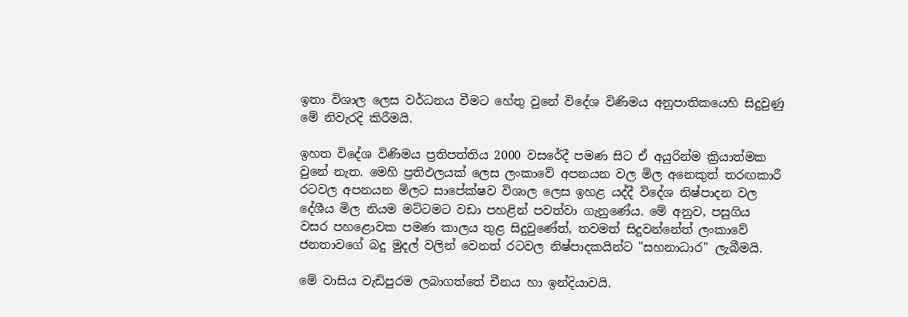ඉතා විශාල ලෙස වර්ධනය වීමට හේතු වුනේ විදේශ විණිමය අනුපාතිකයෙහි සිදුවුණු මේ නිවැරදි කිරීමයි.

ඉහත විදේශ විණිමය ප්‍රතිපත්තිය 2000 වසරේදී පමණ සිට ඒ අයුරින්ම ක්‍රියාත්මක වුනේ නැත. මෙහි ප්‍රතිඵලයක් ලෙස ලංකාවේ අපනයන වල මිල අනෙකුත් තරඟකාරී රටවල අපනයන මිලට සාපේක්ෂව විශාල ලෙස ඉහළ යද්දී විදේශ නිෂ්පාදන වල දේශීය මිල නියම මට්ටමට වඩා පහළින් පවත්වා ගැනුණේය. මේ අනුව, පසුගිය වසර පහළොවක පමණ කාලය තුළ සිදුවුණේත්, තවමත් සිදුවන්නේත් ලංකාවේ ජනතාවගේ බදු මුදල් වලින් වෙනත් රටවල නිෂ්පාදකයින්ට "සහනාධාර" ලැබීමයි.

මේ වාසිය වැඩිපුරම ලබාගත්තේ චීනය හා ඉන්දියාවයි.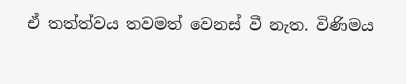ඒ තත්ත්වය තවමත් වෙනස් වී නැත. විණිමය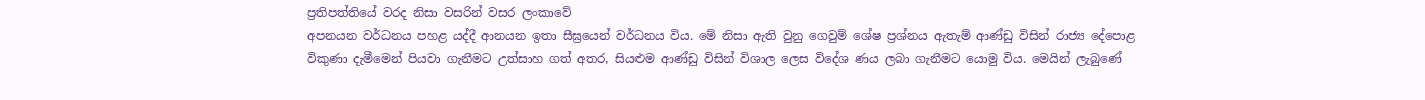ප්‍රතිපත්තියේ වරද නිසා වසරින් වසර ලංකාවේ
අපනයන වර්ධනය පහළ යද්දී ආනයන ඉතා සීඝ්‍රයෙන් වර්ධනය විය. මේ නිසා ඇති වුනු ගෙවුම් ශේෂ ප්‍රශ්නය ඇතැම් ආණ්ඩු විසින් රාජ්‍ය දේපොළ විකුණා දැමීමෙන් පියවා ගැනීමට උත්සාහ ගත් අතර, සියළුම ආණ්ඩු විසින් විශාල ලෙස විදේශ ණය ලබා ගැනීමට යොමු විය. මෙයින් ලැබුණේ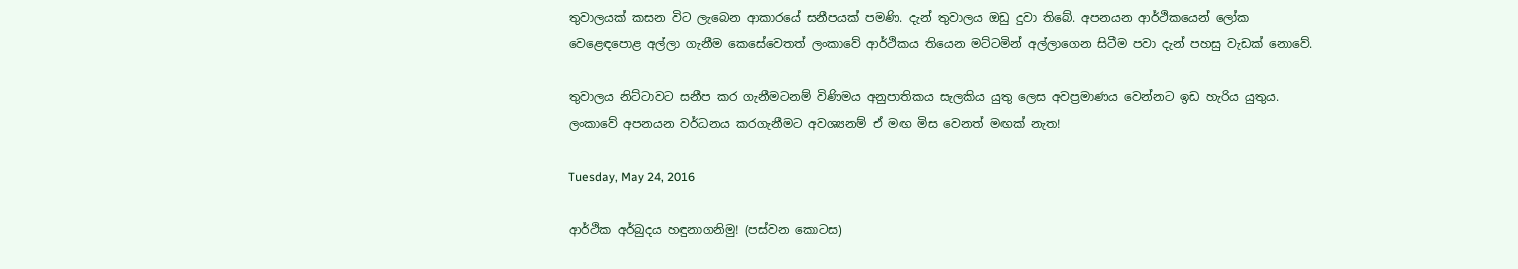තුවාලයක් කසන විට ලැබෙන ආකාරයේ සනීපයක් පමණි. දැන් තුවාලය ඔඩු දුවා තිබේ. අපනයන ආර්ථිකයෙන් ලෝක වෙළෙඳපොළ අල්ලා ගැනීම කෙසේවෙතත් ලංකාවේ ආර්ථිකය තියෙන මට්ටමින් අල්ලාගෙන සිටීම පවා දැන් පහසු වැඩක් නොවේ.

තුවාලය නිට්ටාවට සනීප කර ගැනීමටනම් විණිමය අනුපාතිකය සැලකිය යුතු ලෙස අවප්‍රමාණය වෙන්නට ඉඩ හැරිය යුතුය. ලංකාවේ අපනයන වර්ධනය කරගැනීමට අවශ්‍යනම් ඒ මඟ මිස වෙනත් මඟක් නැත!

Tuesday, May 24, 2016

ආර්ථික අර්බුදය හඳුනාගනිමු! (පස්වන කොටස)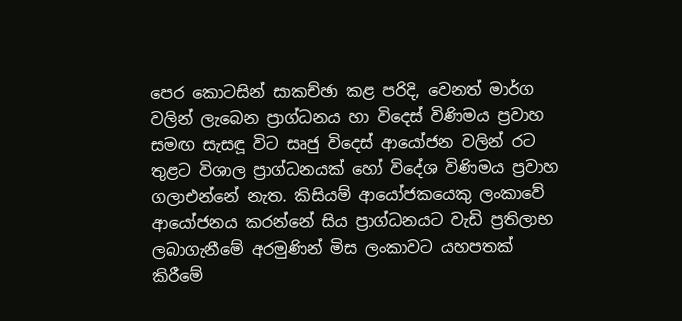පෙර කොටසින් සාකච්ඡා කළ පරිදි, වෙනත් මාර්ග වලින් ලැබෙන ප්‍රාග්ධනය හා විදෙස් විණිමය ප්‍රවාහ සමඟ සැසඳූ විට සෘජු විදෙස් ආයෝජන වලින් රට තුළට විශාල ප්‍රාග්ධනයක් හෝ විදේශ විණිමය ප්‍රවාහ ගලාඑන්නේ නැත. කිසියම් ආයෝජකයෙකු ලංකාවේ ආයෝජනය කරන්නේ සිය ප්‍රාග්ධනයට වැඩි ප්‍රතිලාභ ලබාගැනීමේ අරමුණින් මිස ලංකාවට යහපතක් කිරීමේ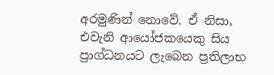අරමුණින් නොවේ. ඒ නිසා, එවැනි ආයෝජකයෙකු සිය ප්‍රාග්ධනයට ලැබෙන ප්‍රතිලාභ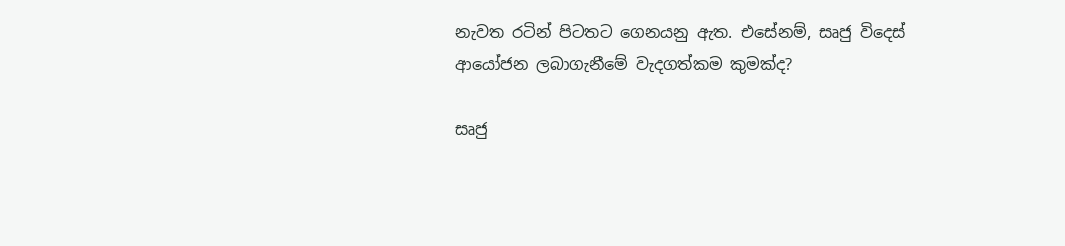නැවත රටින් පිටතට ගෙනයනු ඇත. එසේනම්, සෘජු විදෙස් ආයෝජන ලබාගැනීමේ වැදගත්කම කුමක්ද?

සෘජු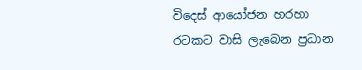විදෙස් ආයෝජන හරහා රටකට වාසි ලැබෙන ප්‍රධාන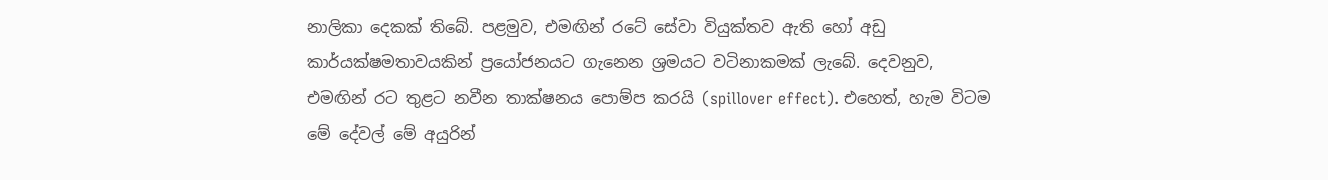නාලිකා දෙකක් තිබේ. පළමුව, එමඟින් රටේ සේවා වියුක්තව ඇති හෝ අඩු කාර්යක්ෂමතාවයකින් ප්‍රයෝජනයට ගැනෙන ශ්‍රමයට වටිනාකමක් ලැබේ. දෙවනුව, එමඟින් රට තුළට නවීන තාක්ෂනය පොම්ප කරයි (spillover effect). එහෙත්, හැම විටම මේ දේවල් මේ අයුරින්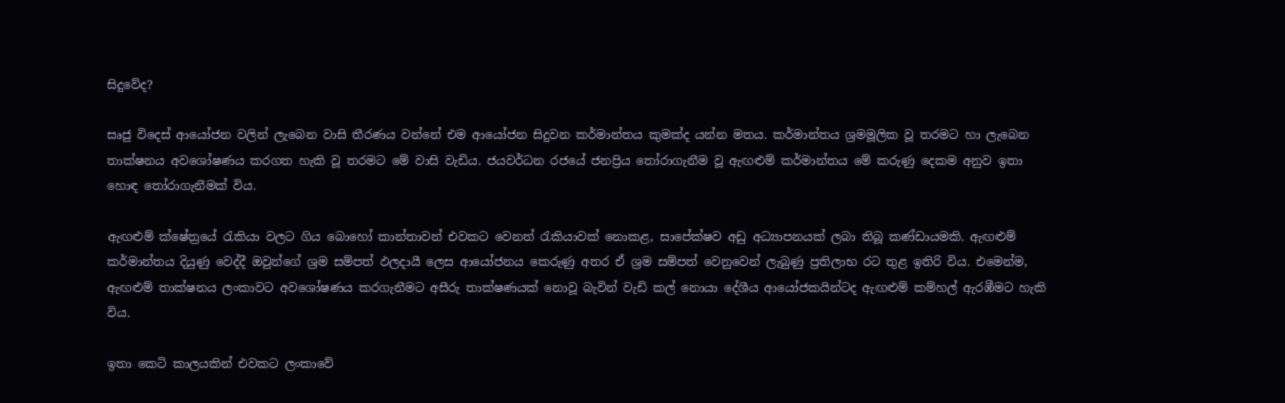සිදුවේද?

සෘජු විදෙස් ආයෝජන වලින් ලැබෙන වාසි තීරණය වන්නේ එම ආයෝජන සිදුවන කර්මාන්තය කුමක්ද යන්න මතය. කර්මාන්තය ශ්‍රමමූලික වූ තරමට හා ලැබෙන තාක්ෂනය අවශෝෂණය කරගත හැකි වූ තරමට මේ වාසි වැඩිය. ජයවර්ධන රජයේ ජනප්‍රිය තෝරාගැනීම වූ ඇඟළුම් කර්මාන්තය මේ කරුණු දෙකම අනුව ඉතා හොඳ තෝරාගැනීමක් විය.

ඇඟළුම් ක්ෂේත්‍රයේ රැකියා වලට ගිය බොහෝ කාන්තාවන් එවකට වෙනත් රැකියාවක් නොකළ, සාපේක්ෂව අඩු අධ්‍යාපනයක් ලබා තිබූ කණ්ඩායමකි. ඇඟළුම් කර්මාන්තය දියුණු වෙද්දී ඔවුන්ගේ ශ්‍රම සම්පත් ඵලදායී ලෙස ආයෝජනය කෙරුණු අතර ඒ ශ්‍රම සම්පත් වෙනුවෙන් ලැබුණු ප්‍රතිලාභ රට තුළ ඉතිරි විය. එමෙන්ම, ඇඟළුම් තාක්ෂනය ලංකාවට අවශෝෂණය කරගැනීමට අසීරු තාක්ෂණයක් නොවූ බැවින් වැඩි කල් නොයා දේශීය ආයෝජකයින්ටද ඇඟළුම් කම්හල් ඇරඹීමට හැකි විය.

ඉතා කෙටි කාලයකින් එවකට ලංකාවේ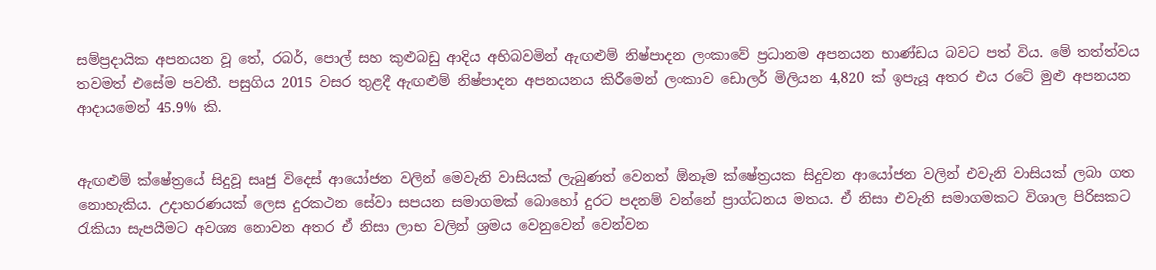සම්ප්‍රදායික අපනයන වූ තේ, රබර්, පොල් සහ කුළුබඩු ආදිය අභිබවමින් ඇඟළුම් නිෂ්පාදන ලංකාවේ ප්‍රධානම අපනයන භාණ්ඩය බවට පත් විය. මේ තත්ත්වය තවමත් එසේම පවතී. පසුගිය 2015 වසර තුළදී ඇඟළුම් නිෂ්පාදන අපනයනය කිරීමෙන් ලංකාව ඩොලර් මිලියන 4,820 ක් ඉපැයූ අතර එය රටේ මුළු අපනයන ආදායමෙන් 45.9% කි.


ඇඟළුම් ක්ෂේත්‍රයේ සිදුවූ සෘජු විදෙස් ආයෝජන වලින් මෙවැනි වාසියක් ලැබුණත් වෙනත් ඕනෑම ක්ෂේත්‍රයක සිදුවන ආයෝජන වලින් එවැනි වාසියක් ලබා ගත නොහැකිය. උදාහරණයක් ලෙස දුරකථන සේවා සපයන සමාගමක් බොහෝ දුරට පදනම් වන්නේ ප්‍රාග්ධනය මතය. ඒ නිසා එවැනි සමාගමකට විශාල පිරිසකට රැකියා සැපයීමට අවශ්‍ය නොවන අතර ඒ නිසා ලාභ වලින් ශ්‍රමය වෙනුවෙන් වෙන්වන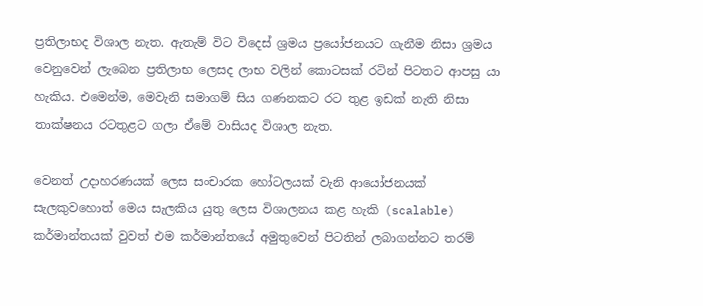ප්‍රතිලාභද විශාල නැත. ඇතැම් විට විදෙස් ශ්‍රමය ප්‍රයෝජනයට ගැනීම නිසා ශ්‍රමය වෙනුවෙන් ලැබෙන ප්‍රතිලාභ ලෙසද ලාභ වලින් කොටසක් රටින් පිටතට ආපසු යා හැකිය. එමෙන්ම, මෙවැනි සමාගම් සිය ගණනකට රට තුළ ඉඩක් නැති නිසා තාක්ෂනය රටතුළට ගලා ඒමේ වාසියද විශාල නැත.

වෙනත් උදාහරණයක් ලෙස සංචාරක හෝටලයක් වැනි ආයෝජනයක් සැලකුවහොත් මෙය සැලකිය යුතු ලෙස විශාලනය කළ හැකි (scalable) කර්මාන්තයක් වුවත් එම කර්මාන්තයේ අමුතුවෙන් පිටතින් ලබාගන්නට තරම්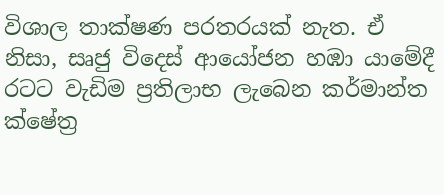විශාල තාක්ෂණ පරතරයක් නැත. ඒ නිසා, සෘජු විදෙස් ආයෝජන හඹා යාමේදී රටට වැඩිම ප්‍රතිලාභ ලැබෙන කර්මාන්ත ක්ෂේත්‍ර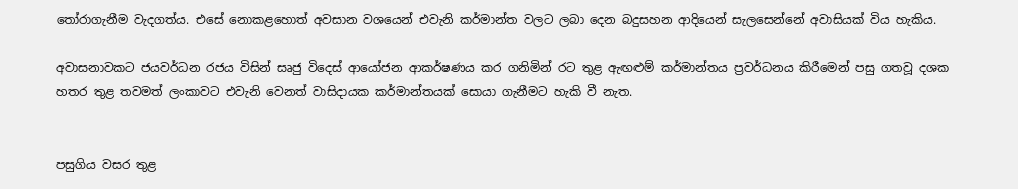තෝරාගැනීම වැදගත්ය. එසේ නොකළහොත් අවසාන වශයෙන් එවැනි කර්මාන්ත වලට ලබා දෙන බදුසහන ආදියෙන් සැලසෙන්නේ අවාසියක් විය හැකිය.

අවාසනාවකට ජයවර්ධන රජය විසින් සෘජු විදෙස් ආයෝජන ආකර්ෂණය කර ගනිමින් රට තුළ ඇඟළුම් කර්මාන්තය ප්‍රවර්ධනය කිරීමෙන් පසු ගතවූ දශක හතර තුළ තවමත් ලංකාවට එවැනි වෙනත් වාසිදායක කර්මාන්තයක් සොයා ගැනීමට හැකි වී නැත.


පසුගිය වසර තුළ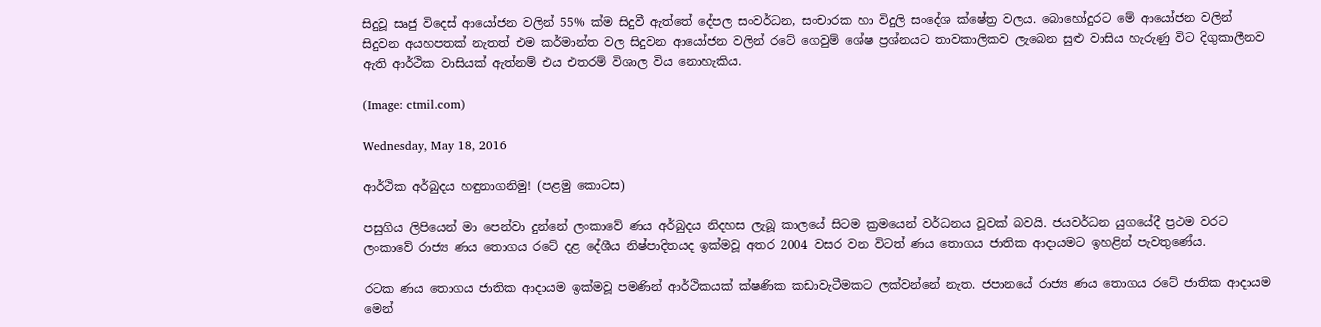සිදුවූ සෘජු විදෙස් ආයෝජන වලින් 55% ක්ම සිදුවී ඇත්තේ දේපල සංවර්ධන, සංචාරක හා විදුලි සංදේශ ක්ෂේත්‍ර වලය. බොහෝදුරට මේ ආයෝජන වලින් සිදුවන අයහපතක් නැතත් එම කර්මාන්ත වල සිදුවන ආයෝජන වලින් රටේ ගෙවුම් ශේෂ ප්‍රශ්නයට තාවකාලිකව ලැබෙන සුළු වාසිය හැරුණු විට දිගුකාලීනව ඇති ආර්ථික වාසියක් ඇත්නම් එය එතරම් විශාල විය නොහැකිය.

(Image: ctmil.com)

Wednesday, May 18, 2016

ආර්ථික අර්බුදය හඳුනාගනිමු! (පළමු කොටස)

පසුගිය ලිපියෙන් මා පෙන්වා දුන්නේ ලංකාවේ ණය අර්බුදය නිදහස ලැබූ කාලයේ සිටම ක්‍රමයෙන් වර්ධනය වූවක් බවයි. ජයවර්ධන යුගයේදී ප්‍රථම වරට ලංකාවේ රාජ්‍ය ණය තොගය රටේ දළ දේශීය නිෂ්පාදිතයද ඉක්මවූ අතර 2004 වසර වන විටත් ණය තොගය ජාතික ආදායමට ඉහළින් පැවතුණේය.

රටක ණය තොගය ජාතික ආදායම ඉක්මවූ පමණින් ආර්ථිකයක් ක්ෂණික කඩාවැටීමකට ලක්වන්නේ නැත. ජපානයේ රාජ්‍ය ණය තොගය රටේ ජාතික ආදායම මෙන්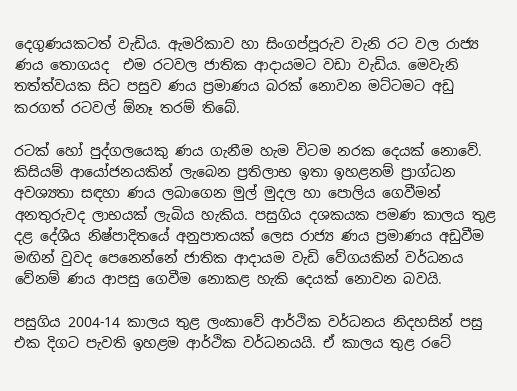දෙගුණයකටත් වැඩිය. ඇමරිකාව හා සිංගප්පූරුව වැනි රට වල රාජ්‍ය ණය තොගයද  එම රටවල ජාතික ආදායමට වඩා වැඩිය. මෙවැනි තත්ත්වයක සිට පසුව ණය ප්‍රමාණය බරක් නොවන මට්ටමට අඩු කරගත් රටවල් ඕනෑ තරම් තිබේ.

රටක් හෝ පුද්ගලයෙකු ණය ගැනීම හැම විටම නරක දෙයක් නොවේ. කිසියම් ආයෝජනයකින් ලැබෙන ප්‍රතිලාභ ඉතා ඉහළනම් ප්‍රාග්ධන අවශ්‍යතා සඳහා ණය ලබාගෙන මුල් මුදල හා පොලිය ගෙවීමන් අනතුරුවද ලාභයක් ලැබිය හැකිය. පසුගිය දශකයක පමණ කාලය තුළ දළ දේශීය නිෂ්පාදිතයේ අනුපාතයක් ලෙස රාජ්‍ය ණය ප්‍රමාණය අඩුවීම මඟින් වුවද පෙනෙන්නේ ජාතික ආදායම වැඩි වේගයකින් වර්ධනය වේනම් ණය ආපසු ගෙවීම නොකළ හැකි දෙයක් නොවන බවයි.

පසුගිය 2004-14 කාලය තුළ ලංකාවේ ආර්ථික වර්ධනය නිදහසින් පසු එක දිගට පැවති ඉහළම ආර්ථික වර්ධනයයි. ඒ කාලය තුළ රටේ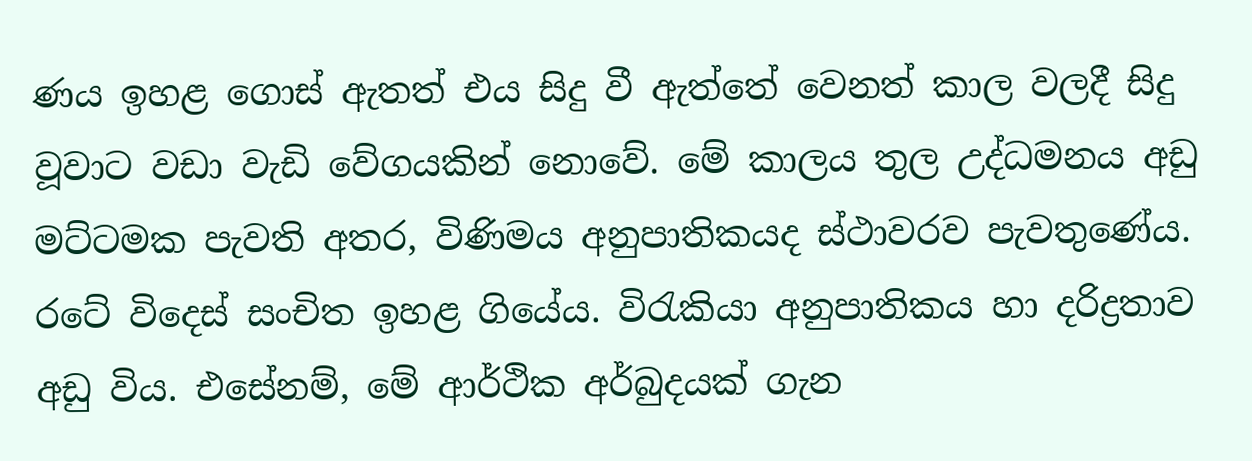ණය ඉහළ ගොස් ඇතත් එය සිදු වී ඇත්තේ වෙනත් කාල වලදී සිදු වූවාට වඩා වැඩි වේගයකින් නොවේ. මේ කාලය තුල උද්ධමනය අඩු මට්ටමක පැවති අතර, විණිමය අනුපාතිකයද ස්ථාවරව පැවතුණේය. රටේ විදෙස් සංචිත ඉහළ ගියේය. විරැකියා අනුපාතිකය හා දරිද්‍රතාව අඩු විය. එසේනම්, මේ ආර්ථික අර්බුදයක් ගැන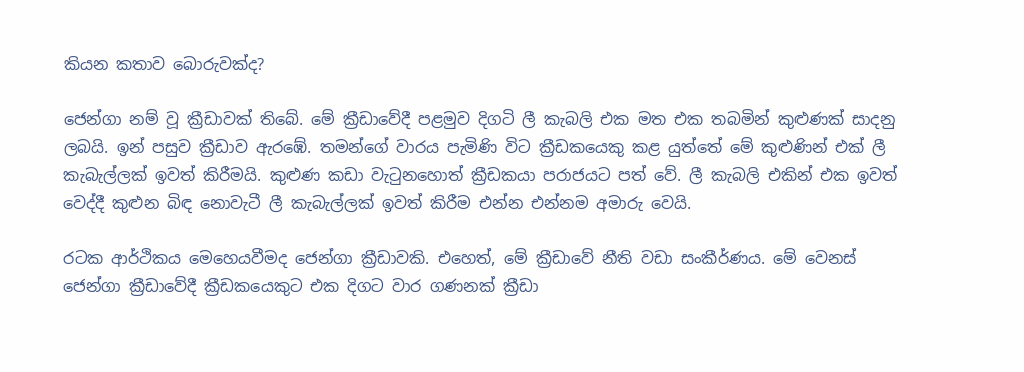කියන කතාව බොරුවක්ද?

ජෙන්ගා නම් වූ ක්‍රීඩාවක් තිබේ. මේ ක්‍රීඩාවේදී පළමුව දිගටි ලී කැබලි එක මත එක තබමින් කුළුණක් සාදනු ලබයි. ඉන් පසුව ක්‍රීඩාව ඇරඹේ. තමන්ගේ වාරය පැමිණි විට ක්‍රීඩකයෙකු කළ යුත්තේ මේ කුළුණින් එක් ලී කැබැල්ලක් ඉවත් කිරීමයි. කුළුණ කඩා වැටුනහොත් ක්‍රීඩකයා පරාජයට පත් වේ. ලී කැබලි එකින් එක ඉවත් වෙද්දී කුළුන බිඳ නොවැටී ලී කැබැල්ලක් ඉවත් කිරීම එන්න එන්නම අමාරු වෙයි.

රටක ආර්ථිකය මෙහෙයවීමද ජෙන්ගා ක්‍රීඩාවකි. එහෙත්, මේ ක්‍රීඩාවේ නීති වඩා සංකීර්ණය. මේ වෙනස් ජෙන්ගා ක්‍රීඩාවේදී ක්‍රීඩකයෙකුට එක දිගට වාර ගණනක් ක්‍රීඩා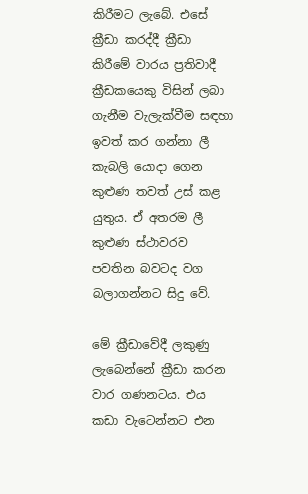කිරීමට ලැබේ. එසේ ක්‍රීඩා කරද්දී ක්‍රීඩා කිරීමේ වාරය ප්‍රතිවාදී ක්‍රීඩකයෙකු විසින් ලබා ගැනීම වැලැක්වීම සඳහා   ඉවත් කර ගන්නා ලී කැබලි යොදා ගෙන කුළුණ තවත් උස් කළ යුතුය. ඒ අතරම ලී කුළුණ ස්ථාවරව පවතින බවටද වග බලාගන්නට සිදු වේ.

මේ ක්‍රීඩාවේදී ලකුණු ලැබෙන්නේ ක්‍රීඩා කරන වාර ගණනටය. එය කඩා වැටෙන්නට එන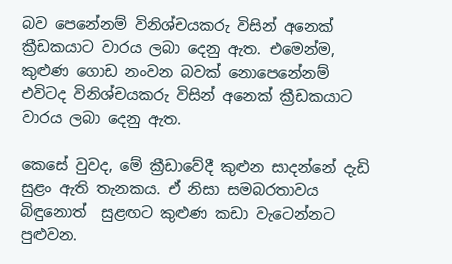බව පෙනේනම් විනිශ්චයකරු විසින් අනෙක් ක්‍රීඩකයාට වාරය ලබා දෙනු ඇත. එමෙන්ම, කුළුණ ගොඩ නංවන බවක් නොපෙනේනම් එවිටද විනිශ්චයකරු විසින් අනෙක් ක්‍රීඩකයාට වාරය ලබා දෙනු ඇත.

කෙසේ වුවද, මේ ක්‍රීඩාවේදී කුළුන සාදන්නේ දැඩි සුළං ඇති තැනකය. ඒ නිසා සමබරතාවය බිඳුනොත්  සුළඟට කුළුණ කඩා වැටෙන්නට පුළුවන.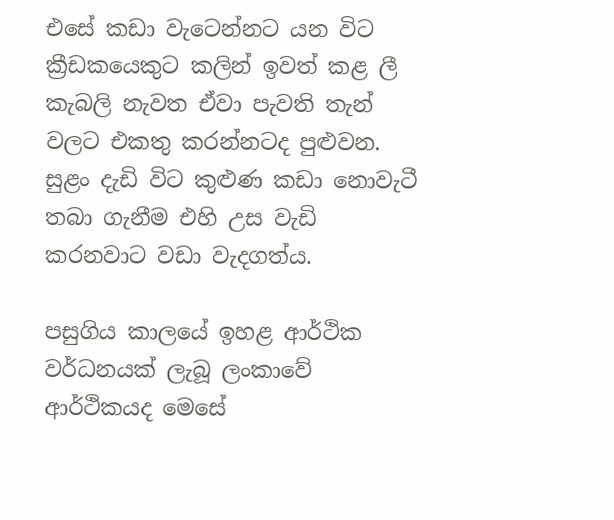එසේ කඩා වැටෙන්නට යන විට ක්‍රීඩකයෙකුට කලින් ඉවත් කළ ලී කැබලි නැවත ඒවා පැවති තැන් වලට එකතු කරන්නටද පුළුවන.  සුළං දැඩි විට කුළුණ කඩා නොවැටී තබා ගැනීම එහි උස වැඩි කරනවාට වඩා වැදගත්ය.

පසුගිය කාලයේ ඉහළ ආර්ථික වර්ධනයක් ලැබූ ලංකාවේ ආර්ථිකයද මෙසේ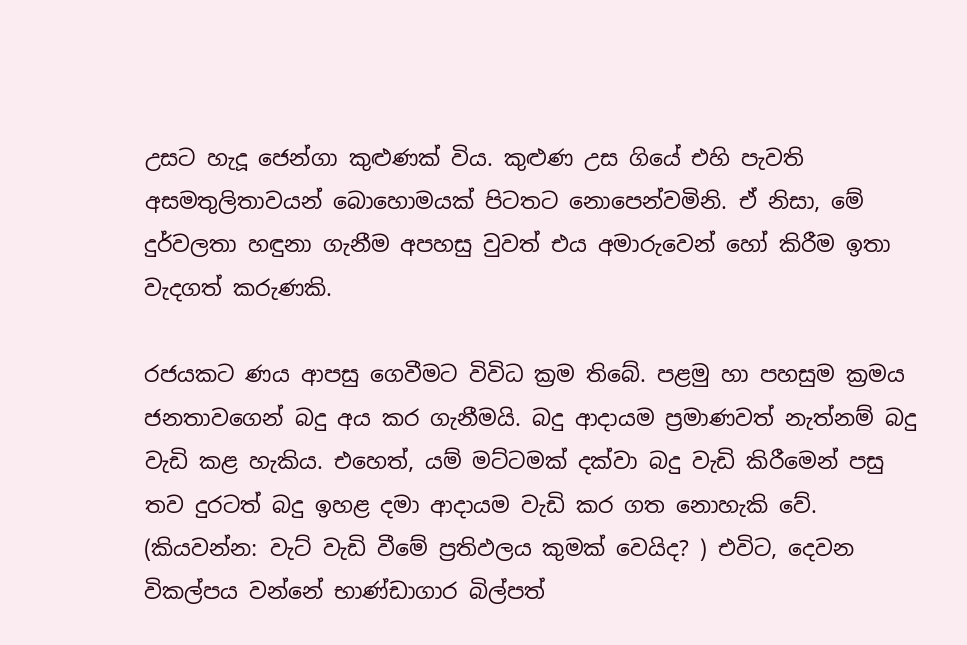උසට හැදූ ජෙන්ගා කුළුණක් විය. කුළුණ උස ගියේ එහි පැවති අසමතුලිතාවයන් බොහොමයක් පිටතට නොපෙන්වමිනි. ඒ නිසා, මේ දුර්වලතා හඳුනා ගැනීම අපහසු වුවත් එය අමාරුවෙන් හෝ කිරීම ඉතා වැදගත් කරුණකි.

රජයකට ණය ආපසු ගෙවීමට විවිධ ක්‍රම තිබේ. පළමු හා පහසුම ක්‍රමය ජනතාවගෙන් බදු අය කර ගැනීමයි. බදු ආදායම ප්‍රමාණවත් නැත්නම් බදු වැඩි කළ හැකිය. එහෙත්, යම් මට්ටමක් දක්වා බදු වැඩි කිරීමෙන් පසු තව දුරටත් බදු ඉහළ දමා ආදායම වැඩි කර ගත නොහැකි වේ. (කියවන්න: වැට් වැඩි වීමේ ප්‍රතිඵලය කුමක් වෙයිද? ) එවිට, දෙවන විකල්පය වන්නේ භාණ්ඩාගාර බිල්පත්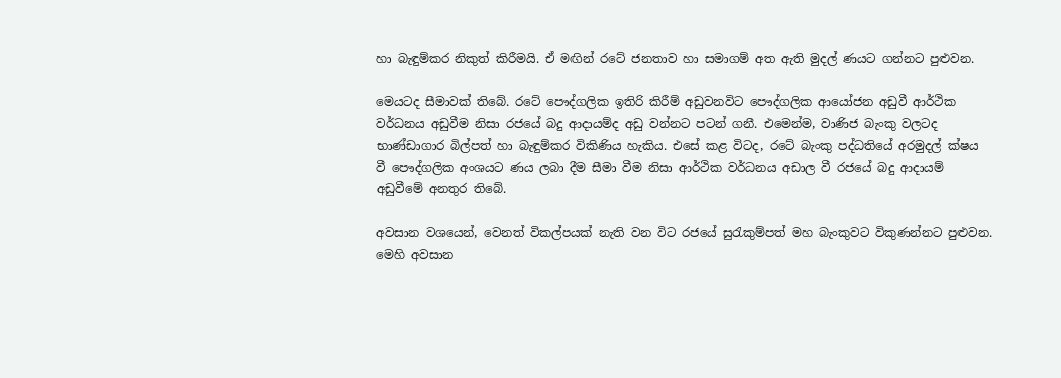හා බැඳුම්කර නිකුත් කිරීමයි. ඒ මඟින් රටේ ජනතාව හා සමාගම් අත ඇති මුදල් ණයට ගන්නට පුළුවන.

මෙයටද සීමාවක් තිබේ. රටේ පෞද්ගලික ඉතිරි කිරීම් අඩුවනවිට පෞද්ගලික ආයෝජන අඩුවී ආර්ථික වර්ධනය අඩුවීම නිසා රජයේ බදු ආදායම්ද අඩු වන්නට පටන් ගනී. එමෙන්ම, වාණිජ බැංකු වලටද භාණ්ඩාගාර බිල්පත් හා බැඳුම්කර විකිණිය හැකිය. එසේ කළ විටද, රටේ බැංකු පද්ධතියේ අරමුදල් ක්ෂය වී පෞද්ගලික අංශයට ණය ලබා දීම සීමා වීම නිසා ආර්ථික වර්ධනය අඩාල වී රජයේ බදු ආදායම් අඩුවීමේ අනතුර තිබේ.

අවසාන වශයෙන්, වෙනත් විකල්පයක් නැති වන විට රජයේ සුරැකුම්පත් මහ බැංකුවට විකුණන්නට පුළුවන. මෙහි අවසාන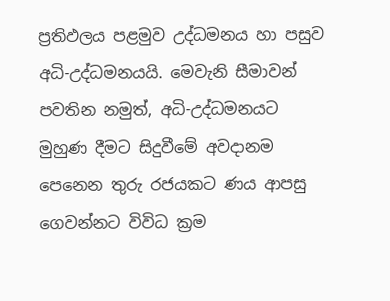ප්‍රතිඵලය පළමුව උද්ධමනය හා පසුව අධි-උද්ධමනයයි. මෙවැනි සීමාවන් පවතින නමුත්, අධි-උද්ධමනයට මුහුණ දීමට සිදුවීමේ අවදානම පෙනෙන තුරු රජයකට ණය ආපසු ගෙවන්නට විවිධ ක්‍රම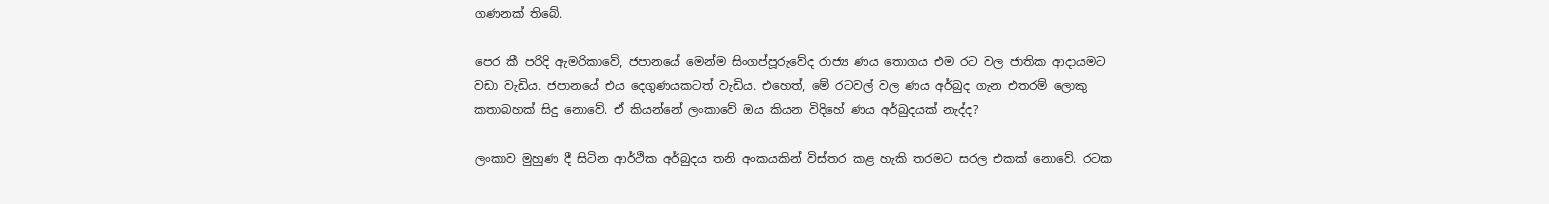ගණනක් තිබේ.

පෙර කී පරිදි ඇමරිකාවේ, ජපානයේ මෙන්ම සිංගප්පූරුවේද රාජ්‍ය ණය තොගය එම රට වල ජාතික ආදායමට වඩා වැඩිය. ජපානයේ එය දෙගුණයකටත් වැඩිය. එහෙත්, මේ රටවල් වල ණය අර්බුද ගැන එතරම් ලොකු කතාබහක් සිදු නොවේ. ඒ කියන්නේ ලංකාවේ ඔය කියන විදිහේ ණය අර්බුදයක් නැද්ද?

ලංකාව මුහුණ දී සිටින ආර්ථික අර්බුදය තනි අංකයකින් විස්තර කළ හැකි තරමට සරල එකක් නොවේ. රටක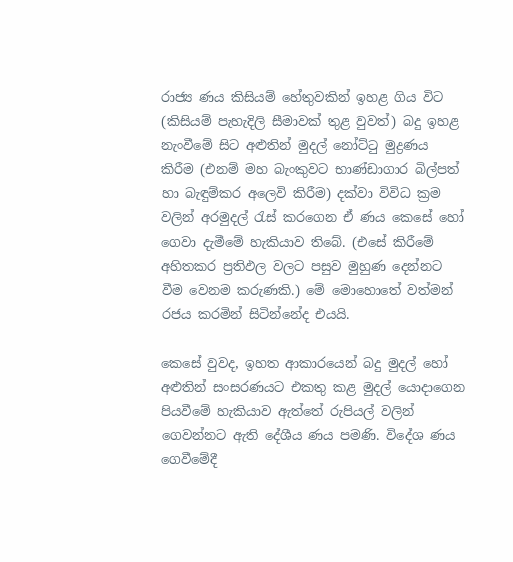රාජ්‍ය ණය කිසියම් හේතුවකින් ඉහළ ගිය විට (කිසියම් පැහැදිලි සීමාවක් තුළ වුවත්) බදු ඉහළ නැංවීමේ සිට අළුතින් මුදල් නෝට්ටු මුද්‍රණය කිරීම (එනම් මහ බැංකුවට භාණ්ඩාගාර බිල්පත් හා බැඳුම්කර අලෙවි කිරීම) දක්වා විවිධ ක්‍රම වලින් අරමුදල් රැස් කරගෙන ඒ ණය කෙසේ හෝ ගෙවා දැමීමේ හැකියාව තිබේ. (එසේ කිරීමේ අහිතකර ප්‍රතිඵල වලට පසුව මුහුණ දෙන්නට වීම වෙනම කරුණකි.) මේ මොහොතේ වත්මන් රජය කරමින් සිටින්නේද එයයි.

කෙසේ වුවද, ඉහත ආකාරයෙන් බදු මුදල් හෝ අළුතින් සංසරණයට එකතු කළ මුදල් යොදාගෙන පියවීමේ හැකියාව ඇත්තේ රුපියල් වලින් ගෙවන්නට ඇති දේශීය ණය පමණි. විදේශ ණය ගෙවීමේදී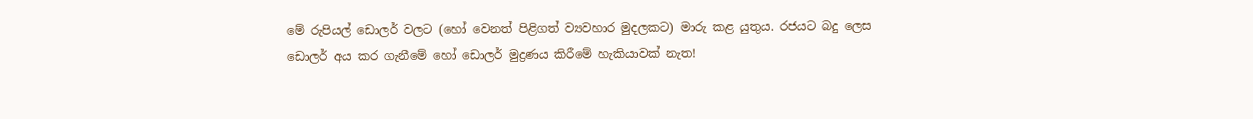මේ රුපියල් ඩොලර් වලට (හෝ වෙනත් පිළිගත් ව්‍යවහාර මුදලකට) මාරු කළ යුතුය. රජයට බදු ලෙස ඩොලර් අය කර ගැනීමේ හෝ ඩොලර් මුද්‍රණය කිරීමේ හැකියාවක් නැත!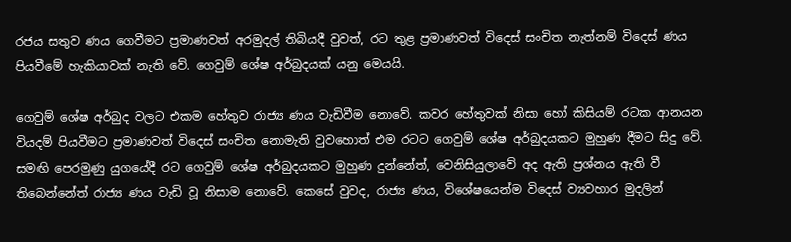රජය සතුව ණය ගෙවීමට ප්‍රමාණවත් අරමුදල් තිබියදී වුවත්, රට තුළ ප්‍රමාණවත් විදෙස් සංචිත නැත්නම් විදෙස් ණය පියවීමේ හැකියාවක් නැති වේ. ගෙවුම් ශේෂ අර්බුදයක් යනු මෙයයි.

ගෙවුම් ශේෂ අර්බුද වලට එකම හේතුව රාජ්‍ය ණය වැඩිවීම නොවේ. කවර හේතුවක් නිසා හෝ කිසියම් රටක ආනයන වියදම් පියවීමට ප්‍රමාණවත් විදෙස් සංචිත නොමැති වුවහොත් එම රටට ගෙවුම් ශේෂ අර්බුදයකට මුහුණ දීමට සිදු වේ. සමඟි පෙරමුණු යුගයේදී රට ගෙවුම් ශේෂ අර්බුදයකට මුහුණ දුන්නේත්, වෙනිසියුලාවේ අද ඇති ප්‍රශ්නය ඇති වී තිබෙන්නේත් රාජ්‍ය ණය වැඩි වූ නිසාම නොවේ. කෙසේ වුවද, රාජ්‍ය ණය, විශේෂයෙන්ම විදෙස් ව්‍යවහාර මුදලින්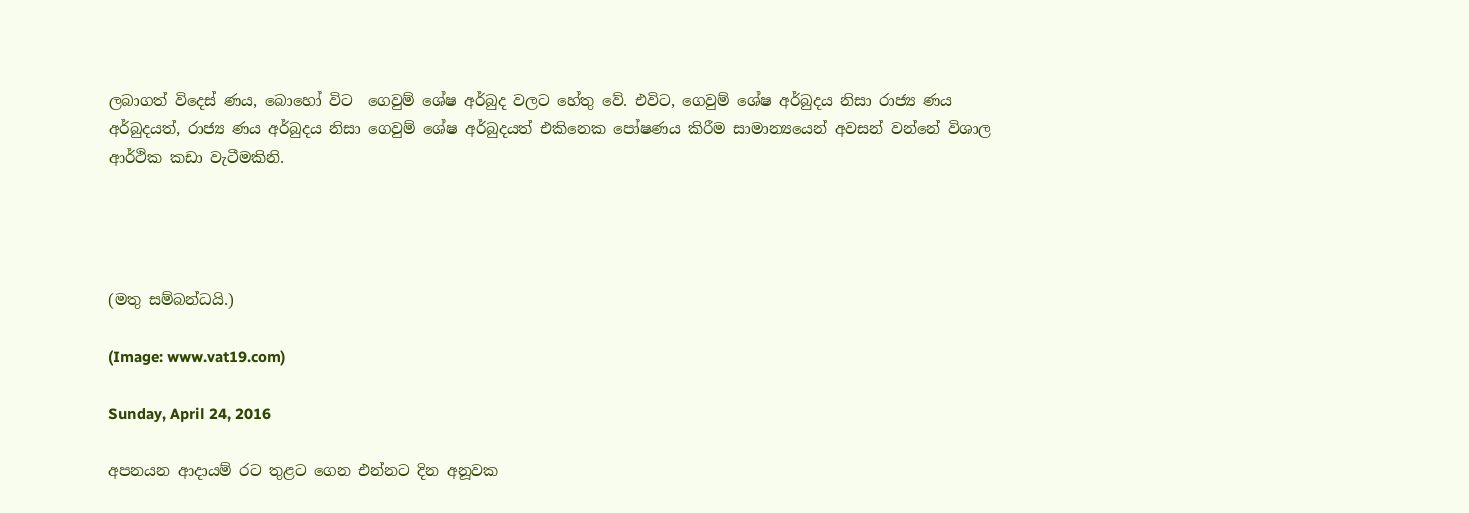ලබාගත් විදෙස් ණය, බොහෝ විට  ගෙවුම් ශේෂ අර්බුද වලට හේතු වේ. එවිට, ගෙවුම් ශේෂ අර්බුදය නිසා රාජ්‍ය ණය අර්බුදයත්, රාජ්‍ය ණය අර්බුදය නිසා ගෙවුම් ශේෂ අර්බුදයත් එකිනෙක පෝෂණය කිරීම සාමාන්‍යයෙන් අවසන් වන්නේ විශාල ආර්ථික කඩා වැටීමකිනි.




(මතු සම්බන්ධයි.)

(Image: www.vat19.com)

Sunday, April 24, 2016

අපනයන ආදායම් රට තුළට ගෙන එන්නට දින අනූවක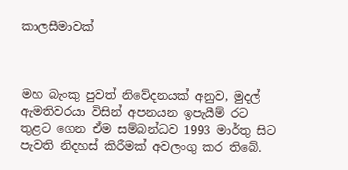කාලසීමාවක්



මහ බැංකු පුවත් නිවේදනයක් අනුව, මුදල් ඇමතිවරයා විසින් අපනයන ඉපැයීම් රට තුළට ගෙන ඒම සම්බන්ධව 1993 මාර්තු සිට පැවති නිදහස් කිරීමක් අවලංගු කර තිබේ.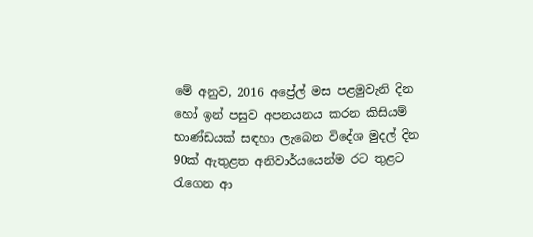මේ අනුව, 2016 අප්‍රේල් මස පළමුවැනි දින හෝ ඉන් පසුව අපනයනය කරන කිසියම් භාණ්ඩයක් සඳහා ලැබෙන විදේශ මුදල් දින 90ක් ඇතුළත අනිවාර්යයෙන්ම රට තුළට රැගෙන ආ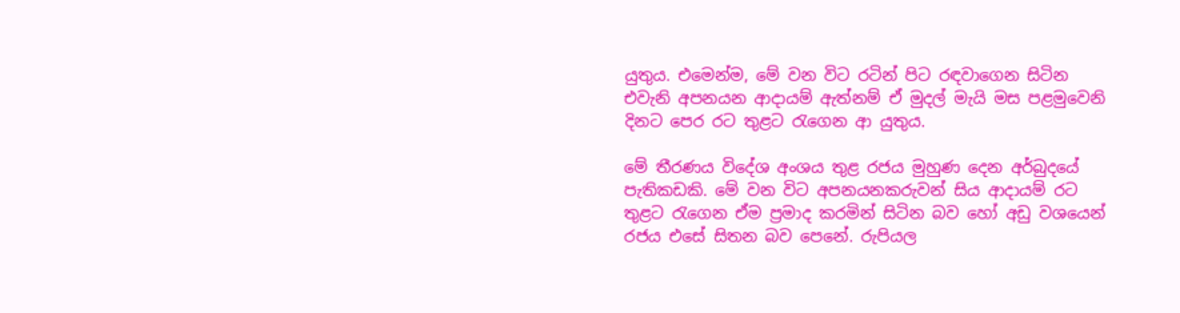යුතුය. එමෙන්ම, මේ වන විට රටින් පිට රඳවාගෙන සිටින එවැනි අපනයන ආදායම් ඇත්නම් ඒ මුදල් මැයි මස පළමුවෙනි දිනට පෙර රට තුළට රැගෙන ආ යුතුය.

මේ තීරණය විදේශ අංශය තුළ රජය මුහුණ දෙන අර්බුදයේ පැතිකඩකි. මේ වන විට අපනයනකරුවන් සිය ආදායම් රට තුළට රැගෙන ඒම ප්‍රමාද කරමින් සිටින බව හෝ අඩු වශයෙන් රජය එසේ සිතන බව පෙනේ. රුපියල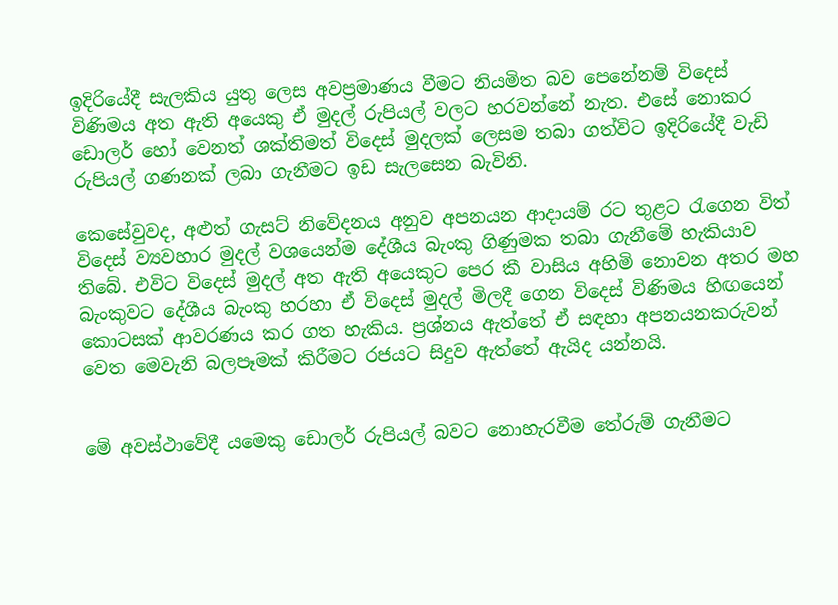ඉදිරියේදී සැලකිය යුතු ලෙස අවප්‍රමාණය වීමට නියමිත බව පෙනේනම් විදෙස් විණිමය අත ඇති අයෙකු ඒ මුදල් රුපියල් වලට හරවන්නේ නැත. එසේ නොකර ඩොලර් හෝ වෙනත් ශක්තිමත් විදෙස් මුදලක් ලෙසම තබා ගත්විට ඉදිරියේදී වැඩි රුපියල් ගණනක් ලබා ගැනීමට ඉඩ සැලසෙන බැවිනි.

කෙසේවුවද, අළුත් ගැසට් නිවේදනය අනුව අපනයන ආදායම් රට තුළට රැගෙන විත් විදෙස් ව්‍යවහාර මුදල් වශයෙන්ම දේශීය බැංකු ගිණුමක තබා ගැනීමේ හැකියාව තිබේ. එවිට විදෙස් මුදල් අත ඇති අයෙකුට පෙර කී වාසිය අහිමි නොවන අතර මහ බැංකුවට දේශීය බැංකු හරහා ඒ විදෙස් මුදල් මිලදී ගෙන විදෙස් විණිමය හිඟයෙන් කොටසක් ආවරණය කර ගත හැකිය. ප්‍රශ්නය ඇත්තේ ඒ සඳහා අපනයනකරුවන් වෙත මෙවැනි බලපෑමක් කිරීමට රජයට සිදුව ඇත්තේ ඇයිද යන්නයි.


මේ අවස්ථාවේදී යමෙකු ඩොලර් රුපියල් බවට නොහැරවීම තේරුම් ගැනීමට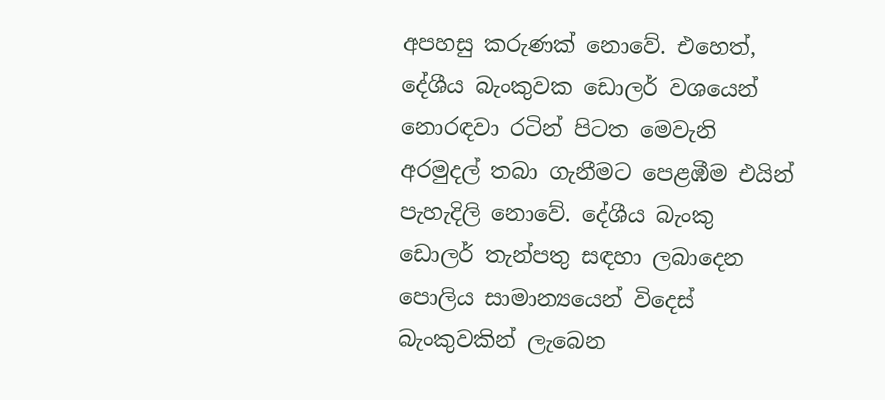අපහසු කරුණක් නොවේ. එහෙත්, දේශීය බැංකුවක ඩොලර් වශයෙන් නොරඳවා රටින් පිටත මෙවැනි අරමුදල් තබා ගැනීමට පෙළඹීම එයින් පැහැදිලි නොවේ. දේශීය බැංකු ඩොලර් තැන්පතු සඳහා ලබාදෙන පොලිය සාමාන්‍යයෙන් විදෙස් බැංකුවකින් ලැබෙන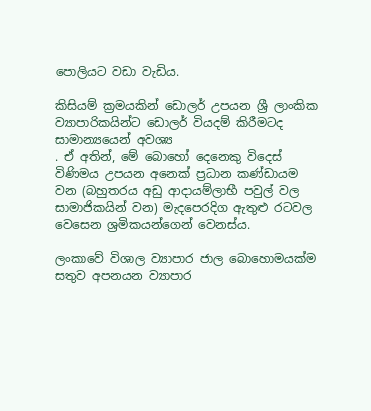පොලියට වඩා වැඩිය.

කිසියම් ක්‍රමයකින් ඩොලර් උපයන ශ්‍රී ලාංකික ව්‍යාපාරිකයින්ට ඩොලර් වියදම් කිරීමටද සාමාන්‍යයෙන් අවශ්‍ය
. ඒ අතින්, මේ බොහෝ දෙනෙකු විදෙස් විණිමය උපයන අනෙක් ප්‍රධාන කණ්ඩායම වන (බහුතරය අඩු ආදායම්ලාභී පවුල් වල සාමාජිකයින් වන) මැදපෙරදිග ඇතුළු රටවල වෙසෙන ශ්‍රමිකයන්ගෙන් වෙනස්ය.

ලංකාවේ විශාල ව්‍යාපාර ජාල බොහොමයක්ම සතුව අපනයන ව්‍යාපාර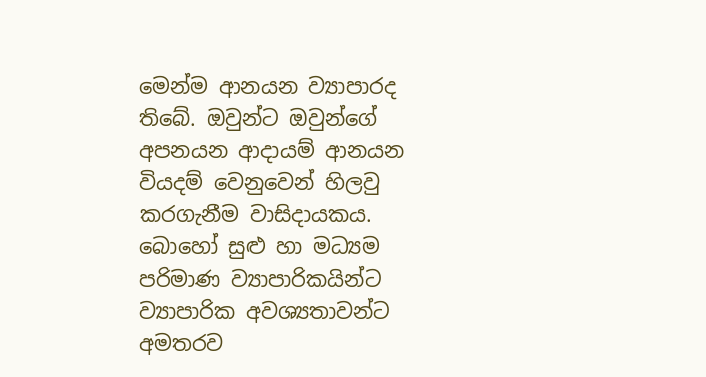මෙන්ම ආනයන ව්‍යාපාරද තිබේ. ඔවුන්ට ඔවුන්ගේ අපනයන ආදායම් ආනයන වියදම් වෙනුවෙන් හිලවු කරගැනීම වාසිදායකය. බොහෝ සුළු හා මධ්‍යම පරිමාණ ව්‍යාපාරිකයින්ට ව්‍යාපාරික අවශ්‍යතාවන්ට අමතරව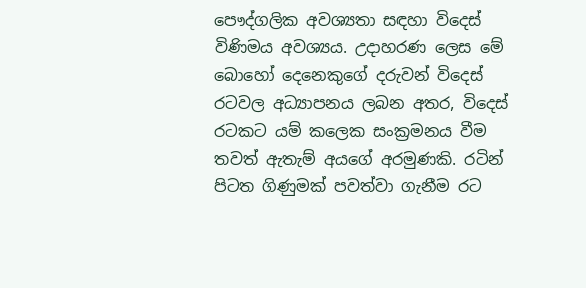පෞද්ගලික අවශ්‍යතා සඳහා විදෙස් විණිමය අවශ්‍යය. උදාහරණ ලෙස මේ බොහෝ දෙනෙකුගේ දරුවන් විදෙස් රටවල අධ්‍යාපනය ලබන අතර, විදෙස් රටකට යම් කලෙක සංක්‍රමනය වීම තවත් ඇතැම් අයගේ අරමුණකි. රටින් පිටත ගිණුමක් පවත්වා ගැනීම රට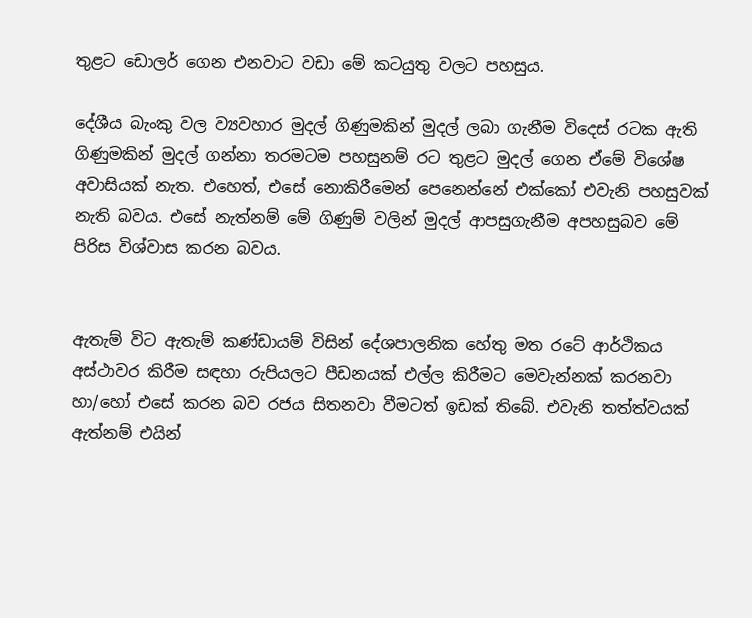තුළට ඩොලර් ගෙන එනවාට වඩා මේ කටයුතු වලට පහසුය.

දේශීය බැංකු වල ව්‍යවහාර මුදල් ගිණුමකින් මුදල් ලබා ගැනීම විදෙස් රටක ඇති ගිණුමකින් මුදල් ගන්නා තරමටම පහසුනම් රට තුළට මුදල් ගෙන ඒමේ විශේෂ අවාසියක් නැත. එහෙත්, එසේ නොකිරීමෙන් පෙනෙන්නේ එක්කෝ එවැනි පහසුවක් නැති බවය. එසේ නැත්නම් මේ ගිණුම් වලින් මුදල් ආපසුගැනීම අපහසුබව මේ පිරිස විශ්වාස කරන බවය.


ඇතැම් විට ඇතැම් කණ්ඩායම් විසින් දේශපාලනික හේතු මත රටේ ආර්ථිකය අස්ථාවර කිරීම සඳහා රුපියලට පීඩනයක් එල්ල කිරීමට මෙවැන්නක් කරනවා හා/හෝ එසේ කරන බව රජය සිතනවා වීමටත් ඉඩක් තිබේ. එවැනි තත්ත්වයක් ඇත්නම් එයින්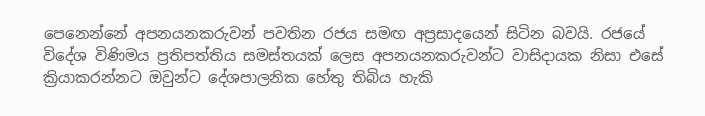පෙනෙන්නේ අපනයනකරුවන් පවතින රජය සමඟ අප්‍රසාදයෙන් සිටින බවයි. රජයේ විදේශ විණිමය ප්‍රතිපත්තිය සමස්තයක් ලෙස අපනයනකරුවන්ට වාසිදායක නිසා එසේ ක්‍රියාකරන්නට ඔවුන්ට දේශපාලනික හේතු තිබිය හැකි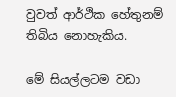වුවත් ආර්ථික හේතුනම් තිබිය නොහැකිය.

මේ සියල්ලටම වඩා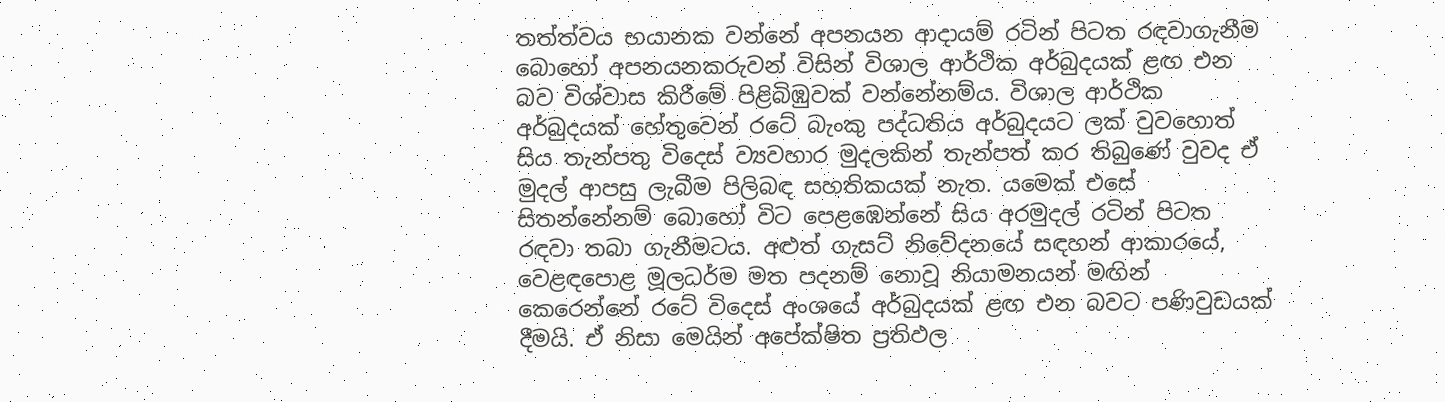තත්ත්වය භයානක වන්නේ අපනයන ආදායම් රටින් පිටත රඳවාගැනීම බොහෝ අපනයනකරුවන් විසින් විශාල ආර්ථික අර්බුදයක් ළඟ එන බව විශ්වාස කිරීමේ පිළිබිඹුවක් වන්නේනම්ය. විශාල ආර්ථික අර්බුදයක් හේතුවෙන් රටේ බැංකු පද්ධතිය අර්බුදයට ලක් වුවහොත් සිය තැන්පතු විදෙස් ව්‍යවහාර මුදලකින් තැන්පත් කර තිබුණේ වුවද ඒ මුදල් ආපසු ලැබීම පිලිබඳ සහතිකයක් නැත. යමෙක් එසේ සිතන්නේනම් බොහෝ විට පෙළඹෙන්නේ සිය අරමුදල් රටින් පිටත රඳවා තබා ගැනීමටය. අළුත් ගැසට් නිවේදනයේ සඳහන් ආකාරයේ, වෙළඳපොළ මූලධර්ම මත පදනම් නොවූ නියාමනයන් මඟින් කෙරෙන්නේ රටේ විදෙස් අංශයේ අර්බුදයක් ළඟ එන බවට පණිවුඩයක් දීමයි. ඒ නිසා මෙයින් අපේක්ෂිත ප්‍රතිඵල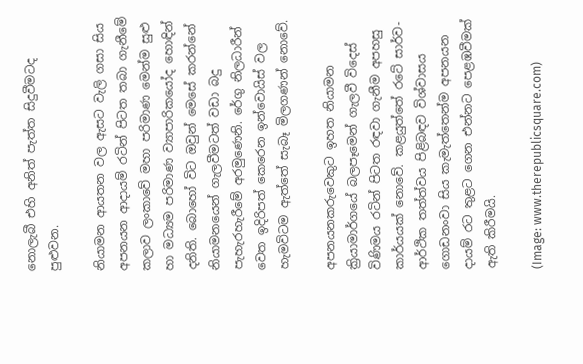නොලැබී එහි අනිත් පැත්ත සිදුවීමටද පුළුවන.

නියාමන ආයතන වල ඇසට වැලි ගසා සිය අපනයන ආදායම් රටින් පිටත තබා ගැනීමේ කලාව ලංකාවේ මහා පරිමාණ මෙන්ම සුළු හා මධ්‍යම පරිමාණ ව්‍යාපාරිකයෝද හොඳින් දනිති. බොහෝ විට ඔවුන් මෙසේ කරන්නේ නියාමනයෙන් ගැලවීමටත් වඩා බදු පැහැරහැරීමේ අරමුණෙනි. රේගු නිලධාරීන් වෙත ඉදිරිපත් කෙරෙන ඉන්වොයිස් වල හැමවිටම ඇත්තේ සැබෑ මිලගණන් නොවේ.

අපනයනකරුවෙකුට ඉහත නියාමන ක්‍රියාමාර්ගයේ බලපෑමෙන් ගැලවී විදෙස් විණිමය රටින් පිටත රඳවා ගැනීම අපහසු කාර්යයක් නොවේ. කළයුත්තේ රටේ සාර්ව-ආර්ථික තත්ත්වය පිළිබඳව විශ්වාසය ගොඩනංවා සිය කැමැත්තෙන්ම අපනයන
දායම් රට තුළට ගෙන එන්නට පෙළඹවීමක් ඇති කිරීමයි.

(Image: www.therepublicsquare.com)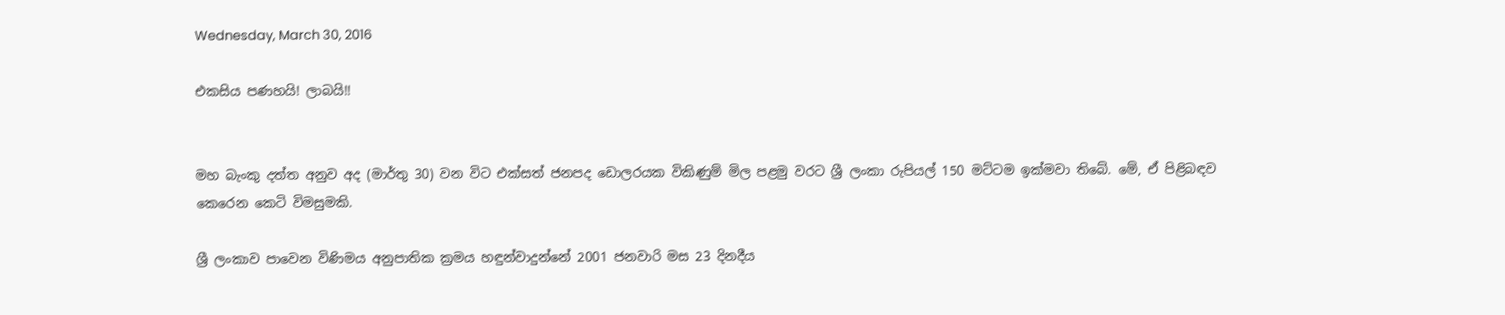Wednesday, March 30, 2016

එකසිය පණහයි! ලාබයි!!


මහ බැංකු දත්ත අනුව අද (මාර්තු 30) වන විට එක්සත් ජනපද ඩොලරයක විකිණුම් මිල පළමු වරට ශ්‍රී ලංකා රුපියල් 150 මට්ටම ඉක්මවා තිබේ. මේ, ඒ පිළිබඳව කෙරෙන කෙටි විමසුමකි.

ශ්‍රී ලංකාව පාවෙන විණිමය අනුපාතික ක්‍රමය හඳුන්වාදුන්නේ 2001 ජනවාරි මස 23 දිනදීය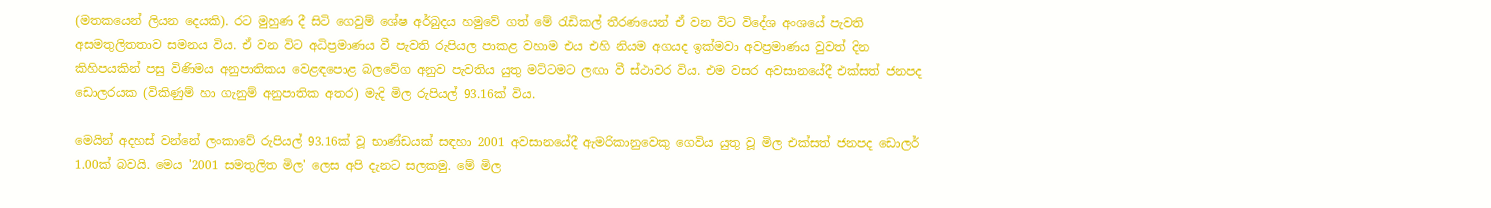(මතකයෙන් ලියන දෙයකි). රට මුහුණ දී සිටි ගෙවුම් ශේෂ අර්බුදය හමුවේ ගත් මේ රැඩිකල් තීරණයෙන් ඒ වන විට විදේශ අංශයේ පැවති අසමතුලිතතාව සමනය විය. ඒ වන විට අධිප්‍රමාණය වී පැවති රුපියල පාකළ වහාම එය එහි නියම අගයද ඉක්මවා අවප්‍රමාණය වුවත් දින කිහිපයකින් පසු විණිමය අනුපාතිකය වෙළඳපොළ බලවේග අනුව පැවතිය යුතු මට්ටමට ලඟා වී ස්ථාවර විය. එම වසර අවසානයේදී එක්සත් ජනපද ඩොලරයක (විකිණුම් හා ගැනුම් අනුපාතික අතර) මැදි මිල රුපියල් 93.16ක් විය.

මෙයින් අදහස් වන්නේ ලංකාවේ රුපියල් 93.16ක් වූ භාණ්ඩයක් සඳහා 2001 අවසානයේදී ඇමරිකානුවෙකු ගෙවිය යුතු වූ මිල එක්සත් ජනපද ඩොලර් 1.00ක් බවයි. මෙය '2001 සමතුලිත මිල' ලෙස අපි දැනට සලකමු. මේ මිල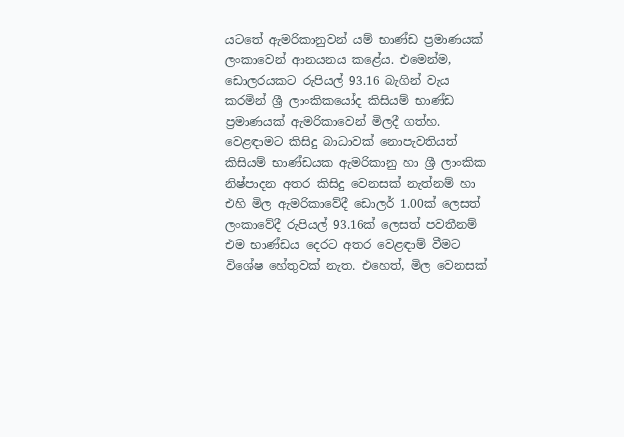යටතේ ඇමරිකානුවන් යම් භාණ්ඩ ප්‍රමාණයක් ලංකාවෙන් ආනයනය කළේය. එමෙන්ම, ඩොලරයකට රුපියල් 93.16 බැගින් වැය කරමින් ශ්‍රී ලාංකිකයෝද කිසියම් භාණ්ඩ ප්‍රමාණයක් ඇමරිකාවෙන් මිලදී ගත්හ. වෙළඳාමට කිසිදු බාධාවක් නොපැවතියත් කිසියම් භාණ්ඩයක ඇමරිකානු හා ශ්‍රී ලාංකික නිෂ්පාදන අතර කිසිදු වෙනසක් නැත්නම් හා එහි මිල ඇමරිකාවේදී ඩොලර් 1.00ක් ලෙසත් ලංකාවේදී රුපියල් 93.16ක් ලෙසත් පවතීනම් එම භාණ්ඩය දෙරට අතර වෙළඳාම් වීමට විශේෂ හේතුවක් නැත. එහෙත්, මිල වෙනසක්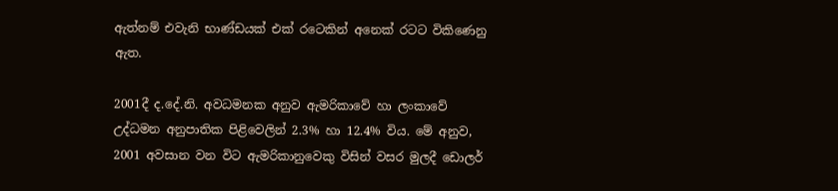ඇත්නම් එවැනි භාණ්ඩයක් එක් රටෙකින් අනෙක් රටට විකිණෙනු ඇත.

2001දී ද.දේ.නි. අවධමනක අනුව ඇමරිකාවේ හා ලංකාවේ උද්ධමන අනුපාතික පිළිවෙලින් 2.3% හා 12.4% විය. මේ අනුව, 2001 අවසාන වන විට ඇමරිකානුවෙකු විසින් වසර මුලදී ඩොලර්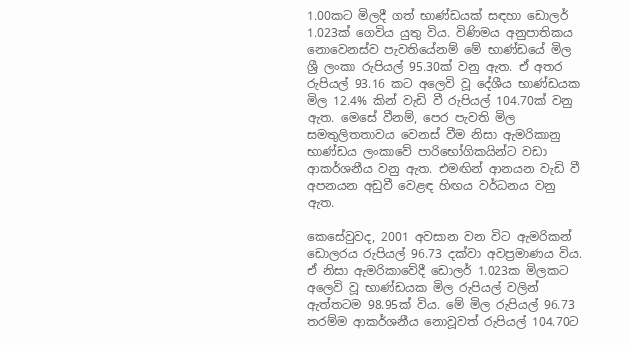1.00කට මිලදී ගත් භාණ්ඩයක් සඳහා ඩොලර් 1.023ක් ගෙවිය යුතු විය. විණිමය අනුපාතිකය නොවෙනස්ව පැවතියේනම් මේ භාණ්ඩයේ මිල ශ්‍රී ලංකා රුපියල් 95.30ක් වනු ඇත. ඒ අතර රුපියල් 93.16 කට අලෙවි වූ දේශීය භාණ්ඩයක මිල 12.4% කින් වැඩි වී රුපියල් 104.70ක් වනු ඇත. මෙසේ වීනම්, පෙර පැවති මිල සමතුලිතතාවය වෙනස් වීම නිසා ඇමරිකානු භාණ්ඩය ලංකාවේ පාරිභෝගිකයින්ට වඩා ආකර්ශනීය වනු ඇත. එමඟින් ආනයන වැඩි වී අපනයන අඩුවී වෙළඳ හිඟය වර්ධනය වනු ඇත.

කෙසේවුවද, 2001 අවසාන වන විට ඇමරිකන් ඩොලරය රුපියල් 96.73 දක්වා අවප්‍රමාණය විය. ඒ නිසා ඇමරිකාවේදී ඩොලර් 1.023ක මිලකට අලෙවි වූ භාණ්ඩයක මිල රුපියල් වලින් ඇත්තටම 98.95ක් විය. මේ මිල රුපියල් 96.73 තරම්ම ආකර්ශනීය නොවූවත් රුපියල් 104.70ට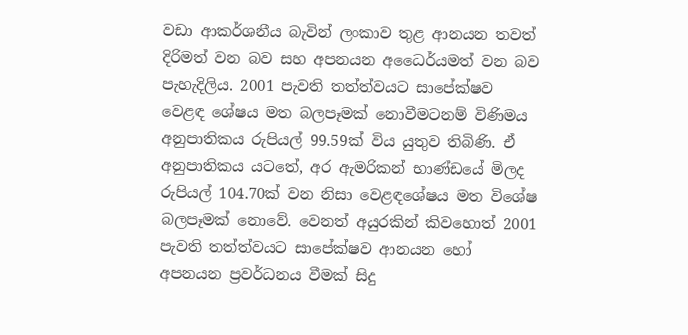වඩා ආකර්ශනීය බැවින් ලංකාව තුළ ආනයන තවත් දිරිමත් වන බව සහ අපනයන අධෛර්යමත් වන බව පැහැදිලිය. 2001 පැවති තත්ත්වයට සාපේක්ෂව වෙළඳ ශේෂය මත බලපෑමක් නොවීමටනම් විණිමය අනුපාතිකය රුපියල් 99.59ක් විය යුතුව තිබිණි. ඒ අනුපාතිකය යටතේ, අර ඇමරිකන් භාණ්ඩයේ මිලද රුපියල් 104.70ක් වන නිසා වෙළඳශේෂය මත විශේෂ බලපෑමක් නොවේ. වෙනත් අයුරකින් කිවහොත් 2001 පැවති තත්ත්වයට සාපේක්ෂව ආනයන හෝ අපනයන ප්‍රවර්ධනය වීමක් සිදු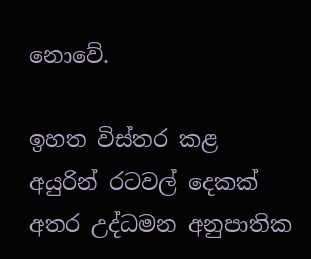නොවේ.

ඉහත විස්තර කළ අයුරින් රටවල් දෙකක් අතර උද්ධමන අනුපාතික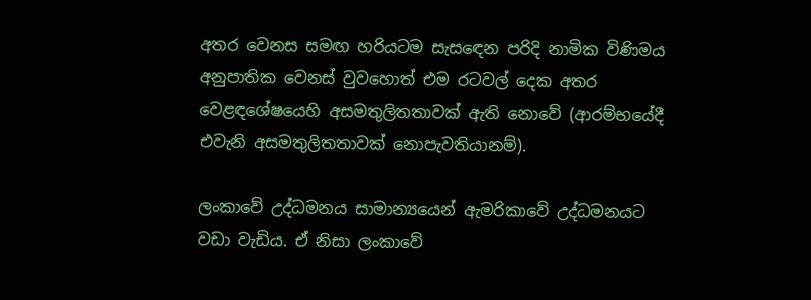අතර වෙනස සමඟ හරියටම සැසඳෙන පරිදි නාමික විණිමය
අනුපාතික වෙනස් වුවහොත් එම රටවල් දෙක අතර වෙළඳශේෂයෙහි අසමතුලිතතාවක් ඇති නොවේ (ආරම්භයේදී එවැනි අසමතුලිතතාවක් නොපැවතියානම්).

ලංකාවේ උද්ධමනය සාමාන්‍යයෙන් ඇමරිකාවේ උද්ධමනයට වඩා වැඩිය. ඒ නිසා ලංකාවේ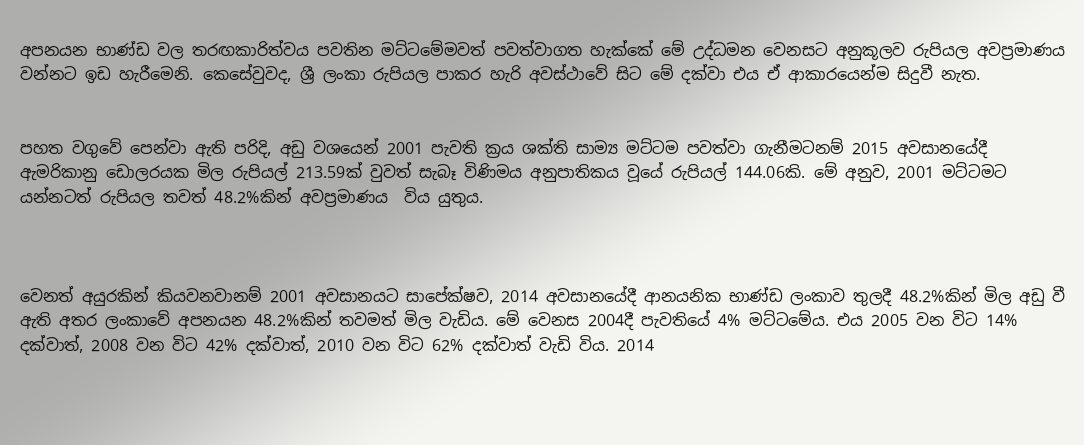අපනයන භාණ්ඩ වල තරඟකාරිත්වය පවතින මට්ටමේමවත් පවත්වාගත හැක්කේ මේ උද්ධමන වෙනසට අනුකූලව රුපියල අවප්‍රමාණය වන්නට ඉඩ හැරීමෙනි. කෙසේවුවද, ශ්‍රී ලංකා රුපියල පාකර හැරි අවස්ථාවේ සිට මේ දක්වා එය ඒ ආකාරයෙන්ම සිදුවී නැත.


පහත වගුවේ පෙන්වා ඇති පරිදි, අඩු වශයෙන් 2001 පැවති ක්‍රය ශක්ති සාම්‍ය මට්ටම පවත්වා ගැනීමටනම් 2015 අවසානයේදී ඇමරිකානු ඩොලරයක මිල රුපියල් 213.59ක් වුවත් සැබෑ විණිමය අනුපාතිකය වූයේ රුපියල් 144.06කි. මේ අනුව, 2001 මට්ටමට යන්නටත් රුපියල තවත් 48.2%කින් අවප්‍රමාණය  විය යුතුය.



වෙනත් අයුරකින් කියවනවානම් 2001 අවසානයට සාපේක්ෂව, 2014 අවසානයේදී ආනයනික භාණ්ඩ ලංකාව තුලදී 48.2%කින් මිල අඩු වී ඇති අතර ලංකාවේ අපනයන 48.2%කින් තවමත් මිල වැඩිය. මේ වෙනස 2004දී පැවතියේ 4% මට්ටමේය. එය 2005 වන විට 14% දක්වාත්, 2008 වන විට 42% දක්වාත්, 2010 වන විට 62% දක්වාත් වැඩි විය. 2014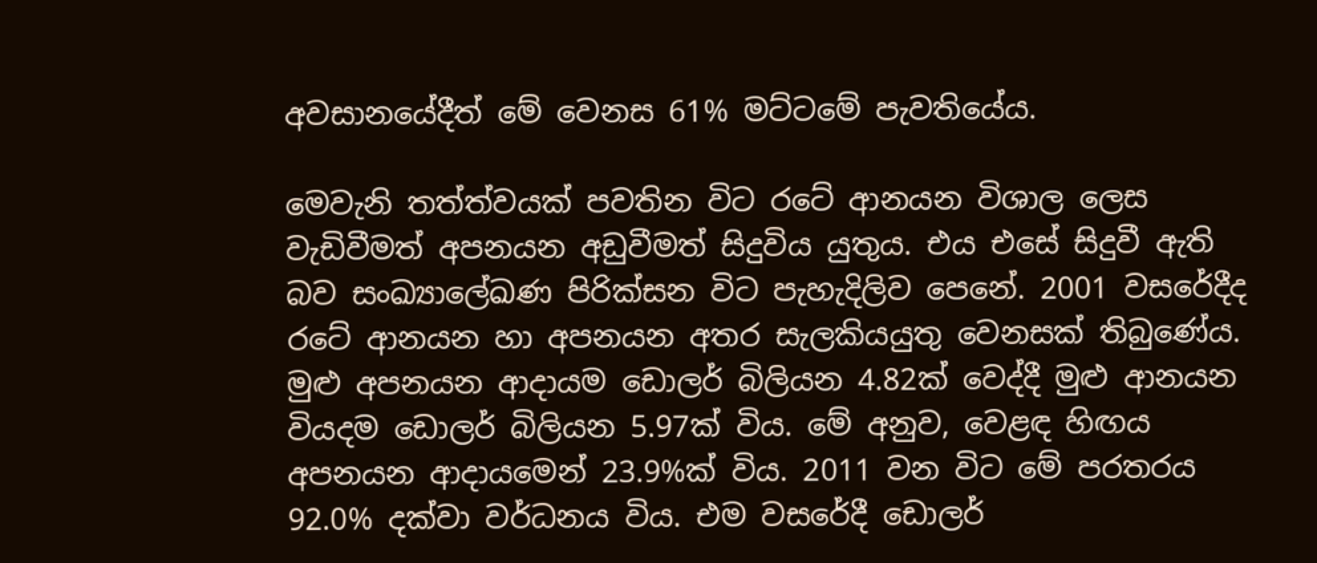අවසානයේදීත් මේ වෙනස 61% මට්ටමේ පැවතියේය.

මෙවැනි තත්ත්වයක් පවතින විට රටේ ආනයන විශාල ලෙස වැඩිවීමත් අපනයන අඩුවීමත් සිදුවිය යුතුය. එය එසේ සිදුවී ඇති බව සංඛ්‍යාලේඛණ පිරික්සන විට පැහැදිලිව පෙනේ. 2001 වසරේදීද රටේ ආනයන හා අපනයන අතර සැලකියයුතු වෙනසක් තිබුණේය. මුළු අපනයන ආදායම ඩොලර් බිලියන 4.82ක් වෙද්දී මුළු ආනයන වියදම ඩොලර් බිලියන 5.97ක් විය. මේ අනුව, වෙළඳ හිඟය අපනයන ආදායමෙන් 23.9%ක් විය. 2011 වන විට මේ පරතරය 92.0% දක්වා වර්ධනය විය. එම වසරේදී ඩොලර්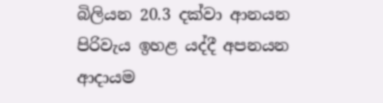බිලියන 20.3 දක්වා ආනයන පිරිවැය ඉහළ යද්දී අපනයන ආදායම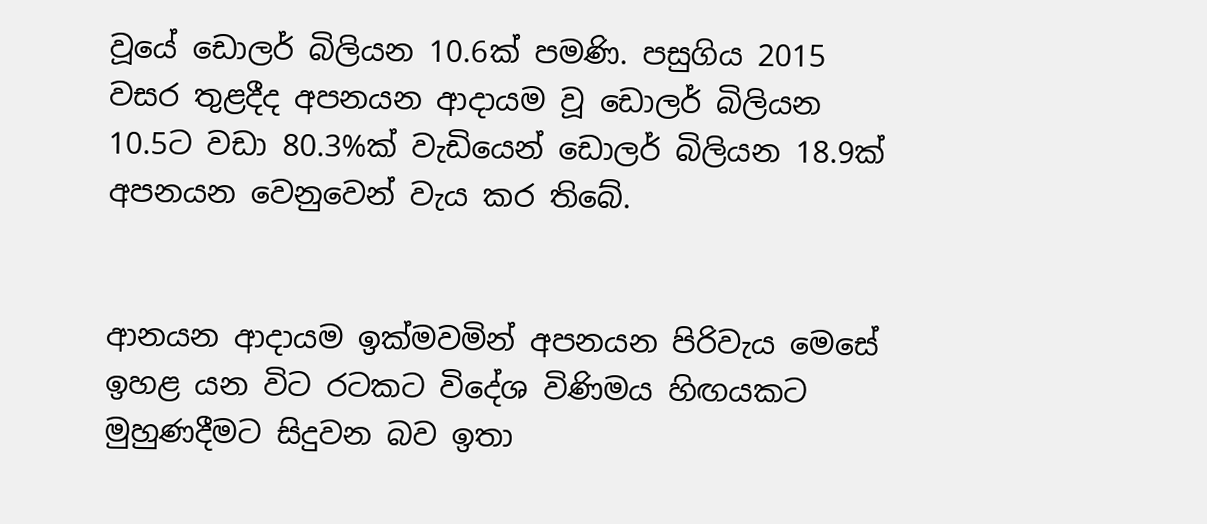වූයේ ඩොලර් බිලියන 10.6ක් පමණි. පසුගිය 2015 වසර තුළදීද අපනයන ආදායම වූ ඩොලර් බිලියන 10.5ට වඩා 80.3%ක් වැඩියෙන් ඩොලර් බිලියන 18.9ක් අපනයන වෙනුවෙන් වැය කර තිබේ.


ආනයන ආදායම ඉක්මවමින් අපනයන පිරිවැය මෙසේ ඉහළ යන විට රටකට විදේශ විණිමය හිඟයකට මුහුණදීමට සිදුවන බව ඉතා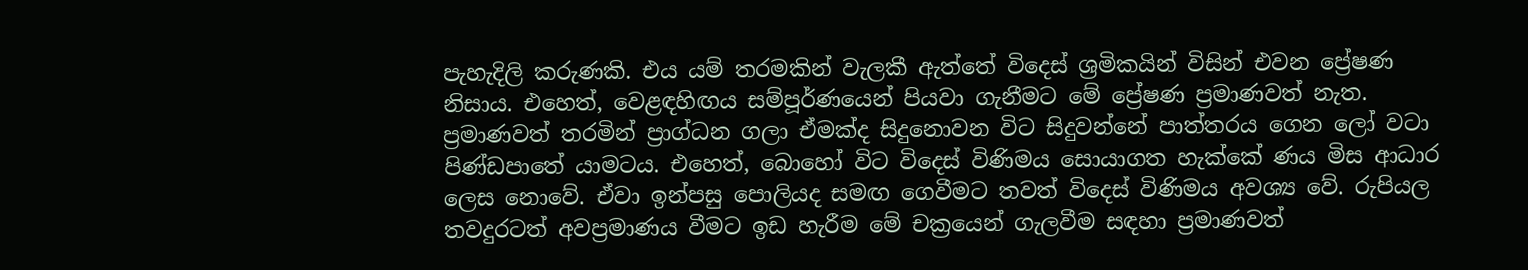පැහැදිලි කරුණකි. එය යම් තරමකින් වැලකී ඇත්තේ විදෙස් ශ්‍රමිකයින් විසින් එවන ප්‍රේෂණ නිසාය. එහෙත්, වෙළඳහිඟය සම්පූර්ණයෙන් පියවා ගැනීමට මේ ප්‍රේෂණ ප්‍රමාණවත් නැත. ප්‍රමාණවත් තරමින් ප්‍රාග්ධන ගලා ඒමක්ද සිදුනොවන විට සිදුවන්නේ පාත්තරය ගෙන ලෝ වටා පිණ්ඩපාතේ යාමටය. එහෙත්, බොහෝ විට විදෙස් විණිමය සොයාගත හැක්කේ ණය මිස ආධාර ලෙස නොවේ. ඒවා ඉන්පසු පොලියද සමඟ ගෙවීමට තවත් විදෙස් විණිමය අවශ්‍ය වේ. රුපියල තවදුරටත් අවප්‍රමාණය වීමට ඉඩ හැරීම මේ චක්‍රයෙන් ගැලවීම සඳහා ප්‍රමාණවත්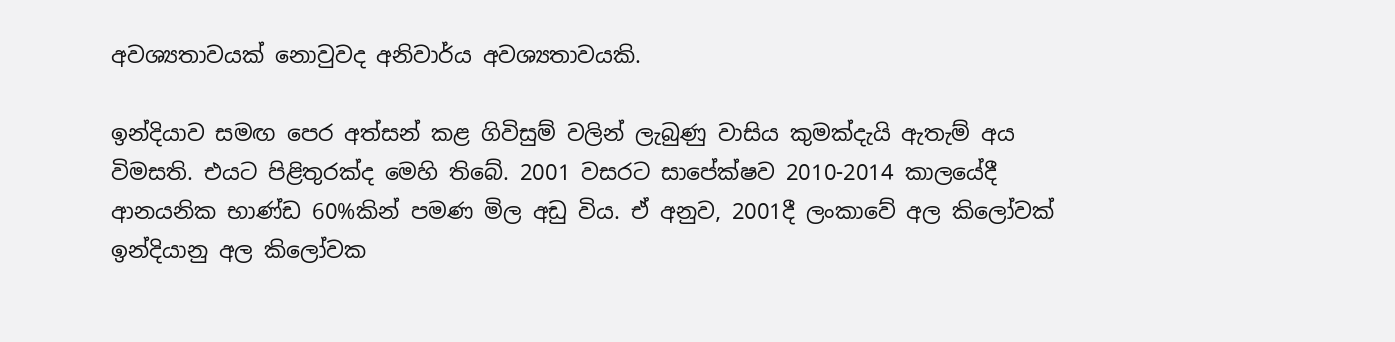අවශ්‍යතාවයක් නොවුවද අනිවාර්ය අවශ්‍යතාවයකි.

ඉන්දියාව සමඟ පෙර අත්සන් කළ ගිවිසුම් වලින් ලැබුණු වාසිය කුමක්දැයි ඇතැම් අය විමසති. එයට පිළිතුරක්ද මෙහි තිබේ. 2001 වසරට සාපේක්ෂව 2010-2014 කාලයේදී ආනයනික භාණ්ඩ 60%කින් පමණ මිල අඩු විය. ඒ අනුව, 2001දී ලංකාවේ අල කිලෝවක් ඉන්දියානු අල කිලෝවක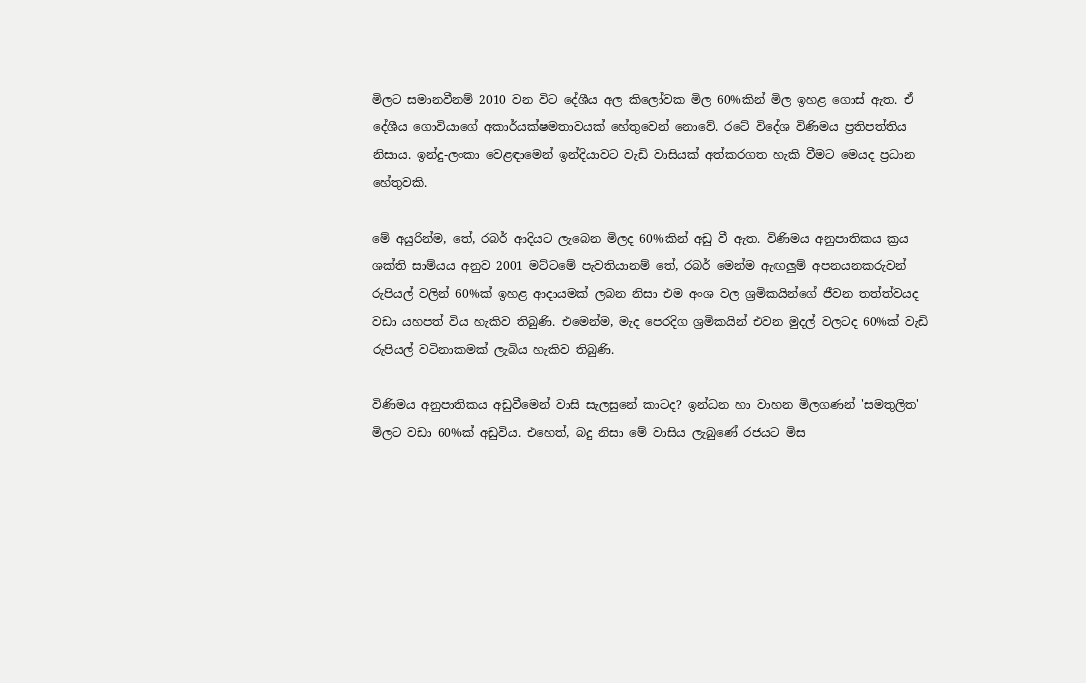මිලට සමානවීනම් 2010 වන විට දේශීය අල කිලෝවක මිල 60%කින් මිල ඉහළ ගොස් ඇත. ඒ දේශීය ගොවියාගේ අකාර්යක්ෂමතාවයක් හේතුවෙන් නොවේ. රටේ විදේශ විණිමය ප්‍රතිපත්තිය නිසාය. ඉන්දු-ලංකා වෙළඳාමෙන් ඉන්දියාවට වැඩි වාසියක් අත්කරගත හැකි වීමට මෙයද ප්‍රධාන හේතුවකි.

මේ අයුරින්ම, තේ, රබර් ආදියට ලැබෙන මිලද 60%කින් අඩු වී ඇත. විණිමය අනුපාතිකය ක්‍රය ශක්ති සාම්යය අනුව 2001 මට්ටමේ පැවතියානම් තේ, රබර් මෙන්ම ඇඟලුම් අපනයනකරුවන් රුපියල් වලින් 60%ක් ඉහළ ආදායමක් ලබන නිසා එම අංශ වල ශ්‍රමිකයින්ගේ ජීවන තත්ත්වයද වඩා යහපත් විය හැකිව තිබුණි. එමෙන්ම, මැද පෙරදිග ශ්‍රමිකයින් එවන මුදල් වලටද 60%ක් වැඩි රුපියල් වටිනාකමක් ලැබිය හැකිව තිබුණි.

විණිමය අනුපාතිකය අඩුවීමෙන් වාසි සැලසුනේ කාටද? ඉන්ධන හා වාහන මිලගණන් 'සමතුලිත' මිලට වඩා 60%ක් අඩුවිය. එහෙත්, බදු නිසා මේ වාසිය ලැබුණේ රජයට මිස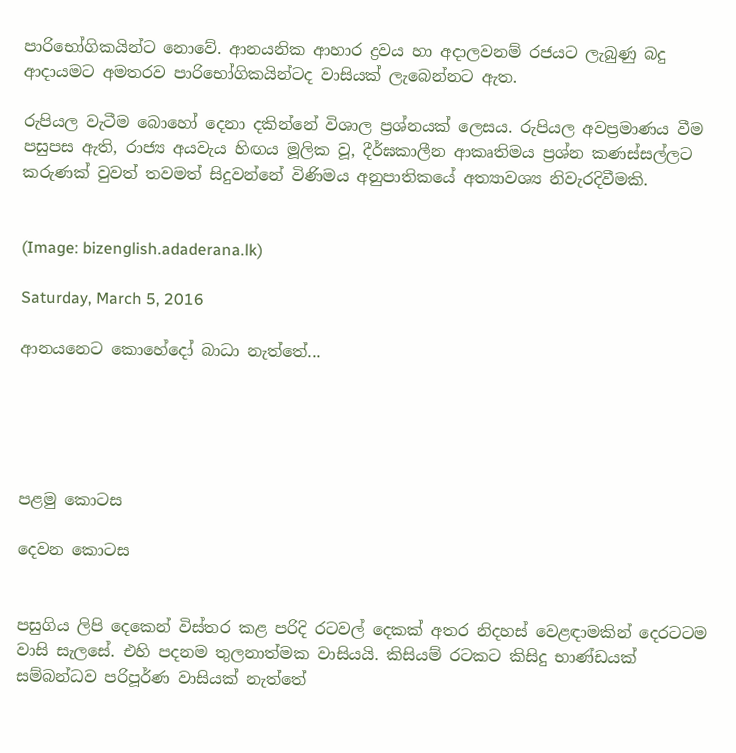පාරිභෝගිකයින්ට නොවේ. ආනයනික ආහාර ද්‍රවය හා අදාලවනම් රජයට ලැබුණු බදු ආදායමට අමතරව පාරිභෝගිකයින්ටද වාසියක් ලැබෙන්නට ඇත.

රුපියල වැටීම බොහෝ දෙනා දකින්නේ විශාල ප්‍රශ්නයක් ලෙසය. රුපියල අවප්‍රමාණය වීම පසුපස ඇති, රාජ්‍ය අයවැය හිඟය මූලික වූ, දීර්ඝකාලීන ආකෘතිමය ප්‍රශ්න කණස්සල්ලට කරුණක් වුවත් තවමත් සිදුවන්නේ විණිමය අනුපාතිකයේ අත්‍යාවශ්‍ය නිවැරදිවීමකි.


(Image: bizenglish.adaderana.lk)

Saturday, March 5, 2016

ආනයනෙට කොහේදෝ බාධා නැත්තේ...





පළමු කොටස

දෙවන කොටස


පසුගිය ලිපි දෙකෙන් විස්තර කළ පරිදි රටවල් දෙකක් අතර නිදහස් වෙළඳාමකින් දෙරටටම වාසි සැලසේ. එහි පදනම තුලනාත්මක වාසියයි. කිසියම් රටකට කිසිදු භාණ්ඩයක් සම්බන්ධව පරිපූර්ණ වාසියක් නැත්තේ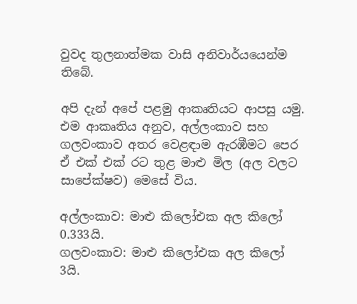වුවද තුලනාත්මක වාසි අනිවාර්යයෙන්ම තිබේ.

අපි දැන් අපේ පළමු ආකෘතියට ආපසු යමු. එම ආකෘතිය අනුව, අල්ලංකාව සහ ගලවංකාව අතර වෙළඳාම ඇරඹීමට පෙර ඒ එක් එක් රට තුළ මාළු මිල (අල වලට සාපේක්ෂව) මෙසේ විය.

අල්ලංකාව: මාළු කිලෝඑක අල කිලෝ 0.333යි.
ගලවංකාව: මාළු කිලෝඑක අල කිලෝ 3යි.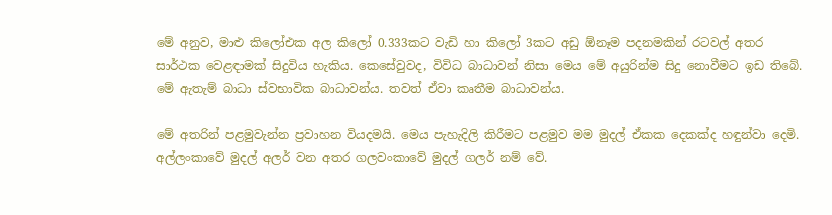මේ අනුව, මාළු කිලෝඑක අල කිලෝ 0.333කට වැඩි හා කිලෝ 3කට අඩු ඕනෑම පදනමකින් රටවල් අතර සාර්ථක වෙළඳාමක් සිදුවිය හැකිය. කෙසේවුවද, විවිධ බාධාවන් නිසා මෙය මේ අයුරින්ම සිදු නොවීමට ඉඩ තිබේ. මේ ඇතැම් බාධා ස්වභාවික බාධාවන්ය. තවත් ඒවා කෘතීම බාධාවන්ය.

මේ අතරින් පළමුවැන්න ප්‍රවාහන වියදමයි. මෙය පැහැදිලි කිරීමට පළමුව මම මුදල් ඒකක දෙකක්ද හඳුන්වා දෙමි. අල්ලංකාවේ මුදල් අලර් වන අතර ගලවංකාවේ මුදල් ගලර් නම් වේ.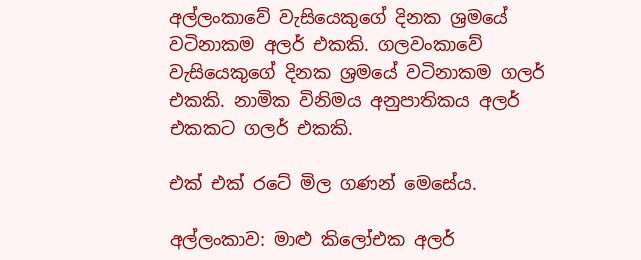අල්ලංකාවේ වැසියෙකුගේ දිනක ශ්‍රමයේ වටිනාකම අලර් එකකි. ගලවංකාවේ වැසියෙකුගේ දිනක ශ්‍රමයේ වටිනාකම ගලර් එකකි. නාමික විනිමය අනුපාතිකය අලර් එකකට ගලර් එකකි.

එක් එක් රටේ මිල ගණන් මෙසේය.

අල්ලංකාව: මාළු කිලෝඑක අලර්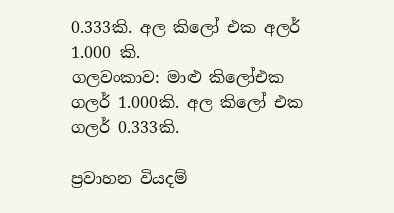0.333කි. අල කිලෝ එක අලර් 1.000 කි.
ගලවංකාව: මාළු කිලෝඑක ගලර් 1.000කි. අල කිලෝ එක ගලර් 0.333කි.

ප්‍රවාහන වියදම්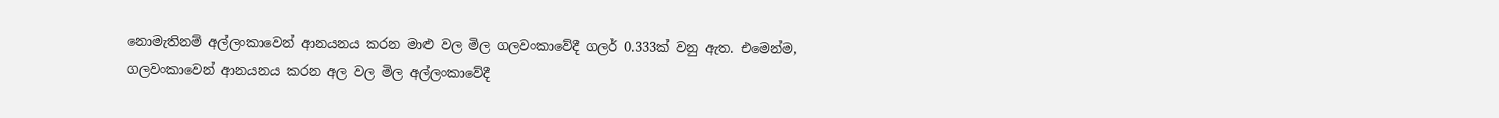නොමැතිනම් අල්ලංකාවෙන් ආනයනය කරන මාළු වල මිල ගලවංකාවේදී ගලර් 0.333ක් වනු ඇත. එමෙන්ම, ගලවංකාවෙන් ආනයනය කරන අල වල මිල අල්ලංකාවේදී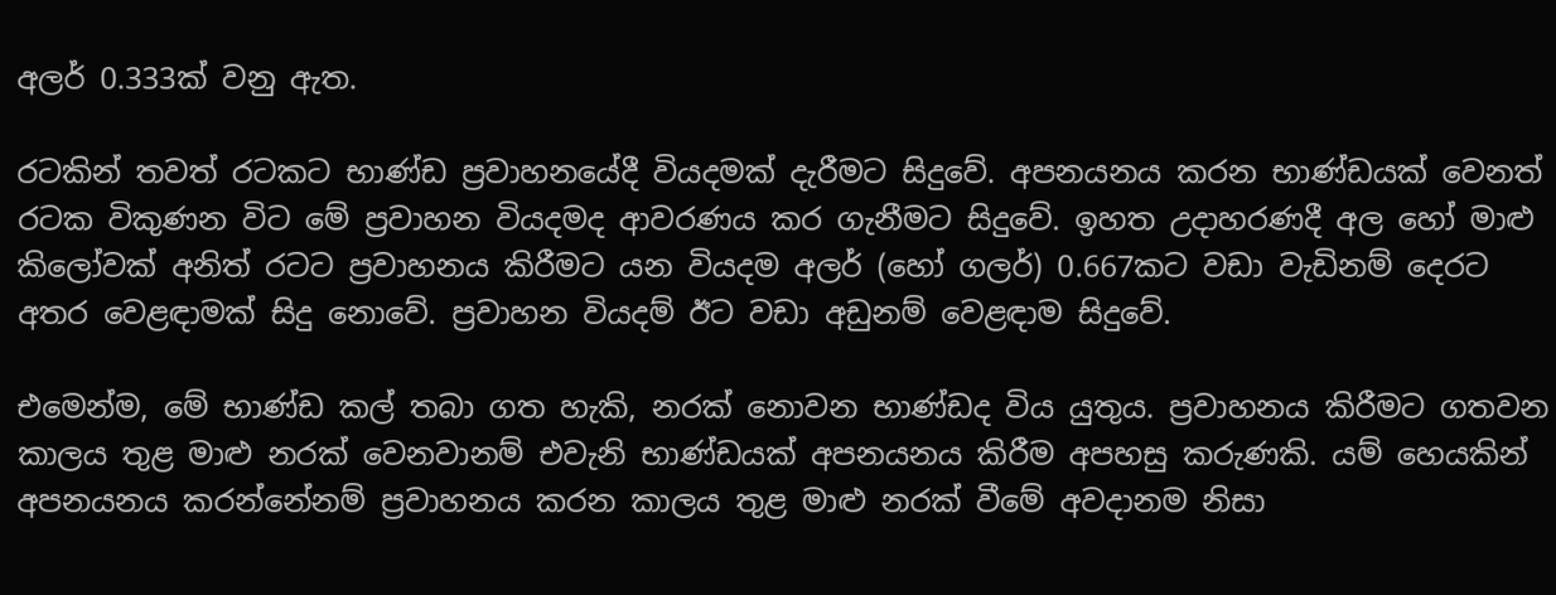අලර් 0.333ක් වනු ඇත.

රටකින් තවත් රටකට භාණ්ඩ ප්‍රවාහනයේදී වියදමක් දැරීමට සිදුවේ. අපනයනය කරන භාණ්ඩයක් වෙනත් රටක විකුණන විට මේ ප්‍රවාහන වියදමද ආවරණය කර ගැනීමට සිදුවේ. ඉහත උදාහරණදී අල හෝ මාළු කිලෝවක් අනිත් රටට ප්‍රවාහනය කිරීමට යන වියදම අලර් (හෝ ගලර්) 0.667කට වඩා වැඩිනම් දෙරට අතර වෙළඳාමක් සිදු නොවේ. ප්‍රවාහන වියදම් ඊට වඩා අඩුනම් වෙළඳාම සිදුවේ.

එමෙන්ම, මේ භාණ්ඩ කල් තබා ගත හැකි, නරක් නොවන භාණ්ඩද විය යුතුය. ප්‍රවාහනය කිරීමට ගතවන කාලය තුළ මාළු නරක් වෙනවානම් එවැනි භාණ්ඩයක් අපනයනය කිරීම අපහසු කරුණකි. යම් හෙයකින් අපනයනය කරන්නේනම් ප්‍රවාහනය කරන කාලය තුළ මාළු නරක් වීමේ අවදානම නිසා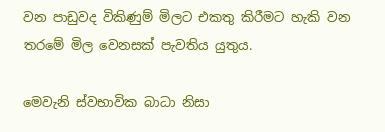වන පාඩුවද විකිණුම් මිලට එකතු කිරීමට හැකි වන තරමේ මිල වෙනසක් පැවතිය යුතුය.

මෙවැනි ස්වභාවික බාධා නිසා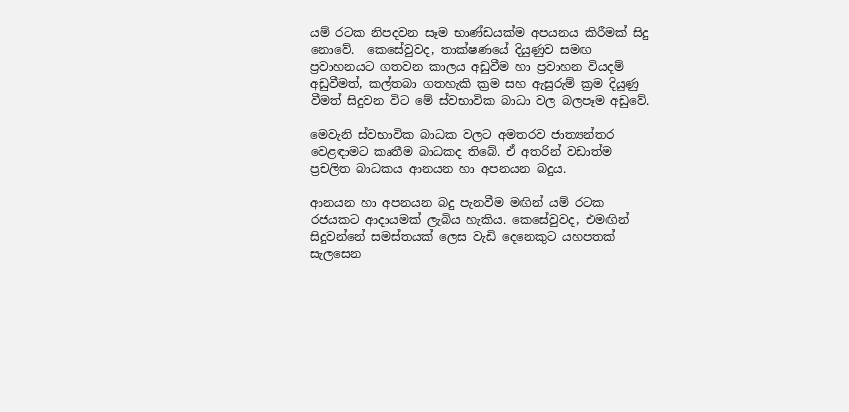යම් රටක නිපදවන සෑම භාණ්ඩයක්ම අපයනය කිරීමක් සිදු නොවේ.  කෙසේවුවද, තාක්ෂණයේ දියුණුව සමඟ ප්‍රවාහනයට ගතවන කාලය අඩුවීම හා ප්‍රවාහන වියදම් අඩුවීමත්, කල්තබා ගතහැකි ක්‍රම සහ ඇසුරුම් ක්‍රම දියුණු වීමත් සිදුවන විට මේ ස්වභාවික බාධා වල බලපෑම අඩුවේ.

මෙවැනි ස්වභාවික බාධක වලට අමතරව ජාත්‍යන්තර වෙළඳාමට කෘතීම බාධකද තිබේ. ඒ අතරින් වඩාත්ම ප්‍රචලිත බාධකය ආනයන හා අපනයන බදුය.

ආනයන හා අපනයන බදු පැනවීම මඟින් යම් රටක රජයකට ආදායමක් ලැබිය හැකිය. කෙසේවුවද, එමඟින් සිදුවන්නේ සමස්තයක් ලෙස වැඩි දෙනෙකුට යහපතක් සැලසෙන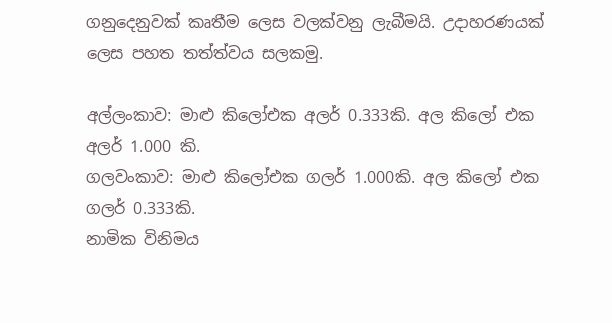ගනුදෙනුවක් කෘතීම ලෙස වලක්වනු ලැබීමයි. උදාහරණයක් ලෙස පහත තත්ත්වය සලකමු.

අල්ලංකාව: මාළු කිලෝඑක අලර් 0.333කි. අල කිලෝ එක අලර් 1.000 කි.
ගලවංකාව: මාළු කිලෝඑක ගලර් 1.000කි. අල කිලෝ එක ගලර් 0.333කි.
නාමික විනිමය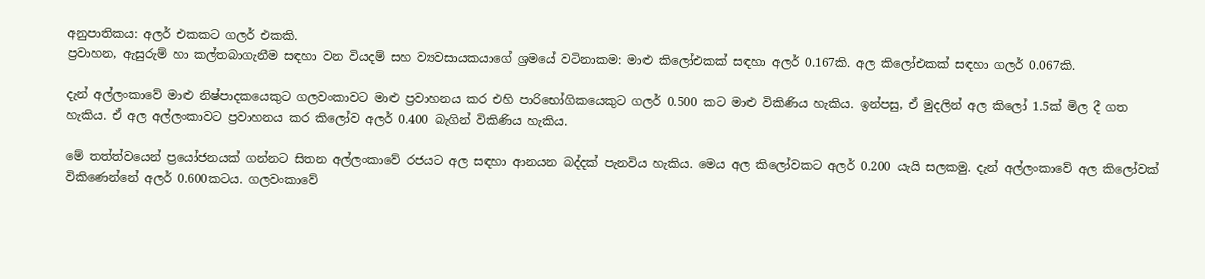අනුපාතිකය: අලර් එකකට ගලර් එකකි.
ප්‍රවාහන, ඇසුරුම් හා කල්තබාගැනීම සඳහා වන වියදම් සහ ව්‍යවසායකයාගේ ශ්‍රමයේ වටිනාකම: මාළු කිලෝඑකක් සඳහා අලර් 0.167කි. අල කිලෝඑකක් සඳහා ගලර් 0.067කි.

දැන් අල්ලංකාවේ මාළු නිෂ්පාදකයෙකුට ගලවංකාවට මාළු ප්‍රවාහනය කර එහි පාරිභෝගිකයෙකුට ගලර් 0.500 කට මාළු විකිණිය හැකිය. ඉන්පසු, ඒ මුදලින් අල කිලෝ 1.5ක් මිල දී ගත හැකිය. ඒ අල අල්ලංකාවට ප්‍රවාහනය කර කිලෝව අලර් 0.400 බැගින් විකිණිය හැකිය.

මේ තත්ත්වයෙන් ප්‍රයෝජනයක් ගන්නට සිතන අල්ලංකාවේ රජයට අල සඳහා ආනයන බද්දක් පැනවිය හැකිය. මෙය අල කිලෝවකට අලර් 0.200 යැයි සලකමු. දැන් අල්ලංකාවේ අල කිලෝවක් විකිණෙන්නේ අලර් 0.600කටය. ගලවංකාවේ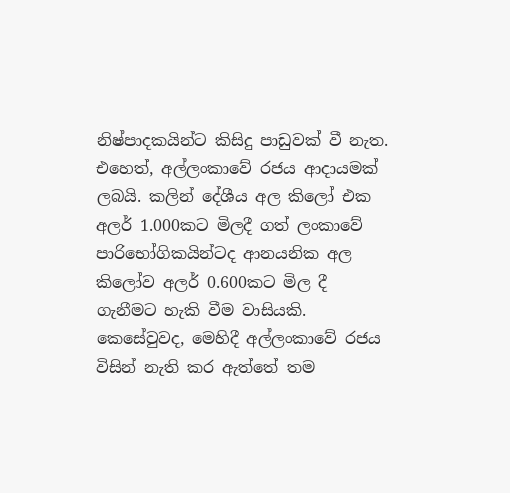නිෂ්පාදකයින්ට කිසිදු පාඩුවක් වී නැත. එහෙත්, අල්ලංකාවේ රජය ආදායමක් ලබයි. කලින් දේශීය අල කිලෝ එක අලර් 1.000කට මිලදී ගත් ලංකාවේ පාරිභෝගිකයින්ටද ආනයනික අල කිලෝව අලර් 0.600කට මිල දී ගැනීමට හැකි වීම වාසියකි. කෙසේවුවද, මෙහිදී අල්ලංකාවේ රජය විසින් නැති කර ඇත්තේ තම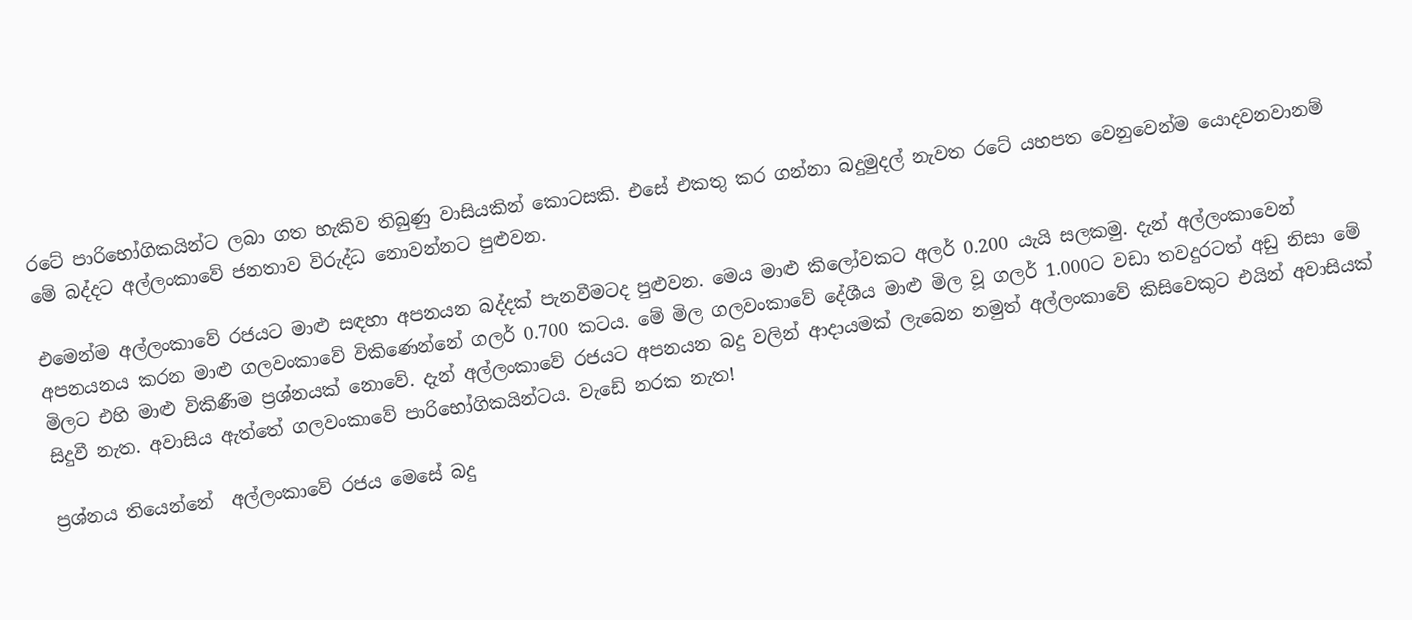රටේ පාරිභෝගිකයින්ට ලබා ගත හැකිව තිබුණු වාසියකින් කොටසකි. එසේ එකතු කර ගන්නා බදුමුදල් නැවත රටේ යහපත වෙනුවෙන්ම යොදවනවානම් මේ බද්දට අල්ලංකාවේ ජනතාව විරුද්ධ නොවන්නට පුළුවන.

එමෙන්ම අල්ලංකාවේ රජයට මාළු සඳහා අපනයන බද්දක් පැනවීමටද පුළුවන. මෙය මාළු කිලෝවකට අලර් 0.200 යැයි සලකමු. දැන් අල්ලංකාවෙන් අපනයනය කරන මාළු ගලවංකාවේ විකිණෙන්නේ ගලර් 0.700 කටය. මේ මිල ගලවංකාවේ දේශීය මාළු මිල වූ ගලර් 1.000ට වඩා තවදුරටත් අඩු නිසා මේ මිලට එහි මාළු විකිණීම ප්‍රශ්නයක් නොවේ. දැන් අල්ලංකාවේ රජයට අපනයන බදු වලින් ආදායමක් ලැබෙන නමුත් අල්ලංකාවේ කිසිවෙකුට එයින් අවාසියක් සිදුවී නැත. අවාසිය ඇත්තේ ගලවංකාවේ පාරිභෝගිකයින්ටය. වැඩේ නරක නැත!

ප්‍රශ්නය තියෙන්නේ  අල්ලංකාවේ රජය මෙසේ බදු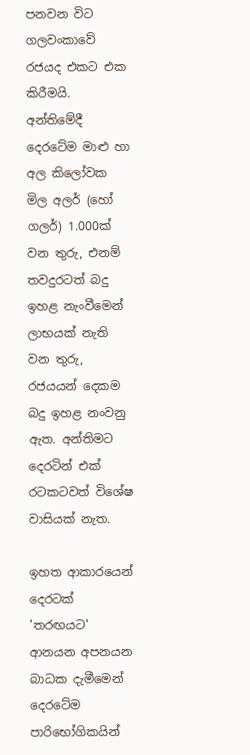පනවන විට ගලවංකාවේ රජයද එකට එක කිරීමයි. අන්තිමේදී දෙරටේම මාළු හා අල කිලෝවක මිල අලර් (හෝ ගලර්) 1.000ක් වන තුරු, එනම් තවදුරටත් බදු ඉහළ නැංවීමෙන් ලාභයක් නැති වන තුරු, රජයයන් දෙකම බදු ඉහළ නංවනු ඇත. අන්තිමට දෙරටින් එක් රටකටවත් විශේෂ වාසියක් නැත.

ඉහත ආකාරයෙන් දෙරටක් 'තරඟයට' ආනයන අපනයන බාධක දැමීමෙන් දෙරටේම පාරිභෝගිකයින්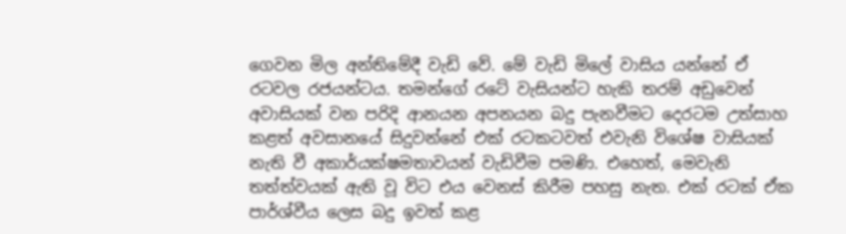ගෙවන මිල අන්තිමේදී වැඩි වේ. මේ වැඩි මිලේ වාසිය යන්නේ ඒ රටවල රජයන්ටය. තමන්ගේ රටේ වැසියන්ට හැකි තරම් අඩුවෙන් අවාසියක් වන පරිදි ආනයන අපනයන බදු පැනවීමට දෙරටම උත්සාහ කළත් අවසානයේ සිදුවන්නේ එක් රටකටවත් එවැනි විශේෂ වාසියක් නැති වී අකාර්යක්ෂමතාවයන් වැඩිවීම පමණි. එහෙත්, මෙවැනි තත්ත්වයක් ඇති වූ විට එය වෙනස් කිරීම පහසු නැත. එක් රටක් ඒක පාර්ශ්වීය ලෙස බදු ඉවත් කළ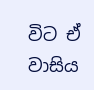විට ඒ වාසිය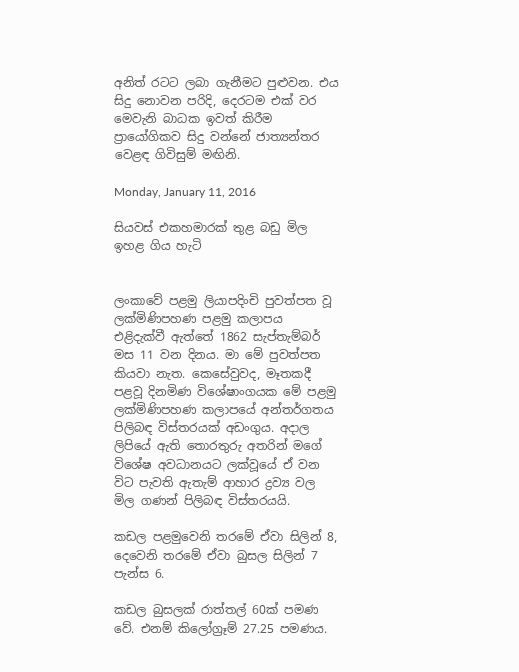අනිත් රටට ලබා ගැනීමට පුළුවන. එය සිදු නොවන පරිදි, දෙරටම එක් වර මෙවැනි බාධක ඉවත් කිරීම ප්‍රායෝගිකව සිදු වන්නේ ජාත්‍යන්තර වෙළඳ ගිවිසුම් මඟිනි.

Monday, January 11, 2016

සියවස් එකහමාරක් තුළ බඩු මිල ඉහළ ගිය හැටි


ලංකාවේ පළමු ලියාපදිංචි පුවත්පත වූ ලක්මිණිපහණ පළමු කලාපය එළිදැක්වී ඇත්තේ 1862 සැප්තැම්බර් මස 11 වන දිනය. මා මේ පුවත්පත කියවා නැත. කෙසේවුවද, මෑතකදී පළවූ දිනමිණ විශේෂාංගයක මේ පළමු ලක්මිණිපහණ කලාපයේ අන්තර්ගතය පිලිබඳ විස්තරයක් අඩංගුය. අදාල ලිපියේ ඇති තොරතුරු අතරින් මගේ විශේෂ අවධානයට ලක්වූයේ ඒ වන විට පැවති ඇතැම් ආහාර ද්‍රව්‍ය වල මිල ගණන් පිලිබඳ විස්තරයයි.

කඩල පළමුවෙනි තරමේ ඒවා සිලින් 8, දෙවෙනි තරමේ ඒවා බුසල සිලින් 7 පැන්ස 6.

කඩල බුසලක් රාත්තල් 60ක් පමණ වේ. එනම් කිලෝග්‍රෑම් 27.25 පමණය.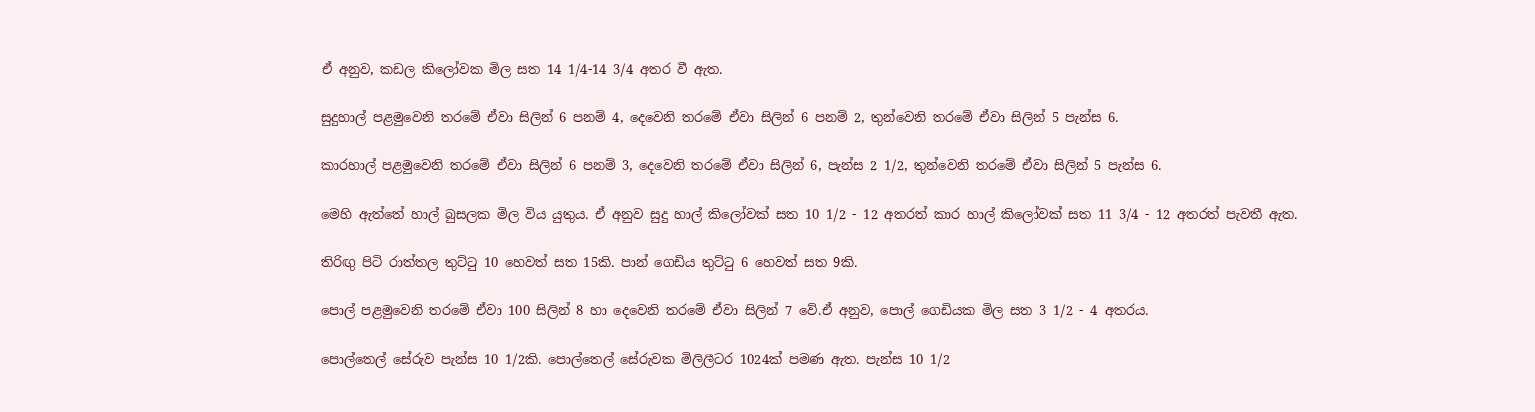ඒ අනුව, කඩල කිලෝවක මිල සත 14 1/4-14 3/4 අතර වී ඇත.

සුදුහාල් පළමුවෙනි ත‍රමේ ඒවා සිලින් 6 පනම් 4, දෙවෙනි තරමේ ඒවා සිලින් 6 පනම් 2, තුන්වෙනි තරමේ ඒවා සිලින් 5 පැන්ස 6.

කාරහාල් පළමුවෙනි තරමේ ඒවා සිලින් 6 පනම් 3, දෙවෙනි තරමේ ඒවා සිලින් 6, පැන්ස 2 1/2, තුන්වෙනි තරමේ ඒවා සිලින් 5 පැන්ස 6.

මෙහි ඇත්තේ හාල් බුසලක මිල විය යුතුය. ඒ අනුව සුදු හාල් කිලෝවක් සත 10 1/2 - 12 අතරත් කාර හාල් කිලෝවක් සත 11 3/4 - 12 අතරත් පැවතී ඇත.

තිරිඟු පිටි රාත්තල තුට්ටු 10 හෙවත් සත 15කි. පාන් ගෙඩිය තුට්ටු 6 හෙවත් සත 9කි.

පොල් පළමුවෙනි තරමේ ඒවා 100 සිලින් 8 හා දෙවෙනි තරමේ ඒවා සිලින් 7 වේ.ඒ අනුව, පොල් ගෙඩියක මිල සත 3 1/2 - 4 අතරය.

පොල්තෙල් සේරුව පැන්ස 10 1/2කි. පොල්තෙල් සේරුවක මිලිලීටර 1024ක් පමණ ඇත. පැන්ස 10 1/2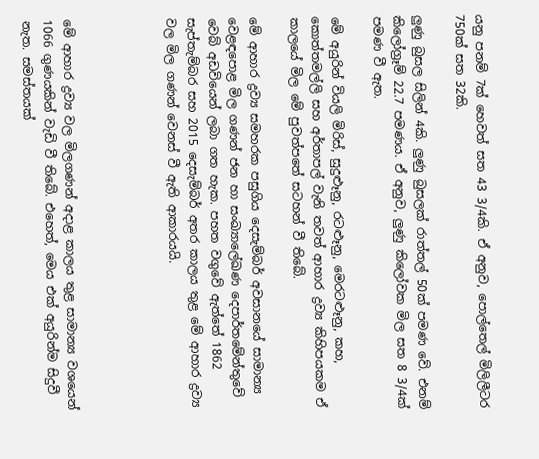යනු පනම් 7ක් හෙවත් සත 43 3/4කි. ඒ අනුව, පොල්තෙල් මිලිලීටර 750ක් සත 32කි.

ලුණු බුසල සිලින් 4කි. ලුණු බුසලක් රාත්තල් 50ක් පමණ වේ. එනම් කිලෝග්‍රෑම් 22.7 පමණය. ඒ අනුව, ලුණු කිලෝවක මිල සත 8 3/4ක් පමණ වී ඇත.

මේ අයුරින් වියලි මිරිස්, සුදුළූනු, රටළූනු, මෙරටළූනු, කහ, කොත්තමල්ලි සහ අර්තාපල් වැනි තවත් ආහාර ද්‍රව්‍ය කිහිපයකම ඒ කාලයේ මිල මේ පුවත්පතේ සටහන් වී තිබේ.

මේ ආහාර ද්‍රව්‍ය සමහරක පසුගිය දෙසැම්බර් අවසානයේ සාමාන්‍ය වෙළඳපොළ මිල ගණන් ජන හා සංඛ්‍යාලේඛණ දෙපාර්තමේන්තුවේ වෙබ් අඩවියෙන් ලබා ගත හැක. පහත වගුවේ ඇත්තේ 1862 සැප්තැම්බර සහ 2015 දෙසැම්බර් අතර කාලය තුළ මේ ආහාර ද්‍රව්‍ය වල මිල ගණන් වෙනස් වී ඇති ආකාරයයි.




මේ ආහාර ද්‍රව්‍ය වල මිලගණන් අදාළ කාලය තුළ සාමාන්‍ය වශයෙන් 1066 ගුණයකින් වැඩි වී තිබේ. එහෙත්, මෙය එක් අයුරින්ම සිදුවී නැත. සමස්තයක්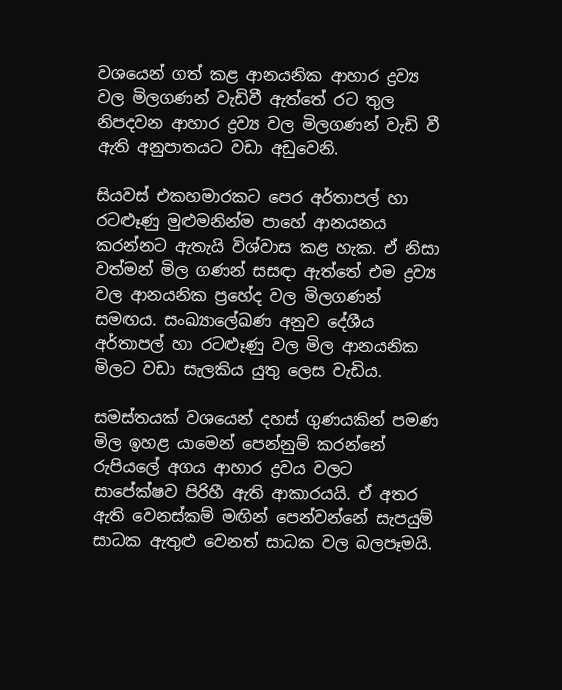වශයෙන් ගත් කළ ආනයනික ආහාර ද්‍රව්‍ය වල මිලගණන් වැඩිවී ඇත්තේ රට තුල නිපදවන ආහාර ද්‍රව්‍ය වල මිලගණන් වැඩි වී ඇති අනුපාතයට වඩා අඩුවෙනි.

සියවස් එකහමාරකට පෙර අර්තාපල් හා රටළූණු මුළුමනින්ම පාහේ ආනයනය කරන්නට ඇතැයි විශ්වාස කළ හැක. ඒ නිසා වත්මන් මිල ගණන් සසඳා ඇත්තේ එම ද්‍රව්‍ය වල ආනයනික ප්‍රහේද වල මිලගණන් සමඟය. සංඛ්‍යාලේඛණ අනුව දේශීය අර්තාපල් හා රටළූණු වල මිල ආනයනික මිලට වඩා සැලකිය යුතු ලෙස වැඩිය.

සමස්තයක් වශයෙන් දහස් ගුණයකින් පමණ මිල ඉහළ යාමෙන් පෙන්නුම් කරන්නේ රුපියලේ අගය ආහාර ද්‍රවය වලට සාපේක්ෂව පිරිහී ඇති ආකාරයයි. ඒ අතර ඇති වෙනස්කම් මඟින් පෙන්වන්නේ සැපයුම් සාධක ඇතුළු වෙනත් සාධක වල බලපෑමයි.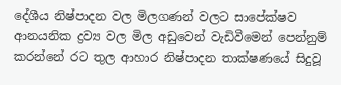දේශීය නිෂ්පාදන වල මිලගණන් වලට සාපේක්ෂව ආනයනික ද්‍රව්‍ය වල මිල අඩුවෙන් වැඩිවීමෙන් පෙන්නුම් කරන්නේ රට තුල ආහාර නිෂ්පාදන තාක්ෂණයේ සිදුවූ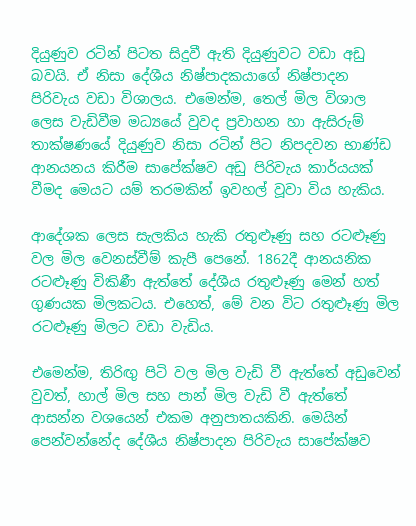දියුණුව රටින් පිටත සිදුවී ඇති දියුණුවට වඩා අඩු බවයි. ඒ නිසා දේශීය නිෂ්පාදකයාගේ නිෂ්පාදන පිරිවැය වඩා විශාලය. එමෙන්ම, තෙල් මිල විශාල ලෙස වැඩිවීම මධ්‍යයේ වුවද ප්‍රවාහන හා ඇසිරුම් තාක්ෂණයේ දියුණුව නිසා රටින් පිට නිපදවන භාණ්ඩ ආනයනය කිරීම සාපේක්ෂව අඩු පිරිවැය කාර්යයක් වීමද මෙයට යම් තරමකින් ඉවහල් වූවා විය හැකිය.

ආදේශක ලෙස සැලකිය හැකි රතුළූණු සහ රටළූණු වල මිල වෙනස්වීම් කැපී පෙනේ. 1862දී ආනයනික රටළූණු විකිණී ඇත්තේ දේශීය රතුළූණු මෙන් හත් ගුණයක මිලකටය. එහෙත්, මේ වන විට රතුළූණු මිල රටළූණු මිලට වඩා වැඩිය.

එමෙන්ම, තිරිඟු පිටි වල මිල වැඩි වී ඇත්තේ අඩුවෙන් වුවත්, හාල් මිල සහ පාන් මිල වැඩි වී ඇත්තේ ආසන්න වශයෙන් එකම අනුපාතයකිනි. මෙයින් පෙන්වන්නේද දේශීය නිෂ්පාදන පිරිවැය සාපේක්ෂව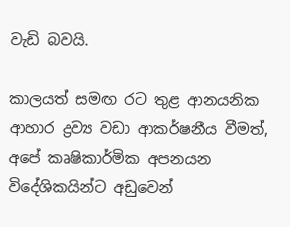වැඩි බවයි.

කාලයත් සමඟ රට තුළ ආනයනික ආහාර ද්‍රව්‍ය වඩා ආකර්ෂනීය වීමත්, අපේ කෘෂිකාර්මික අපනයන විදේශිකයින්ට අඩුවෙන්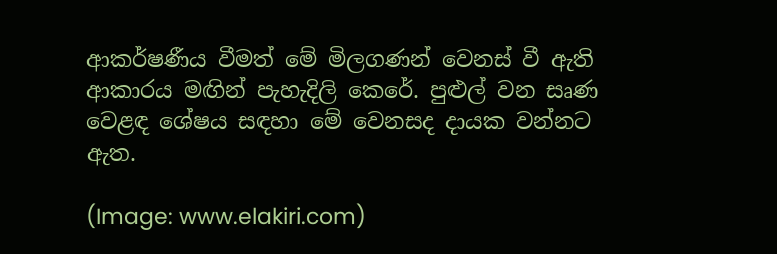ආකර්ෂණීය වීමත් මේ මිලගණන් වෙනස් වී ඇති ආකාරය මඟින් පැහැදිලි කෙරේ. පුළුල් වන සෘණ වෙළඳ ශේෂය සඳහා මේ වෙනසද දායක වන්නට ඇත.

(Image: www.elakiri.com)